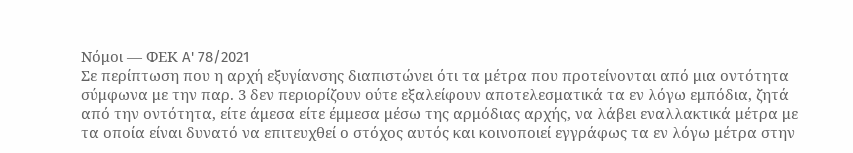Νόμοι — ΦΕΚ A' 78/2021
Σε περίπτωση που η αρχή εξυγίανσης διαπιστώνει ότι τα μέτρα που προτείνονται από μια οντότητα σύμφωνα με την παρ. 3 δεν περιορίζουν ούτε εξαλείφουν αποτελεσματικά τα εν λόγω εμπόδια, ζητά από την οντότητα, είτε άμεσα είτε έμμεσα μέσω της αρμόδιας αρχής, να λάβει εναλλακτικά μέτρα με τα οποία είναι δυνατό να επιτευχθεί ο στόχος αυτός και κοινοποιεί εγγράφως τα εν λόγω μέτρα στην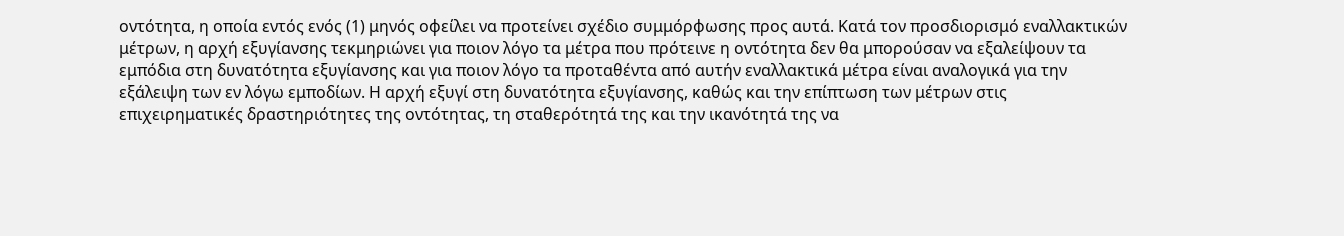οντότητα, η οποία εντός ενός (1) μηνός οφείλει να προτείνει σχέδιο συμμόρφωσης προς αυτά. Κατά τον προσδιορισμό εναλλακτικών μέτρων, η αρχή εξυγίανσης τεκμηριώνει για ποιον λόγο τα μέτρα που πρότεινε η οντότητα δεν θα μπορούσαν να εξαλείψουν τα εμπόδια στη δυνατότητα εξυγίανσης και για ποιον λόγο τα προταθέντα από αυτήν εναλλακτικά μέτρα είναι αναλογικά για την εξάλειψη των εν λόγω εμποδίων. Η αρχή εξυγί στη δυνατότητα εξυγίανσης, καθώς και την επίπτωση των μέτρων στις επιχειρηματικές δραστηριότητες της οντότητας, τη σταθερότητά της και την ικανότητά της να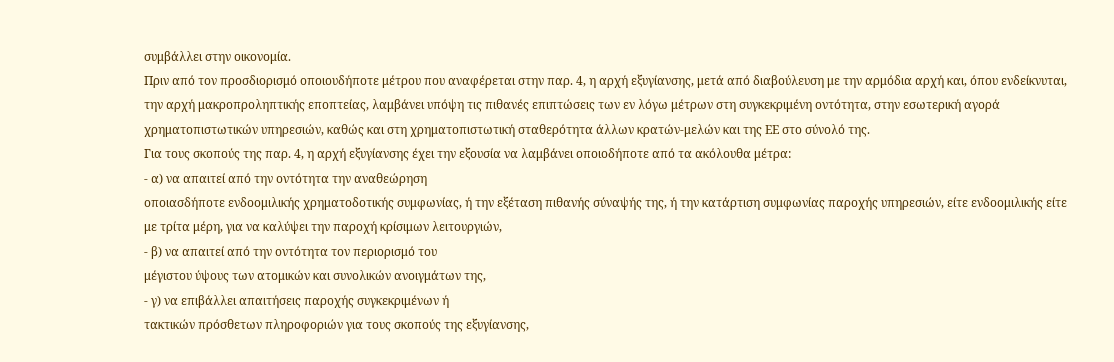συμβάλλει στην οικονομία.
Πριν από τον προσδιορισμό οποιουδήποτε μέτρου που αναφέρεται στην παρ. 4, η αρχή εξυγίανσης, μετά από διαβούλευση με την αρμόδια αρχή και, όπου ενδείκνυται, την αρχή μακροπροληπτικής εποπτείας, λαμβάνει υπόψη τις πιθανές επιπτώσεις των εν λόγω μέτρων στη συγκεκριμένη οντότητα, στην εσωτερική αγορά χρηματοπιστωτικών υπηρεσιών, καθώς και στη χρηματοπιστωτική σταθερότητα άλλων κρατών-μελών και της ΕΕ στο σύνολό της.
Για τους σκοπούς της παρ. 4, η αρχή εξυγίανσης έχει την εξουσία να λαμβάνει οποιοδήποτε από τα ακόλουθα μέτρα:
- α) να απαιτεί από την οντότητα την αναθεώρηση
οποιασδήποτε ενδοομιλικής χρηματοδοτικής συμφωνίας, ή την εξέταση πιθανής σύναψής της, ή την κατάρτιση συμφωνίας παροχής υπηρεσιών, είτε ενδοομιλικής είτε με τρίτα μέρη, για να καλύψει την παροχή κρίσιμων λειτουργιών,
- β) να απαιτεί από την οντότητα τον περιορισμό του
μέγιστου ύψους των ατομικών και συνολικών ανοιγμάτων της,
- γ) να επιβάλλει απαιτήσεις παροχής συγκεκριμένων ή
τακτικών πρόσθετων πληροφοριών για τους σκοπούς της εξυγίανσης,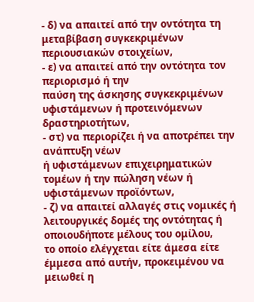- δ) να απαιτεί από την οντότητα τη μεταβίβαση συγκεκριμένων περιουσιακών στοιχείων,
- ε) να απαιτεί από την οντότητα τον περιορισμό ή την
παύση της άσκησης συγκεκριμένων υφιστάμενων ή προτεινόμενων δραστηριοτήτων,
- στ) να περιορίζει ή να αποτρέπει την ανάπτυξη νέων
ή υφιστάμενων επιχειρηματικών τομέων ή την πώληση νέων ή υφιστάμενων προϊόντων,
- ζ) να απαιτεί αλλαγές στις νομικές ή λειτουργικές δομές της οντότητας ή οποιουδήποτε μέλους του ομίλου,
το οποίο ελέγχεται είτε άμεσα είτε έμμεσα από αυτήν, προκειμένου να μειωθεί η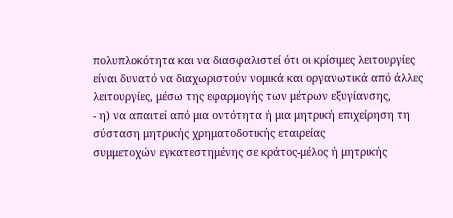πολυπλοκότητα και να διασφαλιστεί ότι οι κρίσιμες λειτουργίες είναι δυνατό να διαχωριστούν νομικά και οργανωτικά από άλλες λειτουργίες, μέσω της εφαρμογής των μέτρων εξυγίανσης,
- η) να απαιτεί από μια οντότητα ή μια μητρική επιχείρηση τη σύσταση μητρικής χρηματοδοτικής εταιρείας
συμμετοχών εγκατεστημένης σε κράτος-μέλος ή μητρικής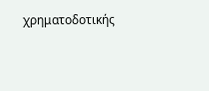χρηματοδοτικής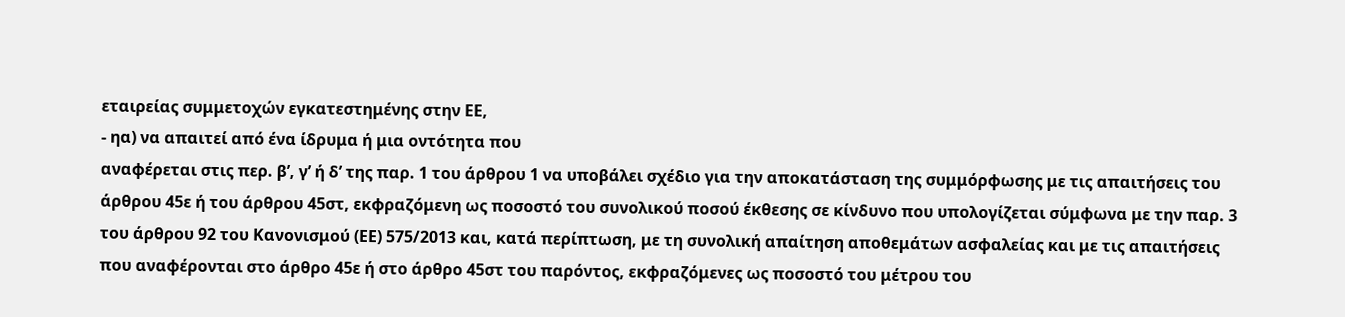εταιρείας συμμετοχών εγκατεστημένης στην ΕΕ,
- ηα) να απαιτεί από ένα ίδρυμα ή μια οντότητα που
αναφέρεται στις περ. β’, γ’ ή δ’ της παρ. 1 του άρθρου 1 να υποβάλει σχέδιο για την αποκατάσταση της συμμόρφωσης με τις απαιτήσεις του άρθρου 45ε ή του άρθρου 45στ, εκφραζόμενη ως ποσοστό του συνολικού ποσού έκθεσης σε κίνδυνο που υπολογίζεται σύμφωνα με την παρ. 3 του άρθρου 92 του Κανονισμού (ΕΕ) 575/2013 και, κατά περίπτωση, με τη συνολική απαίτηση αποθεμάτων ασφαλείας και με τις απαιτήσεις που αναφέρονται στο άρθρο 45ε ή στο άρθρο 45στ του παρόντος, εκφραζόμενες ως ποσοστό του μέτρου του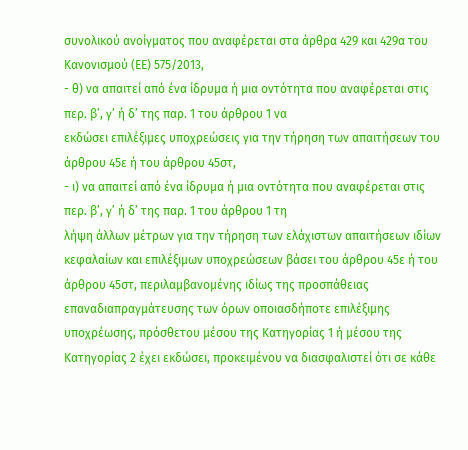συνολικού ανοίγματος που αναφέρεται στα άρθρα 429 και 429α του Κανονισμού (ΕΕ) 575/2013,
- θ) να απαιτεί από ένα ίδρυμα ή μια οντότητα που αναφέρεται στις περ. β’, γ’ ή δ’ της παρ. 1 του άρθρου 1 να
εκδώσει επιλέξιμες υποχρεώσεις για την τήρηση των απαιτήσεων του άρθρου 45ε ή του άρθρου 45στ,
- ι) να απαιτεί από ένα ίδρυμα ή μια οντότητα που αναφέρεται στις περ. β’, γ’ ή δ’ της παρ. 1 του άρθρου 1 τη
λήψη άλλων μέτρων για την τήρηση των ελάχιστων απαιτήσεων ιδίων κεφαλαίων και επιλέξιμων υποχρεώσεων βάσει του άρθρου 45ε ή του άρθρου 45στ, περιλαμβανομένης ιδίως της προσπάθειας επαναδιαπραγμάτευσης των όρων οποιασδήποτε επιλέξιμης υποχρέωσης, πρόσθετου μέσου της Κατηγορίας 1 ή μέσου της Κατηγορίας 2 έχει εκδώσει, προκειμένου να διασφαλιστεί ότι σε κάθε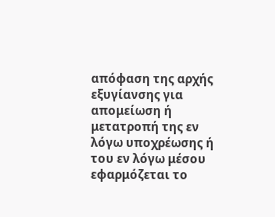απόφαση της αρχής εξυγίανσης για απομείωση ή μετατροπή της εν λόγω υποχρέωσης ή του εν λόγω μέσου εφαρμόζεται το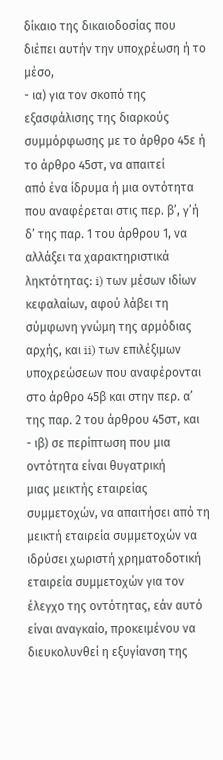δίκαιο της δικαιοδοσίας που διέπει αυτήν την υποχρέωση ή το μέσο,
- ια) για τον σκοπό της εξασφάλισης της διαρκούς συμμόρφωσης με το άρθρο 45ε ή το άρθρο 45στ, να απαιτεί
από ένα ίδρυμα ή μια οντότητα που αναφέρεται στις περ. β’, γ’ή δ’ της παρ. 1 του άρθρου 1, να αλλάξει τα χαρακτηριστικά ληκτότητας: i) των μέσων ιδίων κεφαλαίων, αφού λάβει τη σύμφωνη γνώμη της αρμόδιας αρχής, και ii) των επιλέξιμων υποχρεώσεων που αναφέρονται στο άρθρο 45β και στην περ. α’ της παρ. 2 του άρθρου 45στ, και
- ιβ) σε περίπτωση που μια οντότητα είναι θυγατρική
μιας μεικτής εταιρείας συμμετοχών, να απαιτήσει από τη μεικτή εταιρεία συμμετοχών να ιδρύσει χωριστή χρηματοδοτική εταιρεία συμμετοχών για τον έλεγχο της οντότητας, εάν αυτό είναι αναγκαίο, προκειμένου να διευκολυνθεί η εξυγίανση της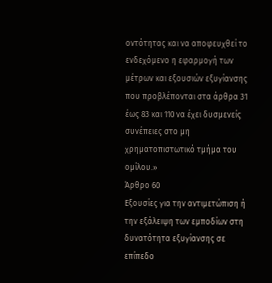οντότητας και να αποφευχθεί το ενδεχόμενο η εφαρμογή των μέτρων και εξουσιών εξυγίανσης που προβλέπονται στα άρθρα 31 έως 83 και 110 να έχει δυσμενείς συνέπειες στο μη χρηματοπιστωτικό τμήμα του ομίλου.»
Άρθρο 60
Εξουσίες για την αντιμετώπιση ή την εξάλειψη των εμποδίων στη δυνατότητα εξυγίανσης σε επίπεδο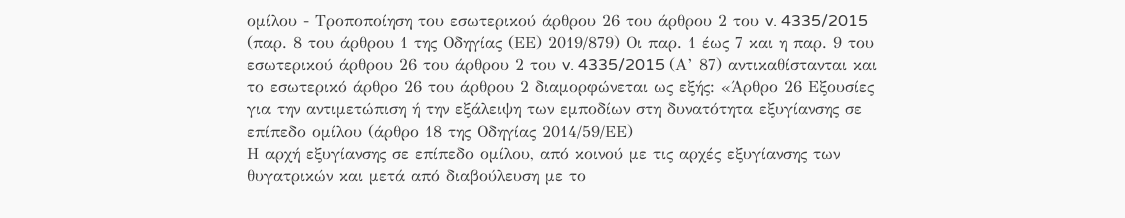ομίλου - Τροποποίηση του εσωτερικού άρθρου 26 του άρθρου 2 του v. 4335/2015 (παρ. 8 του άρθρου 1 της Οδηγίας (ΕΕ) 2019/879) Οι παρ. 1 έως 7 και η παρ. 9 του εσωτερικού άρθρου 26 του άρθρου 2 του v. 4335/2015 (Α’ 87) αντικαθίστανται και το εσωτερικό άρθρο 26 του άρθρου 2 διαμορφώνεται ως εξής: «Άρθρο 26 Εξουσίες για την αντιμετώπιση ή την εξάλειψη των εμποδίων στη δυνατότητα εξυγίανσης σε επίπεδο ομίλου (άρθρο 18 της Οδηγίας 2014/59/ΕΕ)
Η αρχή εξυγίανσης σε επίπεδο ομίλου, από κοινού με τις αρχές εξυγίανσης των θυγατρικών και μετά από διαβούλευση με το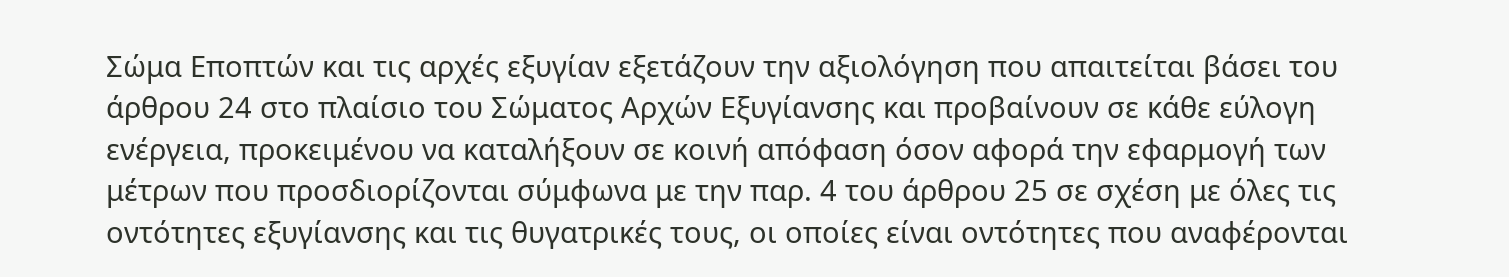Σώμα Εποπτών και τις αρχές εξυγίαν εξετάζουν την αξιολόγηση που απαιτείται βάσει του άρθρου 24 στο πλαίσιο του Σώματος Αρχών Εξυγίανσης και προβαίνουν σε κάθε εύλογη ενέργεια, προκειμένου να καταλήξουν σε κοινή απόφαση όσον αφορά την εφαρμογή των μέτρων που προσδιορίζονται σύμφωνα με την παρ. 4 του άρθρου 25 σε σχέση με όλες τις οντότητες εξυγίανσης και τις θυγατρικές τους, οι οποίες είναι οντότητες που αναφέρονται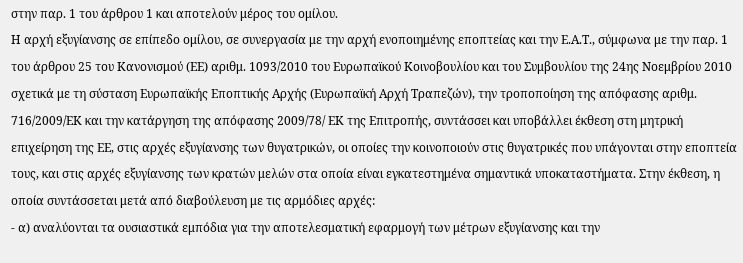στην παρ. 1 του άρθρου 1 και αποτελούν μέρος του ομίλου.
Η αρχή εξυγίανσης σε επίπεδο ομίλου, σε συνεργασία με την αρχή ενοποιημένης εποπτείας και την Ε.Α.Τ., σύμφωνα με την παρ. 1 του άρθρου 25 του Κανονισμού (ΕΕ) αριθμ. 1093/2010 του Ευρωπαϊκού Κοινοβουλίου και του Συμβουλίου της 24ης Νοεμβρίου 2010 σχετικά με τη σύσταση Ευρωπαϊκής Εποπτικής Αρχής (Ευρωπαϊκή Αρχή Τραπεζών), την τροποποίηση της απόφασης αριθμ. 716/2009/ΕΚ και την κατάργηση της απόφασης 2009/78/ ΕΚ της Επιτροπής, συντάσσει και υποβάλλει έκθεση στη μητρική επιχείρηση της ΕΕ, στις αρχές εξυγίανσης των θυγατρικών, οι οποίες την κοινοποιούν στις θυγατρικές που υπάγονται στην εποπτεία τους, και στις αρχές εξυγίανσης των κρατών μελών στα οποία είναι εγκατεστημένα σημαντικά υποκαταστήματα. Στην έκθεση, η οποία συντάσσεται μετά από διαβούλευση με τις αρμόδιες αρχές:
- α) αναλύονται τα ουσιαστικά εμπόδια για την αποτελεσματική εφαρμογή των μέτρων εξυγίανσης και την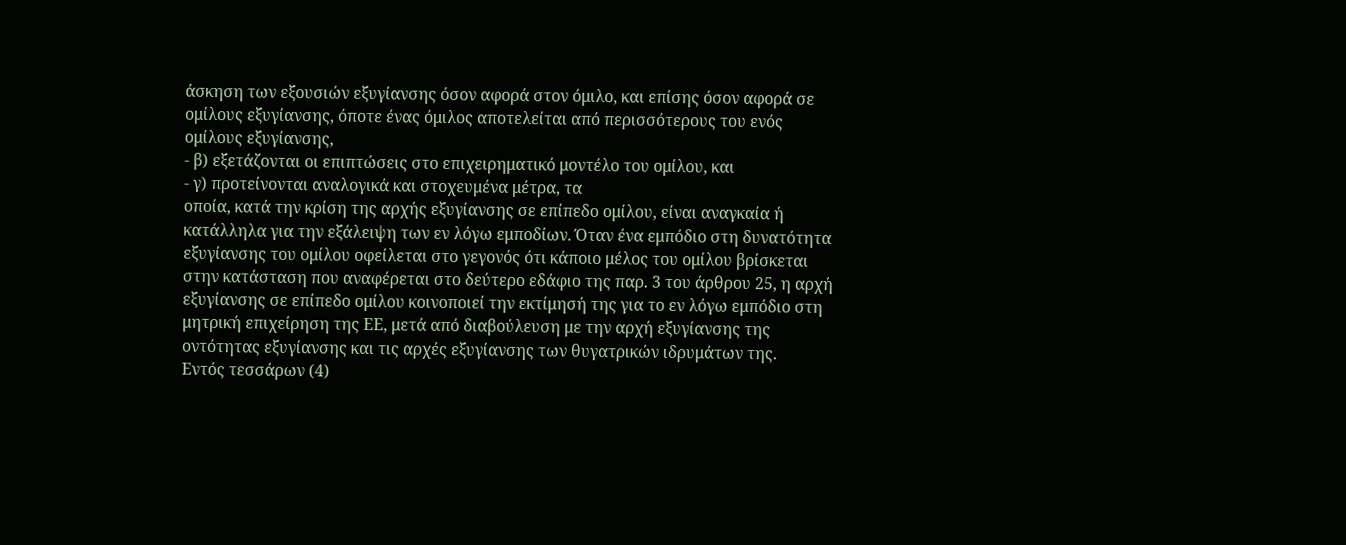άσκηση των εξουσιών εξυγίανσης όσον αφορά στον όμιλο, και επίσης όσον αφορά σε ομίλους εξυγίανσης, όποτε ένας όμιλος αποτελείται από περισσότερους του ενός ομίλους εξυγίανσης,
- β) εξετάζονται οι επιπτώσεις στο επιχειρηματικό μοντέλο του ομίλου, και
- γ) προτείνονται αναλογικά και στοχευμένα μέτρα, τα
οποία, κατά την κρίση της αρχής εξυγίανσης σε επίπεδο ομίλου, είναι αναγκαία ή κατάλληλα για την εξάλειψη των εν λόγω εμποδίων. Όταν ένα εμπόδιο στη δυνατότητα εξυγίανσης του ομίλου οφείλεται στο γεγονός ότι κάποιο μέλος του ομίλου βρίσκεται στην κατάσταση που αναφέρεται στο δεύτερο εδάφιο της παρ. 3 του άρθρου 25, η αρχή εξυγίανσης σε επίπεδο ομίλου κοινοποιεί την εκτίμησή της για το εν λόγω εμπόδιο στη μητρική επιχείρηση της ΕΕ, μετά από διαβούλευση με την αρχή εξυγίανσης της οντότητας εξυγίανσης και τις αρχές εξυγίανσης των θυγατρικών ιδρυμάτων της.
Εντός τεσσάρων (4)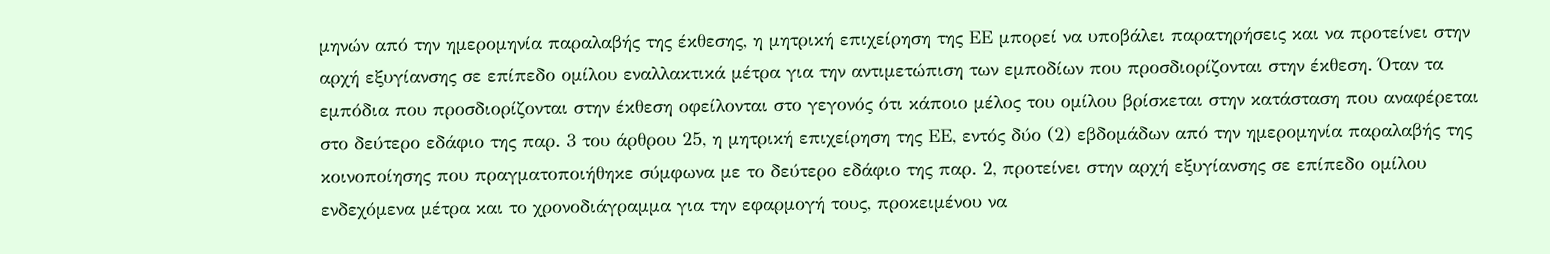μηνών από την ημερομηνία παραλαβής της έκθεσης, η μητρική επιχείρηση της ΕΕ μπορεί να υποβάλει παρατηρήσεις και να προτείνει στην αρχή εξυγίανσης σε επίπεδο ομίλου εναλλακτικά μέτρα για την αντιμετώπιση των εμποδίων που προσδιορίζονται στην έκθεση. Όταν τα εμπόδια που προσδιορίζονται στην έκθεση οφείλονται στο γεγονός ότι κάποιο μέλος του ομίλου βρίσκεται στην κατάσταση που αναφέρεται στο δεύτερο εδάφιο της παρ. 3 του άρθρου 25, η μητρική επιχείρηση της ΕΕ, εντός δύο (2) εβδομάδων από την ημερομηνία παραλαβής της κοινοποίησης που πραγματοποιήθηκε σύμφωνα με το δεύτερο εδάφιο της παρ. 2, προτείνει στην αρχή εξυγίανσης σε επίπεδο ομίλου ενδεχόμενα μέτρα και το χρονοδιάγραμμα για την εφαρμογή τους, προκειμένου να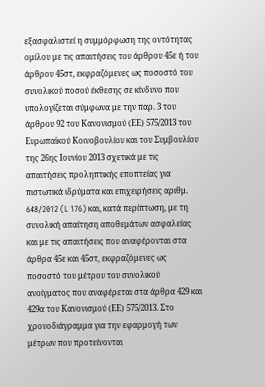εξασφαλιστεί η συμμόρφωση της οντότητας ομίλου με τις απαιτήσεις του άρθρου 45ε ή του άρθρου 45στ, εκφραζόμενες ως ποσοστό του συνολικού ποσού έκθεσης σε κίνδυνο που υπολογίζεται σύμφωνα με την παρ. 3 του άρθρου 92 του Κανονισμού (ΕΕ) 575/2013 του Ευρωπαϊκού Κοινοβουλίου και του Συμβουλίου της 26ης Ιουνίου 2013 σχετικά με τις απαιτήσεις προληπτικής εποπτείας για πιστωτικά ιδρύματα και επιχειρήσεις αριθμ. 648/2012 (L 176) και, κατά περίπτωση, με τη συνολική απαίτηση αποθεμάτων ασφαλείας και με τις απαιτήσεις που αναφέρονται στα άρθρα 45ε και 45στ, εκφραζόμενες ως ποσοστό του μέτρου του συνολικού ανοίγματος που αναφέρεται στα άρθρα 429 και 429α του Κανονισμού (ΕΕ) 575/2013. Στο χρονοδιάγραμμα για την εφαρμογή των μέτρων που προτείνονται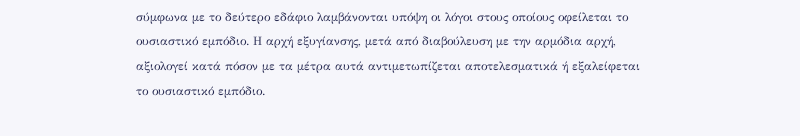σύμφωνα με το δεύτερο εδάφιο λαμβάνονται υπόψη οι λόγοι στους οποίους οφείλεται το ουσιαστικό εμπόδιο. Η αρχή εξυγίανσης, μετά από διαβούλευση με την αρμόδια αρχή, αξιολογεί κατά πόσον με τα μέτρα αυτά αντιμετωπίζεται αποτελεσματικά ή εξαλείφεται το ουσιαστικό εμπόδιο.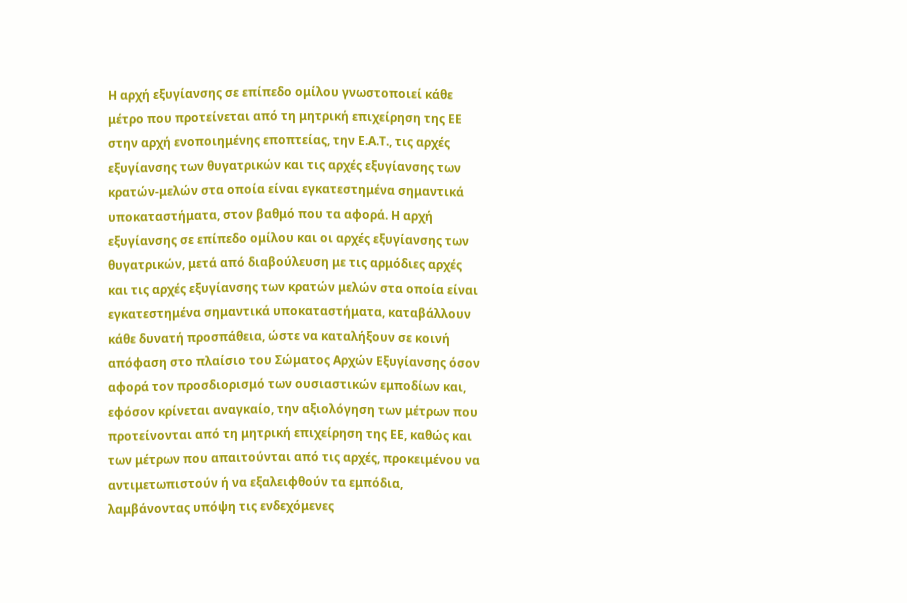Η αρχή εξυγίανσης σε επίπεδο ομίλου γνωστοποιεί κάθε μέτρο που προτείνεται από τη μητρική επιχείρηση της ΕΕ στην αρχή ενοποιημένης εποπτείας, την Ε.Α.Τ., τις αρχές εξυγίανσης των θυγατρικών και τις αρχές εξυγίανσης των κρατών-μελών στα οποία είναι εγκατεστημένα σημαντικά υποκαταστήματα, στον βαθμό που τα αφορά. Η αρχή εξυγίανσης σε επίπεδο ομίλου και οι αρχές εξυγίανσης των θυγατρικών, μετά από διαβούλευση με τις αρμόδιες αρχές και τις αρχές εξυγίανσης των κρατών μελών στα οποία είναι εγκατεστημένα σημαντικά υποκαταστήματα, καταβάλλουν κάθε δυνατή προσπάθεια, ώστε να καταλήξουν σε κοινή απόφαση στο πλαίσιο του Σώματος Αρχών Εξυγίανσης όσον αφορά τον προσδιορισμό των ουσιαστικών εμποδίων και, εφόσον κρίνεται αναγκαίο, την αξιολόγηση των μέτρων που προτείνονται από τη μητρική επιχείρηση της ΕΕ, καθώς και των μέτρων που απαιτούνται από τις αρχές, προκειμένου να αντιμετωπιστούν ή να εξαλειφθούν τα εμπόδια, λαμβάνοντας υπόψη τις ενδεχόμενες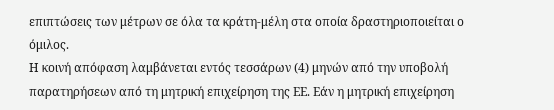επιπτώσεις των μέτρων σε όλα τα κράτη-μέλη στα οποία δραστηριοποιείται ο όμιλος.
Η κοινή απόφαση λαμβάνεται εντός τεσσάρων (4) μηνών από την υποβολή παρατηρήσεων από τη μητρική επιχείρηση της ΕΕ. Εάν η μητρική επιχείρηση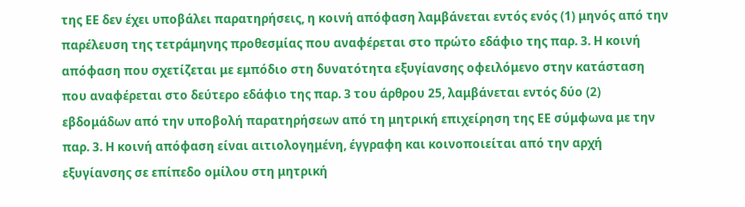της ΕΕ δεν έχει υποβάλει παρατηρήσεις, η κοινή απόφαση λαμβάνεται εντός ενός (1) μηνός από την παρέλευση της τετράμηνης προθεσμίας που αναφέρεται στο πρώτο εδάφιο της παρ. 3. Η κοινή απόφαση που σχετίζεται με εμπόδιο στη δυνατότητα εξυγίανσης οφειλόμενο στην κατάσταση που αναφέρεται στο δεύτερο εδάφιο της παρ. 3 του άρθρου 25, λαμβάνεται εντός δύο (2) εβδομάδων από την υποβολή παρατηρήσεων από τη μητρική επιχείρηση της ΕΕ σύμφωνα με την παρ. 3. Η κοινή απόφαση είναι αιτιολογημένη, έγγραφη και κοινοποιείται από την αρχή εξυγίανσης σε επίπεδο ομίλου στη μητρική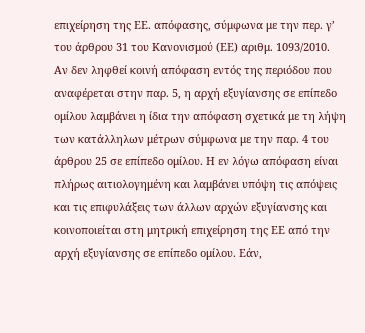επιχείρηση της ΕΕ. απόφασης, σύμφωνα με την περ. γ’ του άρθρου 31 του Κανονισμού (ΕΕ) αριθμ. 1093/2010.
Αν δεν ληφθεί κοινή απόφαση εντός της περιόδου που αναφέρεται στην παρ. 5, η αρχή εξυγίανσης σε επίπεδο ομίλου λαμβάνει η ίδια την απόφαση σχετικά με τη λήψη των κατάλληλων μέτρων σύμφωνα με την παρ. 4 του άρθρου 25 σε επίπεδο ομίλου. Η εν λόγω απόφαση είναι πλήρως αιτιολογημένη και λαμβάνει υπόψη τις απόψεις και τις επιφυλάξεις των άλλων αρχών εξυγίανσης και κοινοποιείται στη μητρική επιχείρηση της ΕΕ από την αρχή εξυγίανσης σε επίπεδο ομίλου. Εάν,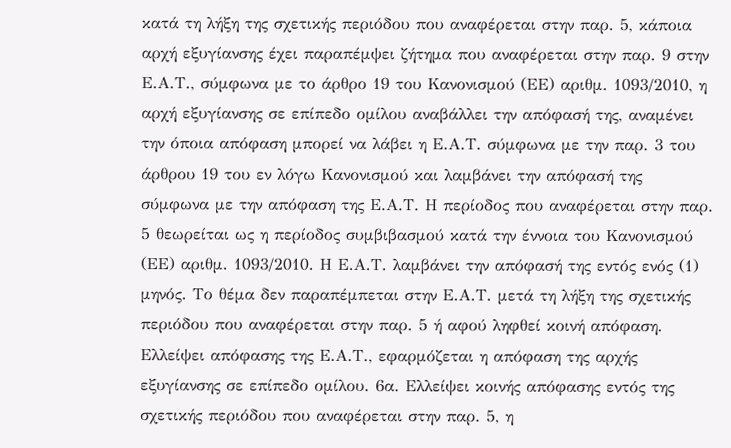κατά τη λήξη της σχετικής περιόδου που αναφέρεται στην παρ. 5, κάποια αρχή εξυγίανσης έχει παραπέμψει ζήτημα που αναφέρεται στην παρ. 9 στην Ε.Α.Τ., σύμφωνα με το άρθρο 19 του Κανονισμού (ΕΕ) αριθμ. 1093/2010, η αρχή εξυγίανσης σε επίπεδο ομίλου αναβάλλει την απόφασή της, αναμένει την όποια απόφαση μπορεί να λάβει η Ε.Α.Τ. σύμφωνα με την παρ. 3 του άρθρου 19 του εν λόγω Κανονισμού και λαμβάνει την απόφασή της σύμφωνα με την απόφαση της Ε.Α.Τ. Η περίοδος που αναφέρεται στην παρ. 5 θεωρείται ως η περίοδος συμβιβασμού κατά την έννοια του Κανονισμού (ΕΕ) αριθμ. 1093/2010. Η Ε.Α.Τ. λαμβάνει την απόφασή της εντός ενός (1) μηνός. Το θέμα δεν παραπέμπεται στην Ε.Α.Τ. μετά τη λήξη της σχετικής περιόδου που αναφέρεται στην παρ. 5 ή αφού ληφθεί κοινή απόφαση. Ελλείψει απόφασης της Ε.Α.Τ., εφαρμόζεται η απόφαση της αρχής εξυγίανσης σε επίπεδο ομίλου. 6α. Ελλείψει κοινής απόφασης εντός της σχετικής περιόδου που αναφέρεται στην παρ. 5, η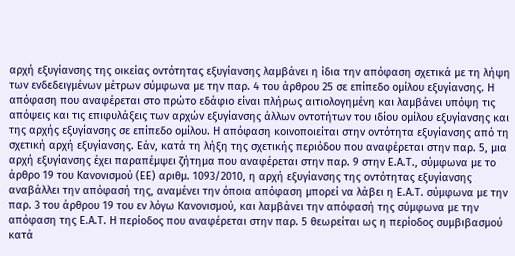αρχή εξυγίανσης της οικείας οντότητας εξυγίανσης λαμβάνει η ίδια την απόφαση σχετικά με τη λήψη των ενδεδειγμένων μέτρων σύμφωνα με την παρ. 4 του άρθρου 25 σε επίπεδο ομίλου εξυγίανσης. Η απόφαση που αναφέρεται στο πρώτο εδάφιο είναι πλήρως αιτιολογημένη και λαμβάνει υπόψη τις απόψεις και τις επιφυλάξεις των αρχών εξυγίανσης άλλων οντοτήτων του ιδίου ομίλου εξυγίανσης και της αρχής εξυγίανσης σε επίπεδο ομίλου. Η απόφαση κοινοποιείται στην οντότητα εξυγίανσης από τη σχετική αρχή εξυγίανσης. Εάν, κατά τη λήξη της σχετικής περιόδου που αναφέρεται στην παρ. 5, μια αρχή εξυγίανσης έχει παραπέμψει ζήτημα που αναφέρεται στην παρ. 9 στην Ε.Α.Τ., σύμφωνα με το άρθρο 19 του Κανονισμού (ΕΕ) αριθμ. 1093/2010, η αρχή εξυγίανσης της οντότητας εξυγίανσης αναβάλλει την απόφασή της, αναμένει την όποια απόφαση μπορεί να λάβει η Ε.Α.Τ. σύμφωνα με την παρ. 3 του άρθρου 19 του εν λόγω Κανονισμού, και λαμβάνει την απόφασή της σύμφωνα με την απόφαση της Ε.Α.Τ. Η περίοδος που αναφέρεται στην παρ. 5 θεωρείται ως η περίοδος συμβιβασμού κατά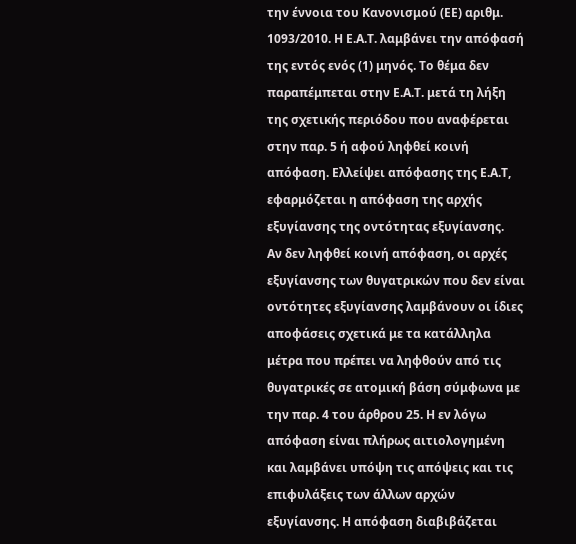την έννοια του Κανονισμού (ΕΕ) αριθμ. 1093/2010. Η Ε.Α.Τ. λαμβάνει την απόφασή της εντός ενός (1) μηνός. Το θέμα δεν παραπέμπεται στην Ε.Α.Τ. μετά τη λήξη της σχετικής περιόδου που αναφέρεται στην παρ. 5 ή αφού ληφθεί κοινή απόφαση. Ελλείψει απόφασης της Ε.Α.Τ, εφαρμόζεται η απόφαση της αρχής εξυγίανσης της οντότητας εξυγίανσης.
Αν δεν ληφθεί κοινή απόφαση, οι αρχές εξυγίανσης των θυγατρικών που δεν είναι οντότητες εξυγίανσης λαμβάνουν οι ίδιες αποφάσεις σχετικά με τα κατάλληλα μέτρα που πρέπει να ληφθούν από τις θυγατρικές σε ατομική βάση σύμφωνα με την παρ. 4 του άρθρου 25. Η εν λόγω απόφαση είναι πλήρως αιτιολογημένη και λαμβάνει υπόψη τις απόψεις και τις επιφυλάξεις των άλλων αρχών εξυγίανσης. Η απόφαση διαβιβάζεται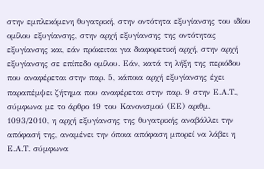στην εμπλεκόμενη θυγατρική, στην οντότητα εξυγίανσης του ιδίου ομίλου εξυγίανσης, στην αρχή εξυγίανσης της οντότητας εξυγίανσης και, εάν πρόκειται για διαφορετική αρχή, στην αρχή εξυγίανσης σε επίπεδο ομίλου. Εάν, κατά τη λήξη της περιόδου που αναφέρεται στην παρ. 5, κάποια αρχή εξυγίανσης έχει παραπέμψει ζήτημα που αναφέρεται στην παρ. 9 στην Ε.Α.Τ., σύμφωνα με το άρθρο 19 του Κανονισμού (ΕΕ) αριθμ. 1093/2010, η αρχή εξυγίανσης της θυγατρικής αναβάλλει την απόφασή της, αναμένει την όποια απόφαση μπορεί να λάβει η Ε.Α.Τ. σύμφωνα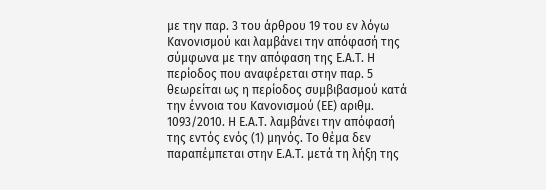με την παρ. 3 του άρθρου 19 του εν λόγω Κανονισμού και λαμβάνει την απόφασή της σύμφωνα με την απόφαση της Ε.Α.Τ. Η περίοδος που αναφέρεται στην παρ. 5 θεωρείται ως η περίοδος συμβιβασμού κατά την έννοια του Κανονισμού (ΕΕ) αριθμ. 1093/2010. Η Ε.Α.Τ. λαμβάνει την απόφασή της εντός ενός (1) μηνός. Το θέμα δεν παραπέμπεται στην Ε.Α.Τ. μετά τη λήξη της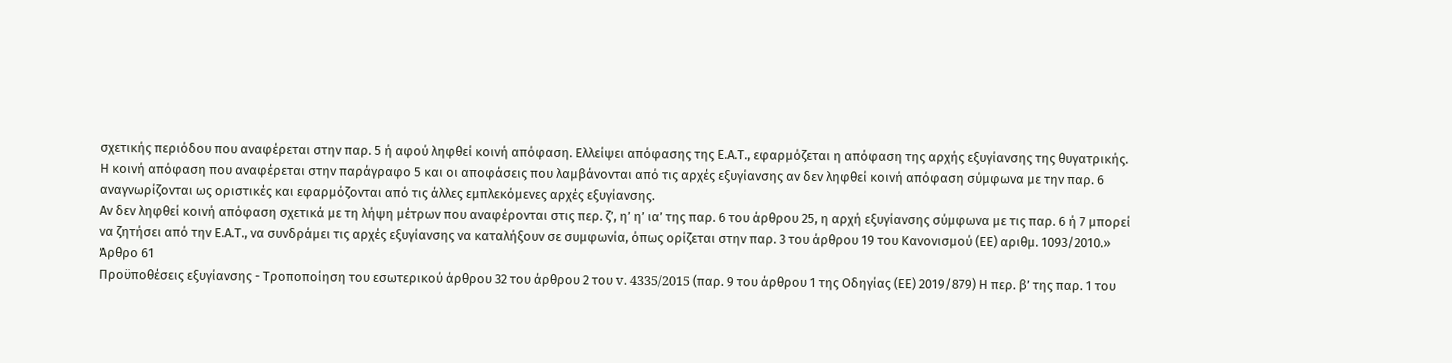σχετικής περιόδου που αναφέρεται στην παρ. 5 ή αφού ληφθεί κοινή απόφαση. Ελλείψει απόφασης της Ε.Α.Τ., εφαρμόζεται η απόφαση της αρχής εξυγίανσης της θυγατρικής.
Η κοινή απόφαση που αναφέρεται στην παράγραφο 5 και οι αποφάσεις που λαμβάνονται από τις αρχές εξυγίανσης αν δεν ληφθεί κοινή απόφαση σύμφωνα με την παρ. 6 αναγνωρίζονται ως οριστικές και εφαρμόζονται από τις άλλες εμπλεκόμενες αρχές εξυγίανσης.
Αν δεν ληφθεί κοινή απόφαση σχετικά με τη λήψη μέτρων που αναφέρονται στις περ. ζ’, η’ η’ ια’ της παρ. 6 του άρθρου 25, η αρχή εξυγίανσης σύμφωνα με τις παρ. 6 ή 7 μπορεί να ζητήσει από την Ε.Α.Τ., να συνδράμει τις αρχές εξυγίανσης να καταλήξουν σε συμφωνία, όπως ορίζεται στην παρ. 3 του άρθρου 19 του Κανονισμού (ΕΕ) αριθμ. 1093/2010.»
Άρθρο 61
Προϋποθέσεις εξυγίανσης - Τροποποίηση του εσωτερικού άρθρου 32 του άρθρου 2 του v. 4335/2015 (παρ. 9 του άρθρου 1 της Οδηγίας (ΕΕ) 2019/879) Η περ. β’ της παρ. 1 του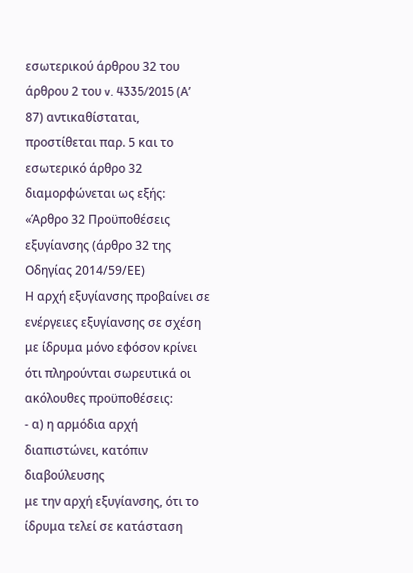εσωτερικού άρθρου 32 του άρθρου 2 του v. 4335/2015 (Α’ 87) αντικαθίσταται, προστίθεται παρ. 5 και το εσωτερικό άρθρο 32 διαμορφώνεται ως εξής: «Άρθρο 32 Προϋποθέσεις εξυγίανσης (άρθρο 32 της Οδηγίας 2014/59/ΕΕ)
Η αρχή εξυγίανσης προβαίνει σε ενέργειες εξυγίανσης σε σχέση με ίδρυμα μόνο εφόσον κρίνει ότι πληρούνται σωρευτικά οι ακόλουθες προϋποθέσεις:
- α) η αρμόδια αρχή διαπιστώνει, κατόπιν διαβούλευσης
με την αρχή εξυγίανσης, ότι το ίδρυμα τελεί σε κατάσταση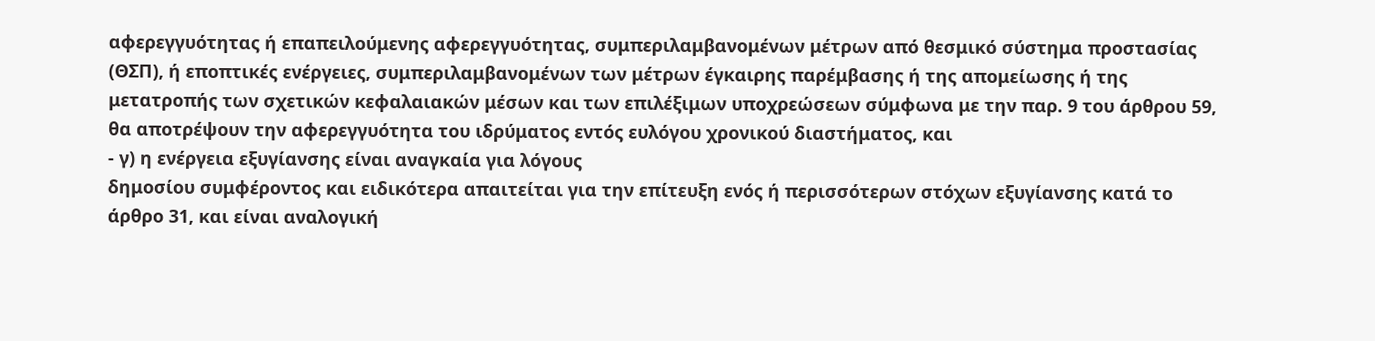αφερεγγυότητας ή επαπειλούμενης αφερεγγυότητας, συμπεριλαμβανομένων μέτρων από θεσμικό σύστημα προστασίας (ΘΣΠ), ή εποπτικές ενέργειες, συμπεριλαμβανομένων των μέτρων έγκαιρης παρέμβασης ή της απομείωσης ή της μετατροπής των σχετικών κεφαλαιακών μέσων και των επιλέξιμων υποχρεώσεων σύμφωνα με την παρ. 9 του άρθρου 59, θα αποτρέψουν την αφερεγγυότητα του ιδρύματος εντός ευλόγου χρονικού διαστήματος, και
- γ) η ενέργεια εξυγίανσης είναι αναγκαία για λόγους
δημοσίου συμφέροντος και ειδικότερα απαιτείται για την επίτευξη ενός ή περισσότερων στόχων εξυγίανσης κατά το άρθρο 31, και είναι αναλογική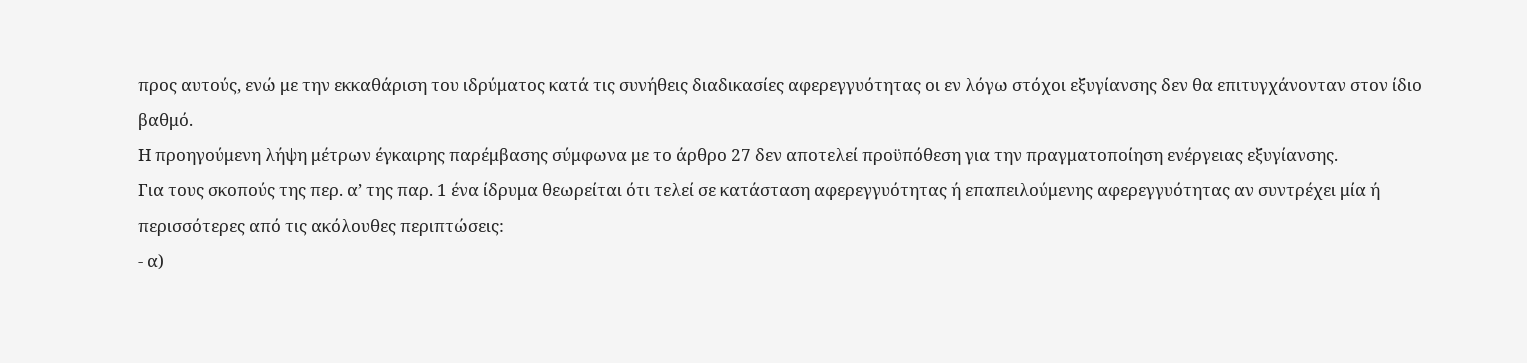προς αυτούς, ενώ με την εκκαθάριση του ιδρύματος κατά τις συνήθεις διαδικασίες αφερεγγυότητας οι εν λόγω στόχοι εξυγίανσης δεν θα επιτυγχάνονταν στον ίδιο βαθμό.
Η προηγούμενη λήψη μέτρων έγκαιρης παρέμβασης σύμφωνα με το άρθρο 27 δεν αποτελεί προϋπόθεση για την πραγματοποίηση ενέργειας εξυγίανσης.
Για τους σκοπούς της περ. α’ της παρ. 1 ένα ίδρυμα θεωρείται ότι τελεί σε κατάσταση αφερεγγυότητας ή επαπειλούμενης αφερεγγυότητας αν συντρέχει μία ή περισσότερες από τις ακόλουθες περιπτώσεις:
- α)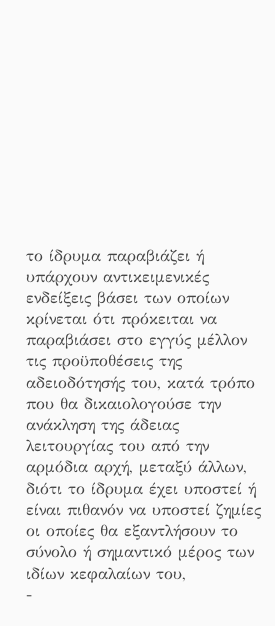το ίδρυμα παραβιάζει ή υπάρχουν αντικειμενικές
ενδείξεις βάσει των οποίων κρίνεται ότι πρόκειται να παραβιάσει στο εγγύς μέλλον τις προϋποθέσεις της αδειοδότησής του, κατά τρόπο που θα δικαιολογούσε την ανάκληση της άδειας λειτουργίας του από την αρμόδια αρχή, μεταξύ άλλων, διότι το ίδρυμα έχει υποστεί ή είναι πιθανόν να υποστεί ζημίες οι οποίες θα εξαντλήσουν το σύνολο ή σημαντικό μέρος των ιδίων κεφαλαίων του,
-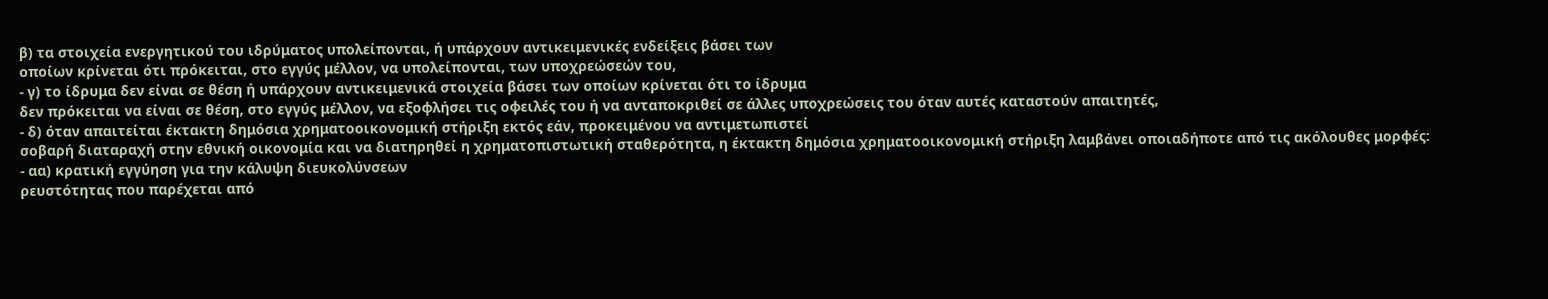β) τα στοιχεία ενεργητικού του ιδρύματος υπολείπονται, ή υπάρχουν αντικειμενικές ενδείξεις βάσει των
οποίων κρίνεται ότι πρόκειται, στο εγγύς μέλλον, να υπολείπονται, των υποχρεώσεών του,
- γ) το ίδρυμα δεν είναι σε θέση ή υπάρχουν αντικειμενικά στοιχεία βάσει των οποίων κρίνεται ότι το ίδρυμα
δεν πρόκειται να είναι σε θέση, στο εγγύς μέλλον, να εξοφλήσει τις οφειλές του ή να ανταποκριθεί σε άλλες υποχρεώσεις του όταν αυτές καταστούν απαιτητές,
- δ) όταν απαιτείται έκτακτη δημόσια χρηματοοικονομική στήριξη εκτός εάν, προκειμένου να αντιμετωπιστεί
σοβαρή διαταραχή στην εθνική οικονομία και να διατηρηθεί η χρηματοπιστωτική σταθερότητα, η έκτακτη δημόσια χρηματοοικονομική στήριξη λαμβάνει οποιαδήποτε από τις ακόλουθες μορφές:
- αα) κρατική εγγύηση για την κάλυψη διευκολύνσεων
ρευστότητας που παρέχεται από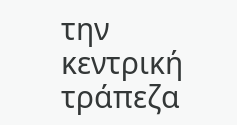την κεντρική τράπεζα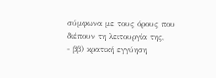σύμφωνα με τους όρους που διέπουν τη λειτουργία της,
- ββ) κρατική εγγύηση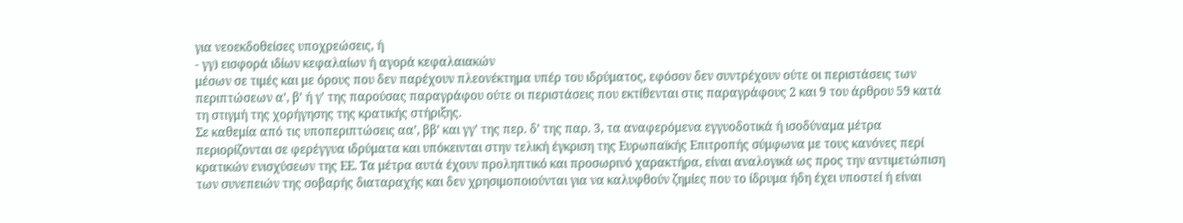για νεοεκδοθείσες υποχρεώσεις, ή
- γγ) εισφορά ιδίων κεφαλαίων ή αγορά κεφαλαιακών
μέσων σε τιμές και με όρους που δεν παρέχουν πλεονέκτημα υπέρ του ιδρύματος, εφόσον δεν συντρέχουν ούτε οι περιστάσεις των περιπτώσεων α’, β’ ή γ’ της παρούσας παραγράφου ούτε οι περιστάσεις που εκτίθενται στις παραγράφους 2 και 9 του άρθρου 59 κατά τη στιγμή της χορήγησης της κρατικής στήριξης.
Σε καθεμία από τις υποπεριπτώσεις αα’, ββ’ και γγ’ της περ. δ’ της παρ. 3, τα αναφερόμενα εγγυοδοτικά ή ισοδύναμα μέτρα περιορίζονται σε φερέγγυα ιδρύματα και υπόκεινται στην τελική έγκριση της Ευρωπαϊκής Επιτροπής σύμφωνα με τους κανόνες περί κρατικών ενισχύσεων της ΕΕ. Τα μέτρα αυτά έχουν προληπτικό και προσωρινό χαρακτήρα, είναι αναλογικά ως προς την αντιμετώπιση των συνεπειών της σοβαρής διαταραχής και δεν χρησιμοποιούνται για να καλυφθούν ζημίες που το ίδρυμα ήδη έχει υποστεί ή είναι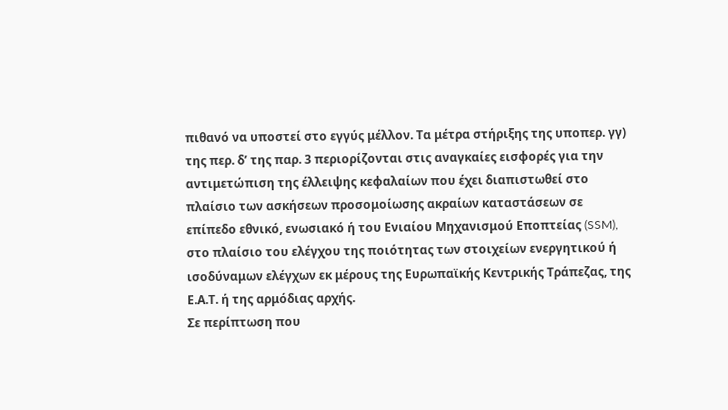πιθανό να υποστεί στο εγγύς μέλλον. Τα μέτρα στήριξης της υποπερ. γγ) της περ. δ’ της παρ. 3 περιορίζονται στις αναγκαίες εισφορές για την αντιμετώπιση της έλλειψης κεφαλαίων που έχει διαπιστωθεί στο πλαίσιο των ασκήσεων προσομοίωσης ακραίων καταστάσεων σε επίπεδο εθνικό, ενωσιακό ή του Ενιαίου Μηχανισμού Εποπτείας (SSM), στο πλαίσιο του ελέγχου της ποιότητας των στοιχείων ενεργητικού ή ισοδύναμων ελέγχων εκ μέρους της Ευρωπαϊκής Κεντρικής Τράπεζας, της Ε.Α.Τ. ή της αρμόδιας αρχής.
Σε περίπτωση που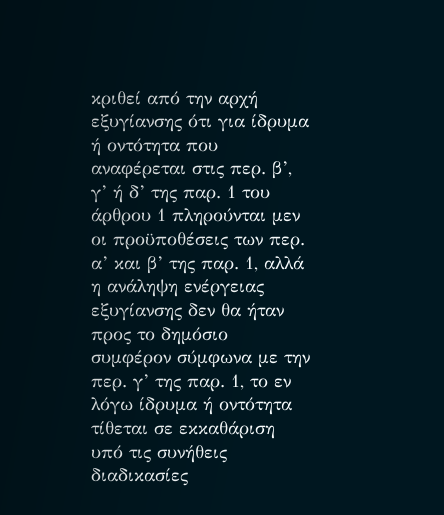κριθεί από την αρχή εξυγίανσης ότι για ίδρυμα ή οντότητα που αναφέρεται στις περ. β’, γ’ ή δ’ της παρ. 1 του άρθρου 1 πληρούνται μεν οι προϋποθέσεις των περ. α’ και β’ της παρ. 1, αλλά η ανάληψη ενέργειας εξυγίανσης δεν θα ήταν προς το δημόσιο συμφέρον σύμφωνα με την περ. γ’ της παρ. 1, το εν λόγω ίδρυμα ή οντότητα τίθεται σε εκκαθάριση υπό τις συνήθεις διαδικασίες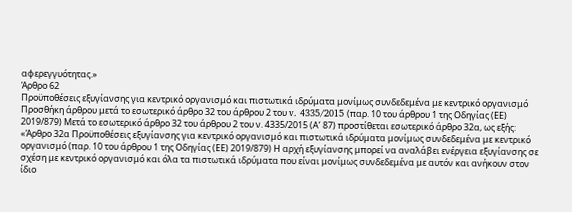αφερεγγυότητας.»
Άρθρο 62
Προϋποθέσεις εξυγίανσης για κεντρικό οργανισμό και πιστωτικά ιδρύματα μονίμως συνδεδεμένα με κεντρικό οργανισμό Προσθήκη άρθρου μετά το εσωτερικό άρθρο 32 του άρθρου 2 του v. 4335/2015 (παρ. 10 του άρθρου 1 της Οδηγίας (ΕΕ) 2019/879) Μετά το εσωτερικό άρθρο 32 του άρθρου 2 του ν. 4335/2015 (Α’ 87) προστίθεται εσωτερικό άρθρο 32α, ως εξής: «Άρθρο 32α Προϋποθέσεις εξυγίανσης για κεντρικό οργανισμό και πιστωτικά ιδρύματα μονίμως συνδεδεμένα με κεντρικό οργανισμό (παρ. 10 του άρθρου 1 της Οδηγίας (ΕΕ) 2019/879) Η αρχή εξυγίανσης μπορεί να αναλάβει ενέργεια εξυγίανσης σε σχέση με κεντρικό οργανισμό και όλα τα πιστωτικά ιδρύματα που είναι μονίμως συνδεδεμένα με αυτόν και ανήκουν στον ίδιο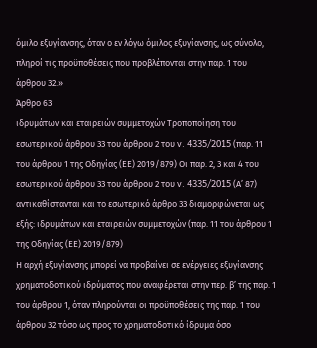όμιλο εξυγίανσης, όταν ο εν λόγω όμιλος εξυγίανσης, ως σύνολο, πληροί τις προϋποθέσεις που προβλέπονται στην παρ. 1 του άρθρου 32.»
Άρθρο 63
ιδρυμάτων και εταιρειών συμμετοχών Τροποποίηση του εσωτερικού άρθρου 33 του άρθρου 2 του v. 4335/2015 (παρ. 11 του άρθρου 1 της Οδηγίας (ΕΕ) 2019/879) Οι παρ. 2, 3 και 4 του εσωτερικού άρθρου 33 του άρθρου 2 του v. 4335/2015 (Α’ 87) αντικαθίστανται και το εσωτερικό άρθρο 33 διαμορφώνεται ως εξής: ιδρυμάτων και εταιρειών συμμετοχών (παρ. 11 του άρθρου 1 της Οδηγίας (ΕΕ) 2019/879)
Η αρχή εξυγίανσης μπορεί να προβαίνει σε ενέργειες εξυγίανσης χρηματοδοτικού ιδρύματος που αναφέρεται στην περ. β’ της παρ. 1 του άρθρου 1, όταν πληρούνται οι προϋποθέσεις της παρ. 1 του άρθρου 32 τόσο ως προς το χρηματοδοτικό ίδρυμα όσο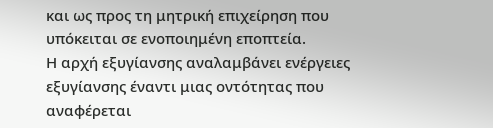και ως προς τη μητρική επιχείρηση που υπόκειται σε ενοποιημένη εποπτεία.
Η αρχή εξυγίανσης αναλαμβάνει ενέργειες εξυγίανσης έναντι μιας οντότητας που αναφέρεται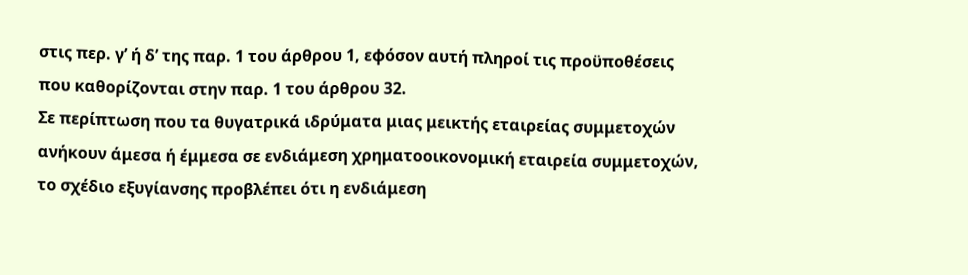στις περ. γ’ ή δ’ της παρ. 1 του άρθρου 1, εφόσον αυτή πληροί τις προϋποθέσεις που καθορίζονται στην παρ. 1 του άρθρου 32.
Σε περίπτωση που τα θυγατρικά ιδρύματα μιας μεικτής εταιρείας συμμετοχών ανήκουν άμεσα ή έμμεσα σε ενδιάμεση χρηματοοικονομική εταιρεία συμμετοχών, το σχέδιο εξυγίανσης προβλέπει ότι η ενδιάμεση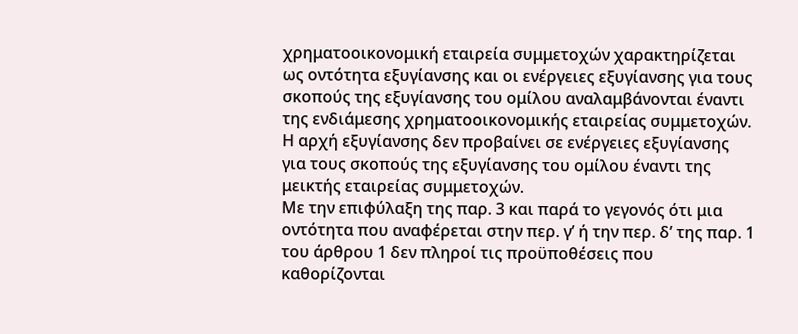χρηματοοικονομική εταιρεία συμμετοχών χαρακτηρίζεται ως οντότητα εξυγίανσης και οι ενέργειες εξυγίανσης για τους σκοπούς της εξυγίανσης του ομίλου αναλαμβάνονται έναντι της ενδιάμεσης χρηματοοικονομικής εταιρείας συμμετοχών. Η αρχή εξυγίανσης δεν προβαίνει σε ενέργειες εξυγίανσης για τους σκοπούς της εξυγίανσης του ομίλου έναντι της μεικτής εταιρείας συμμετοχών.
Με την επιφύλαξη της παρ. 3 και παρά το γεγονός ότι μια οντότητα που αναφέρεται στην περ. γ’ ή την περ. δ’ της παρ. 1 του άρθρου 1 δεν πληροί τις προϋποθέσεις που καθορίζονται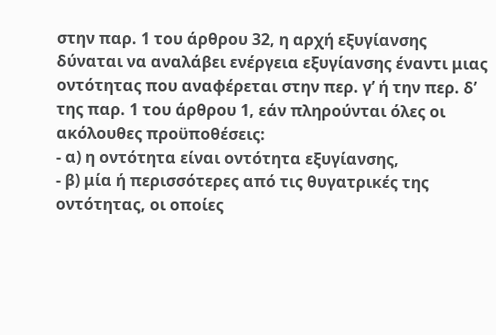στην παρ. 1 του άρθρου 32, η αρχή εξυγίανσης δύναται να αναλάβει ενέργεια εξυγίανσης έναντι μιας οντότητας που αναφέρεται στην περ. γ’ ή την περ. δ’ της παρ. 1 του άρθρου 1, εάν πληρούνται όλες οι ακόλουθες προϋποθέσεις:
- α) η οντότητα είναι οντότητα εξυγίανσης,
- β) μία ή περισσότερες από τις θυγατρικές της οντότητας, οι οποίες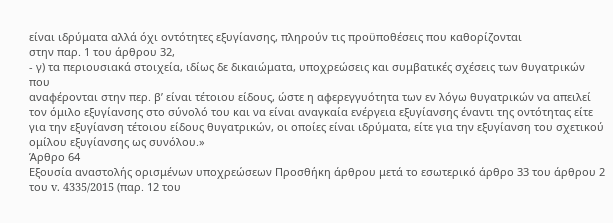είναι ιδρύματα αλλά όχι οντότητες εξυγίανσης, πληρούν τις προϋποθέσεις που καθορίζονται
στην παρ. 1 του άρθρου 32,
- γ) τα περιουσιακά στοιχεία, ιδίως δε δικαιώματα, υποχρεώσεις και συμβατικές σχέσεις των θυγατρικών που
αναφέρονται στην περ. β’ είναι τέτοιου είδους, ώστε η αφερεγγυότητα των εν λόγω θυγατρικών να απειλεί τον όμιλο εξυγίανσης στο σύνολό του και να είναι αναγκαία ενέργεια εξυγίανσης έναντι της οντότητας είτε για την εξυγίανση τέτοιου είδους θυγατρικών, οι οποίες είναι ιδρύματα, είτε για την εξυγίανση του σχετικού ομίλου εξυγίανσης ως συνόλου.»
Άρθρο 64
Εξουσία αναστολής ορισμένων υποχρεώσεων Προσθήκη άρθρου μετά το εσωτερικό άρθρο 33 του άρθρου 2 του v. 4335/2015 (παρ. 12 του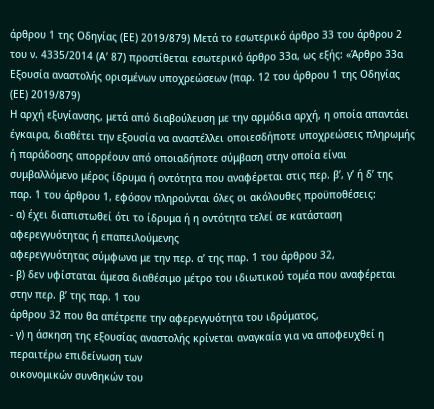άρθρου 1 της Οδηγίας (ΕΕ) 2019/879) Μετά το εσωτερικό άρθρο 33 του άρθρου 2 του ν. 4335/2014 (Α’ 87) προστίθεται εσωτερικό άρθρο 33α, ως εξής: «Άρθρο 33α Εξουσία αναστολής ορισμένων υποχρεώσεων (παρ. 12 του άρθρου 1 της Οδηγίας (ΕΕ) 2019/879)
Η αρχή εξυγίανσης, μετά από διαβούλευση με την αρμόδια αρχή, η οποία απαντάει έγκαιρα, διαθέτει την εξουσία να αναστέλλει οποιεσδήποτε υποχρεώσεις πληρωμής ή παράδοσης απορρέουν από οποιαδήποτε σύμβαση στην οποία είναι συμβαλλόμενο μέρος ίδρυμα ή οντότητα που αναφέρεται στις περ. β’, γ’ ή δ’ της παρ. 1 του άρθρου 1, εφόσον πληρούνται όλες οι ακόλουθες προϋποθέσεις:
- α) έχει διαπιστωθεί ότι το ίδρυμα ή η οντότητα τελεί σε κατάσταση αφερεγγυότητας ή επαπειλούμενης
αφερεγγυότητας σύμφωνα με την περ. α’ της παρ. 1 του άρθρου 32,
- β) δεν υφίσταται άμεσα διαθέσιμο μέτρο του ιδιωτικού τομέα που αναφέρεται στην περ. β’ της παρ. 1 του
άρθρου 32 που θα απέτρεπε την αφερεγγυότητα του ιδρύματος,
- γ) η άσκηση της εξουσίας αναστολής κρίνεται αναγκαία για να αποφευχθεί η περαιτέρω επιδείνωση των
οικονομικών συνθηκών του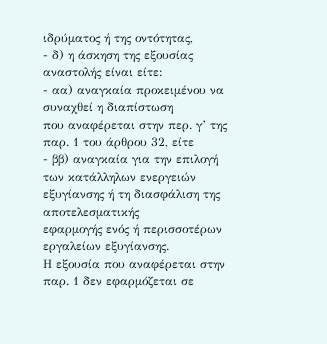ιδρύματος ή της οντότητας,
- δ) η άσκηση της εξουσίας αναστολής είναι είτε:
- αα) αναγκαία προκειμένου να συναχθεί η διαπίστωση
που αναφέρεται στην περ. γ’ της παρ. 1 του άρθρου 32, είτε
- ββ) αναγκαία για την επιλογή των κατάλληλων ενεργειών εξυγίανσης ή τη διασφάλιση της αποτελεσματικής
εφαρμογής ενός ή περισσοτέρων εργαλείων εξυγίανσης.
Η εξουσία που αναφέρεται στην παρ. 1 δεν εφαρμόζεται σε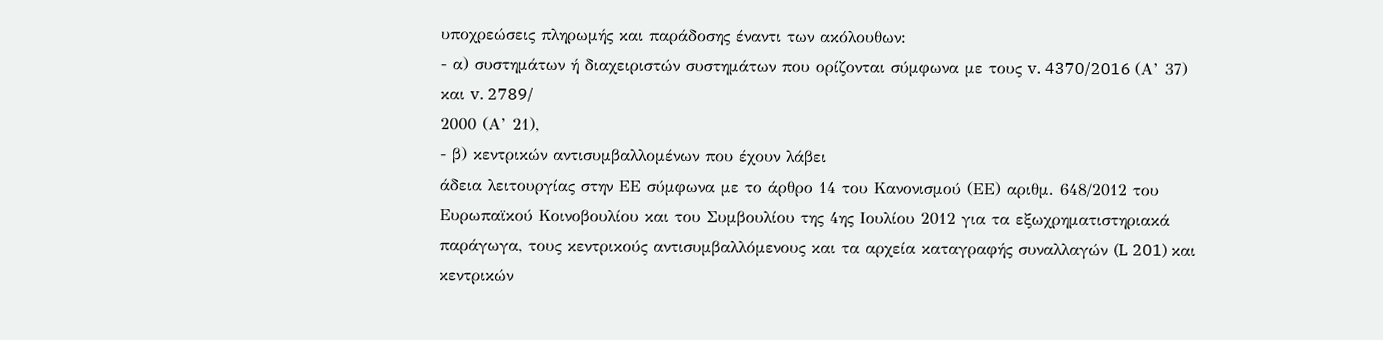υποχρεώσεις πληρωμής και παράδοσης έναντι των ακόλουθων:
- α) συστημάτων ή διαχειριστών συστημάτων που ορίζονται σύμφωνα με τους v. 4370/2016 (Α’ 37) και v. 2789/
2000 (Α’ 21),
- β) κεντρικών αντισυμβαλλομένων που έχουν λάβει
άδεια λειτουργίας στην ΕΕ σύμφωνα με το άρθρο 14 του Κανονισμού (ΕΕ) αριθμ. 648/2012 του Ευρωπαϊκού Κοινοβουλίου και του Συμβουλίου της 4ης Ιουλίου 2012 για τα εξωχρηματιστηριακά παράγωγα, τους κεντρικούς αντισυμβαλλόμενους και τα αρχεία καταγραφής συναλλαγών (L 201) και κεντρικών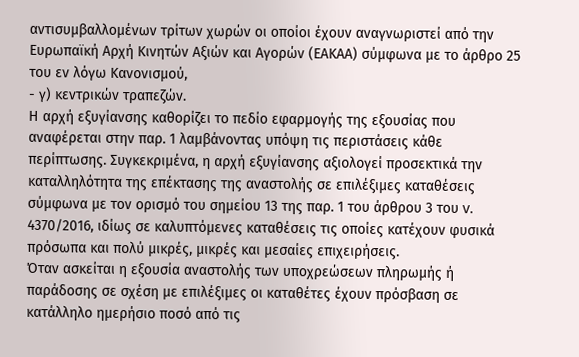αντισυμβαλλομένων τρίτων χωρών οι οποίοι έχουν αναγνωριστεί από την Ευρωπαϊκή Αρχή Κινητών Αξιών και Αγορών (ΕΑΚΑΑ) σύμφωνα με το άρθρο 25 του εν λόγω Κανονισμού,
- γ) κεντρικών τραπεζών.
Η αρχή εξυγίανσης καθορίζει το πεδίο εφαρμογής της εξουσίας που αναφέρεται στην παρ. 1 λαμβάνοντας υπόψη τις περιστάσεις κάθε περίπτωσης. Συγκεκριμένα, η αρχή εξυγίανσης αξιολογεί προσεκτικά την καταλληλότητα της επέκτασης της αναστολής σε επιλέξιμες καταθέσεις σύμφωνα με τον ορισμό του σημείου 13 της παρ. 1 του άρθρου 3 του v. 4370/2016, ιδίως σε καλυπτόμενες καταθέσεις τις οποίες κατέχουν φυσικά πρόσωπα και πολύ μικρές, μικρές και μεσαίες επιχειρήσεις.
Όταν ασκείται η εξουσία αναστολής των υποχρεώσεων πληρωμής ή παράδοσης σε σχέση με επιλέξιμες οι καταθέτες έχουν πρόσβαση σε κατάλληλο ημερήσιο ποσό από τις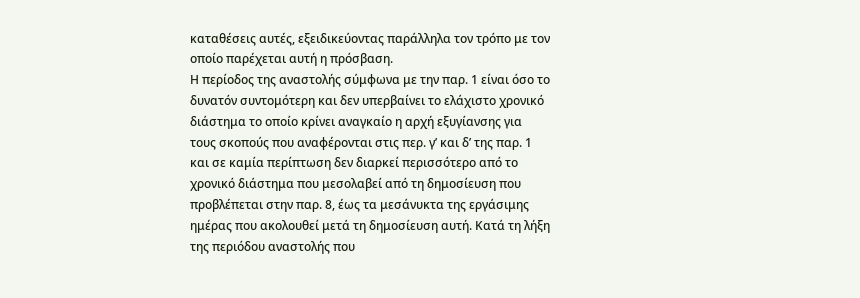καταθέσεις αυτές, εξειδικεύοντας παράλληλα τον τρόπο με τον οποίο παρέχεται αυτή η πρόσβαση.
Η περίοδος της αναστολής σύμφωνα με την παρ. 1 είναι όσο το δυνατόν συντομότερη και δεν υπερβαίνει το ελάχιστο χρονικό διάστημα το οποίο κρίνει αναγκαίο η αρχή εξυγίανσης για τους σκοπούς που αναφέρονται στις περ. γ’ και δ’ της παρ. 1 και σε καμία περίπτωση δεν διαρκεί περισσότερο από το χρονικό διάστημα που μεσολαβεί από τη δημοσίευση που προβλέπεται στην παρ. 8, έως τα μεσάνυκτα της εργάσιμης ημέρας που ακολουθεί μετά τη δημοσίευση αυτή. Κατά τη λήξη της περιόδου αναστολής που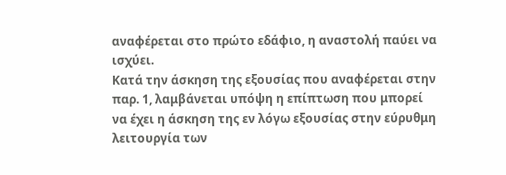αναφέρεται στο πρώτο εδάφιο, η αναστολή παύει να ισχύει.
Κατά την άσκηση της εξουσίας που αναφέρεται στην παρ. 1, λαμβάνεται υπόψη η επίπτωση που μπορεί να έχει η άσκηση της εν λόγω εξουσίας στην εύρυθμη λειτουργία των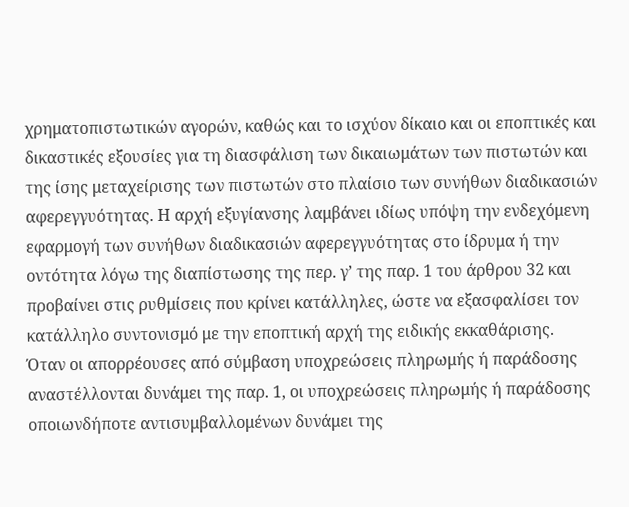χρηματοπιστωτικών αγορών, καθώς και το ισχύον δίκαιο και οι εποπτικές και δικαστικές εξουσίες για τη διασφάλιση των δικαιωμάτων των πιστωτών και της ίσης μεταχείρισης των πιστωτών στο πλαίσιο των συνήθων διαδικασιών αφερεγγυότητας. Η αρχή εξυγίανσης λαμβάνει ιδίως υπόψη την ενδεχόμενη εφαρμογή των συνήθων διαδικασιών αφερεγγυότητας στο ίδρυμα ή την οντότητα λόγω της διαπίστωσης της περ. γ’ της παρ. 1 του άρθρου 32 και προβαίνει στις ρυθμίσεις που κρίνει κατάλληλες, ώστε να εξασφαλίσει τον κατάλληλο συντονισμό με την εποπτική αρχή της ειδικής εκκαθάρισης.
Όταν οι απορρέουσες από σύμβαση υποχρεώσεις πληρωμής ή παράδοσης αναστέλλονται δυνάμει της παρ. 1, οι υποχρεώσεις πληρωμής ή παράδοσης οποιωνδήποτε αντισυμβαλλομένων δυνάμει της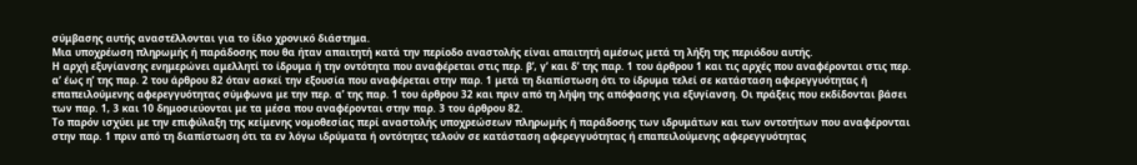σύμβασης αυτής αναστέλλονται για το ίδιο χρονικό διάστημα.
Μια υποχρέωση πληρωμής ή παράδοσης που θα ήταν απαιτητή κατά την περίοδο αναστολής είναι απαιτητή αμέσως μετά τη λήξη της περιόδου αυτής.
Η αρχή εξυγίανσης ενημερώνει αμελλητί το ίδρυμα ή την οντότητα που αναφέρεται στις περ. β’, γ’ και δ’ της παρ. 1 του άρθρου 1 και τις αρχές που αναφέρονται στις περ. α’ έως η’ της παρ. 2 του άρθρου 82 όταν ασκεί την εξουσία που αναφέρεται στην παρ. 1 μετά τη διαπίστωση ότι το ίδρυμα τελεί σε κατάσταση αφερεγγυότητας ή επαπειλούμενης αφερεγγυότητας σύμφωνα με την περ. α’ της παρ. 1 του άρθρου 32 και πριν από τη λήψη της απόφασης για εξυγίανση. Οι πράξεις που εκδίδονται βάσει των παρ. 1, 3 και 10 δημοσιεύονται με τα μέσα που αναφέρονται στην παρ. 3 του άρθρου 82.
Το παρόν ισχύει με την επιφύλαξη της κείμενης νομοθεσίας περί αναστολής υποχρεώσεων πληρωμής ή παράδοσης των ιδρυμάτων και των οντοτήτων που αναφέρονται στην παρ. 1 πριν από τη διαπίστωση ότι τα εν λόγω ιδρύματα ή οντότητες τελούν σε κατάσταση αφερεγγυότητας ή επαπειλούμενης αφερεγγυότητας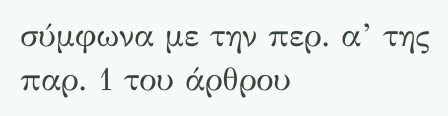σύμφωνα με την περ. α’ της παρ. 1 του άρθρου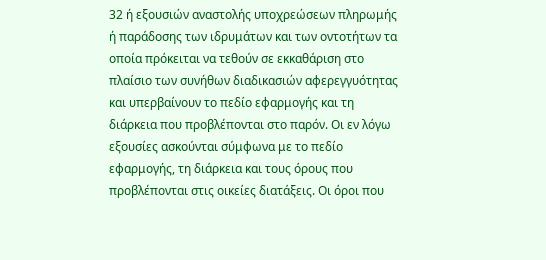32 ή εξουσιών αναστολής υποχρεώσεων πληρωμής ή παράδοσης των ιδρυμάτων και των οντοτήτων τα οποία πρόκειται να τεθούν σε εκκαθάριση στο πλαίσιο των συνήθων διαδικασιών αφερεγγυότητας και υπερβαίνουν το πεδίο εφαρμογής και τη διάρκεια που προβλέπονται στο παρόν. Οι εν λόγω εξουσίες ασκούνται σύμφωνα με το πεδίο εφαρμογής, τη διάρκεια και τους όρους που προβλέπονται στις οικείες διατάξεις. Οι όροι που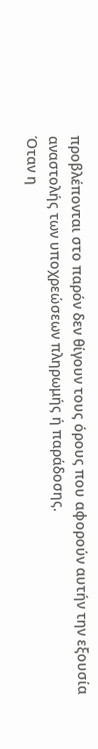προβλέπονται στο παρόν δεν θίγουν τους όρους που αφορούν αυτήν την εξουσία αναστολής των υποχρεώσεων πληρωμής ή παράδοσης.
Όταν η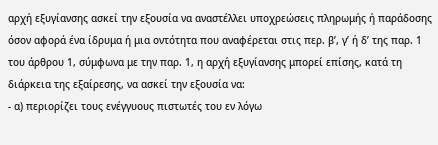αρχή εξυγίανσης ασκεί την εξουσία να αναστέλλει υποχρεώσεις πληρωμής ή παράδοσης όσον αφορά ένα ίδρυμα ή μια οντότητα που αναφέρεται στις περ. β’, γ’ ή δ’ της παρ. 1 του άρθρου 1, σύμφωνα με την παρ. 1, η αρχή εξυγίανσης μπορεί επίσης, κατά τη διάρκεια της εξαίρεσης, να ασκεί την εξουσία να:
- α) περιορίζει τους ενέγγυους πιστωτές του εν λόγω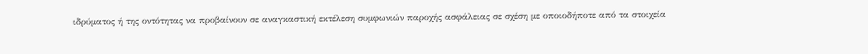ιδρύματος ή της οντότητας να προβαίνουν σε αναγκαστική εκτέλεση συμφωνιών παροχής ασφάλειας σε σχέση με οποιοδήποτε από τα στοιχεία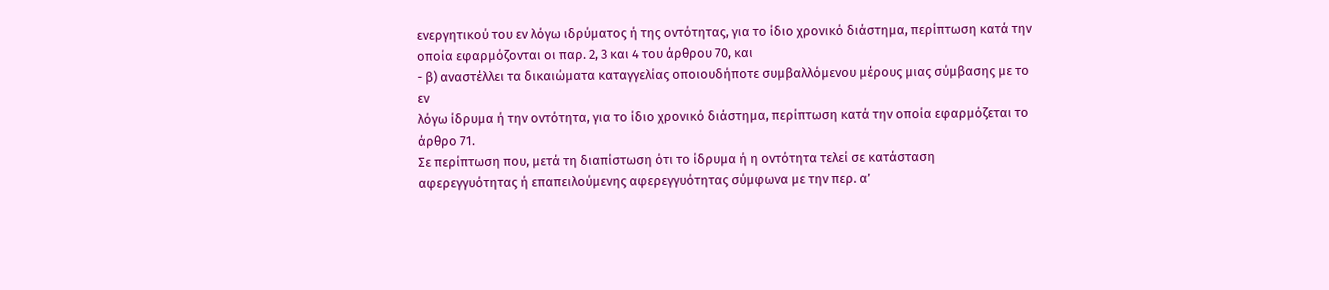ενεργητικού του εν λόγω ιδρύματος ή της οντότητας, για το ίδιο χρονικό διάστημα, περίπτωση κατά την οποία εφαρμόζονται οι παρ. 2, 3 και 4 του άρθρου 70, και
- β) αναστέλλει τα δικαιώματα καταγγελίας οποιουδήποτε συμβαλλόμενου μέρους μιας σύμβασης με το εν
λόγω ίδρυμα ή την οντότητα, για το ίδιο χρονικό διάστημα, περίπτωση κατά την οποία εφαρμόζεται το άρθρο 71.
Σε περίπτωση που, μετά τη διαπίστωση ότι το ίδρυμα ή η οντότητα τελεί σε κατάσταση αφερεγγυότητας ή επαπειλούμενης αφερεγγυότητας σύμφωνα με την περ. α’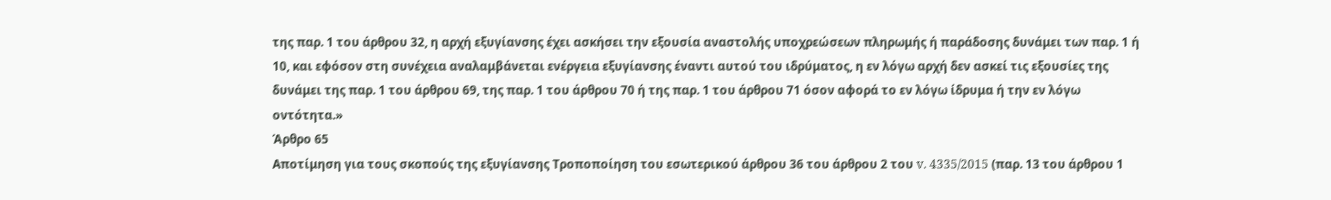της παρ. 1 του άρθρου 32, η αρχή εξυγίανσης έχει ασκήσει την εξουσία αναστολής υποχρεώσεων πληρωμής ή παράδοσης δυνάμει των παρ. 1 ή 10, και εφόσον στη συνέχεια αναλαμβάνεται ενέργεια εξυγίανσης έναντι αυτού του ιδρύματος, η εν λόγω αρχή δεν ασκεί τις εξουσίες της δυνάμει της παρ. 1 του άρθρου 69, της παρ. 1 του άρθρου 70 ή της παρ. 1 του άρθρου 71 όσον αφορά το εν λόγω ίδρυμα ή την εν λόγω οντότητα.»
Άρθρο 65
Αποτίμηση για τους σκοπούς της εξυγίανσης Τροποποίηση του εσωτερικού άρθρου 36 του άρθρου 2 του v. 4335/2015 (παρ. 13 του άρθρου 1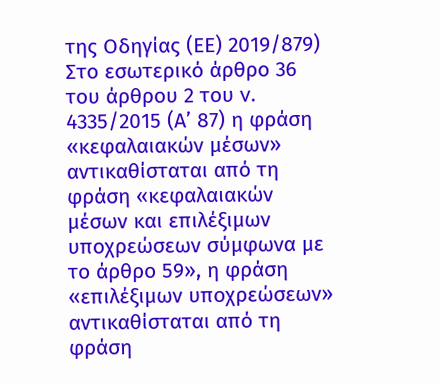της Οδηγίας (ΕΕ) 2019/879) Στο εσωτερικό άρθρο 36 του άρθρου 2 του v. 4335/2015 (Α’ 87) η φράση «κεφαλαιακών μέσων» αντικαθίσταται από τη φράση «κεφαλαιακών μέσων και επιλέξιμων υποχρεώσεων σύμφωνα με το άρθρο 59», η φράση «επιλέξιμων υποχρεώσεων» αντικαθίσταται από τη φράση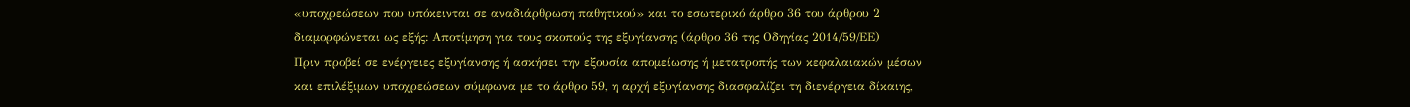«υποχρεώσεων που υπόκεινται σε αναδιάρθρωση παθητικού» και το εσωτερικό άρθρο 36 του άρθρου 2 διαμορφώνεται ως εξής: Αποτίμηση για τους σκοπούς της εξυγίανσης (άρθρο 36 της Οδηγίας 2014/59/ΕΕ)
Πριν προβεί σε ενέργειες εξυγίανσης ή ασκήσει την εξουσία απομείωσης ή μετατροπής των κεφαλαιακών μέσων και επιλέξιμων υποχρεώσεων σύμφωνα με το άρθρο 59, η αρχή εξυγίανσης διασφαλίζει τη διενέργεια δίκαιης,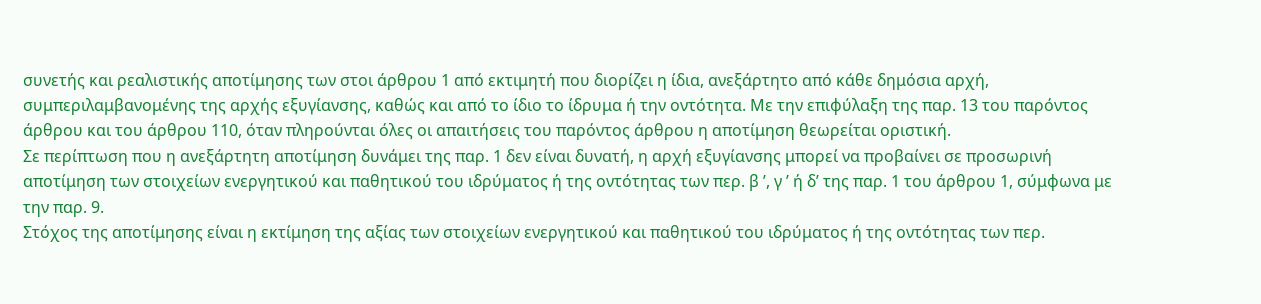συνετής και ρεαλιστικής αποτίμησης των στοι άρθρου 1 από εκτιμητή που διορίζει η ίδια, ανεξάρτητο από κάθε δημόσια αρχή, συμπεριλαμβανομένης της αρχής εξυγίανσης, καθώς και από το ίδιο το ίδρυμα ή την οντότητα. Με την επιφύλαξη της παρ. 13 του παρόντος άρθρου και του άρθρου 110, όταν πληρούνται όλες οι απαιτήσεις του παρόντος άρθρου η αποτίμηση θεωρείται οριστική.
Σε περίπτωση που η ανεξάρτητη αποτίμηση δυνάμει της παρ. 1 δεν είναι δυνατή, η αρχή εξυγίανσης μπορεί να προβαίνει σε προσωρινή αποτίμηση των στοιχείων ενεργητικού και παθητικού του ιδρύματος ή της οντότητας των περ. β ’, γ ’ ή δ’ της παρ. 1 του άρθρου 1, σύμφωνα με την παρ. 9.
Στόχος της αποτίμησης είναι η εκτίμηση της αξίας των στοιχείων ενεργητικού και παθητικού του ιδρύματος ή της οντότητας των περ.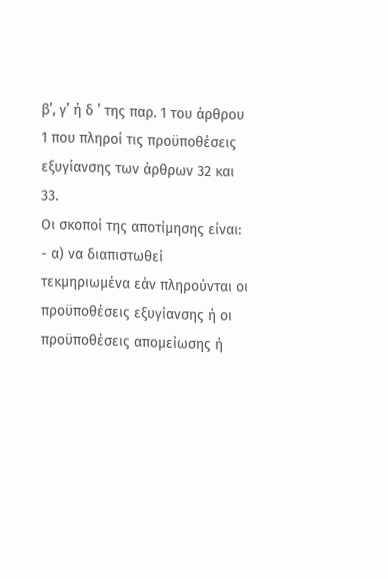β’, γ’ ή δ ’ της παρ. 1 του άρθρου 1 που πληροί τις προϋποθέσεις εξυγίανσης των άρθρων 32 και 33.
Οι σκοποί της αποτίμησης είναι:
- α) να διαπιστωθεί τεκμηριωμένα εάν πληρούνται οι
προϋποθέσεις εξυγίανσης ή οι προϋποθέσεις απομείωσης ή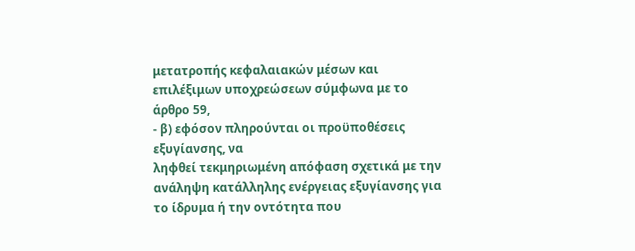μετατροπής κεφαλαιακών μέσων και επιλέξιμων υποχρεώσεων σύμφωνα με το άρθρο 59,
- β) εφόσον πληρούνται οι προϋποθέσεις εξυγίανσης, να
ληφθεί τεκμηριωμένη απόφαση σχετικά με την ανάληψη κατάλληλης ενέργειας εξυγίανσης για το ίδρυμα ή την οντότητα που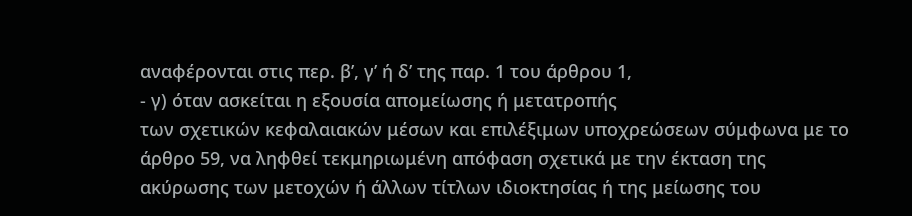αναφέρονται στις περ. β’, γ’ ή δ’ της παρ. 1 του άρθρου 1,
- γ) όταν ασκείται η εξουσία απομείωσης ή μετατροπής
των σχετικών κεφαλαιακών μέσων και επιλέξιμων υποχρεώσεων σύμφωνα με το άρθρο 59, να ληφθεί τεκμηριωμένη απόφαση σχετικά με την έκταση της ακύρωσης των μετοχών ή άλλων τίτλων ιδιοκτησίας ή της μείωσης του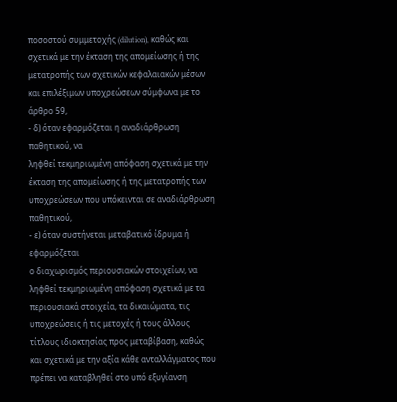ποσοστού συμμετοχής (dilution), καθώς και σχετικά με την έκταση της απομείωσης ή της μετατροπής των σχετικών κεφαλαιακών μέσων και επιλέξιμων υποχρεώσεων σύμφωνα με το άρθρο 59,
- δ) όταν εφαρμόζεται η αναδιάρθρωση παθητικού, να
ληφθεί τεκμηριωμένη απόφαση σχετικά με την έκταση της απομείωσης ή της μετατροπής των υποχρεώσεων που υπόκεινται σε αναδιάρθρωση παθητικού,
- ε) όταν συστήνεται μεταβατικό ίδρυμα ή εφαρμόζεται
ο διαχωρισμός περιουσιακών στοιχείων, να ληφθεί τεκμηριωμένη απόφαση σχετικά με τα περιουσιακά στοιχεία, τα δικαιώματα, τις υποχρεώσεις ή τις μετοχές ή τους άλλους τίτλους ιδιοκτησίας προς μεταβίβαση, καθώς και σχετικά με την αξία κάθε ανταλλάγματος που πρέπει να καταβληθεί στο υπό εξυγίανση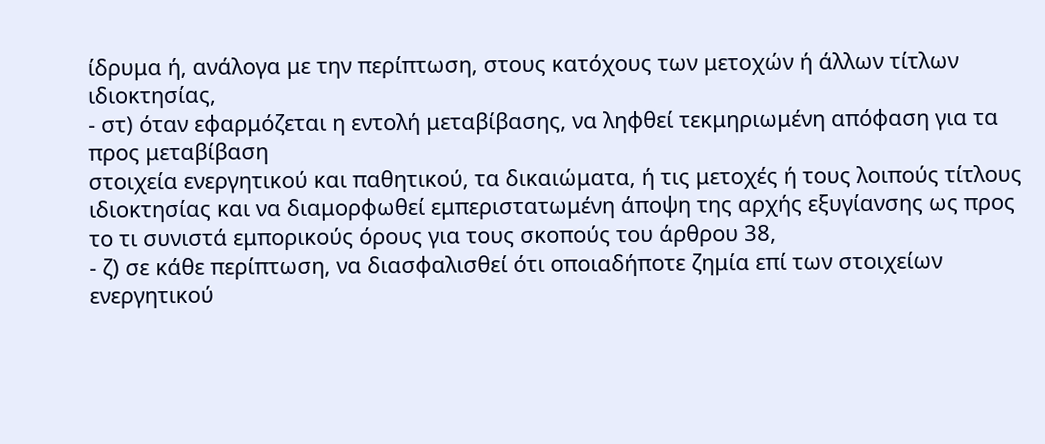ίδρυμα ή, ανάλογα με την περίπτωση, στους κατόχους των μετοχών ή άλλων τίτλων ιδιοκτησίας,
- στ) όταν εφαρμόζεται η εντολή μεταβίβασης, να ληφθεί τεκμηριωμένη απόφαση για τα προς μεταβίβαση
στοιχεία ενεργητικού και παθητικού, τα δικαιώματα, ή τις μετοχές ή τους λοιπούς τίτλους ιδιοκτησίας και να διαμορφωθεί εμπεριστατωμένη άποψη της αρχής εξυγίανσης ως προς το τι συνιστά εμπορικούς όρους για τους σκοπούς του άρθρου 38,
- ζ) σε κάθε περίπτωση, να διασφαλισθεί ότι οποιαδήποτε ζημία επί των στοιχείων ενεργητικού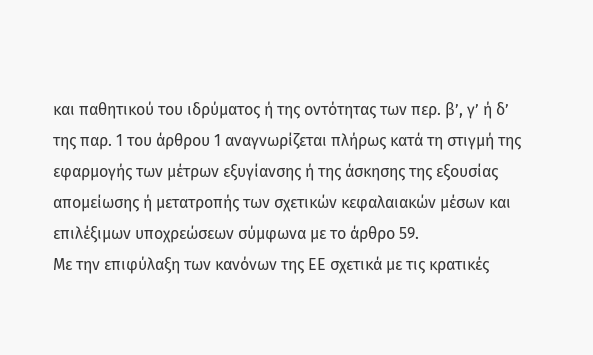και παθητικού του ιδρύματος ή της οντότητας των περ. β’, γ’ ή δ’
της παρ. 1 του άρθρου 1 αναγνωρίζεται πλήρως κατά τη στιγμή της εφαρμογής των μέτρων εξυγίανσης ή της άσκησης της εξουσίας απομείωσης ή μετατροπής των σχετικών κεφαλαιακών μέσων και επιλέξιμων υποχρεώσεων σύμφωνα με το άρθρο 59.
Με την επιφύλαξη των κανόνων της ΕΕ σχετικά με τις κρατικές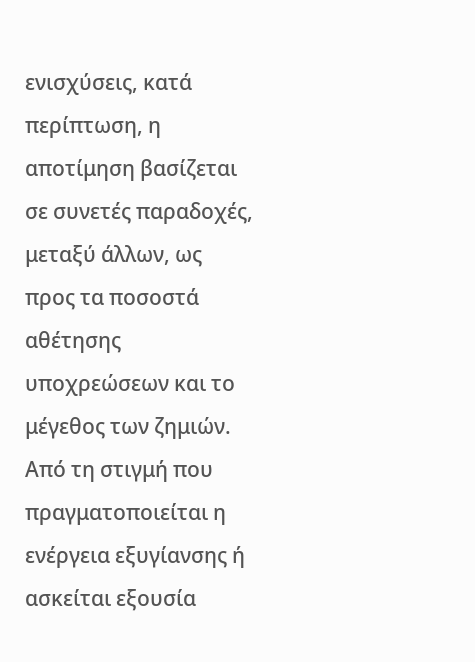ενισχύσεις, κατά περίπτωση, η αποτίμηση βασίζεται σε συνετές παραδοχές, μεταξύ άλλων, ως προς τα ποσοστά αθέτησης υποχρεώσεων και το μέγεθος των ζημιών. Από τη στιγμή που πραγματοποιείται η ενέργεια εξυγίανσης ή ασκείται εξουσία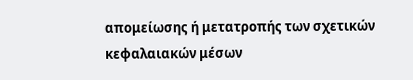απομείωσης ή μετατροπής των σχετικών κεφαλαιακών μέσων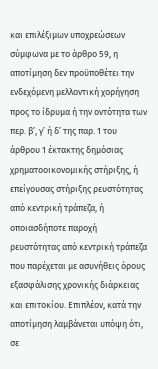και επιλέξιμων υποχρεώσεων σύμφωνα με το άρθρο 59, η αποτίμηση δεν προϋποθέτει την ενδεχόμενη μελλοντική χορήγηση προς το ίδρυμα ή την οντότητα των περ. β’, γ’ ή δ’ της παρ. 1 του άρθρου 1 έκτακτης δημόσιας χρηματοοικονομικής στήριξης, ή επείγουσας στήριξης ρευστότητας από κεντρική τράπεζα, ή οποιασδήποτε παροχή ρευστότητας από κεντρική τράπεζα που παρέχεται με ασυνήθεις όρους εξασφάλισης χρονικής διάρκειας και επιτοκίου. Επιπλέον, κατά την αποτίμηση λαμβάνεται υπόψη ότι, σε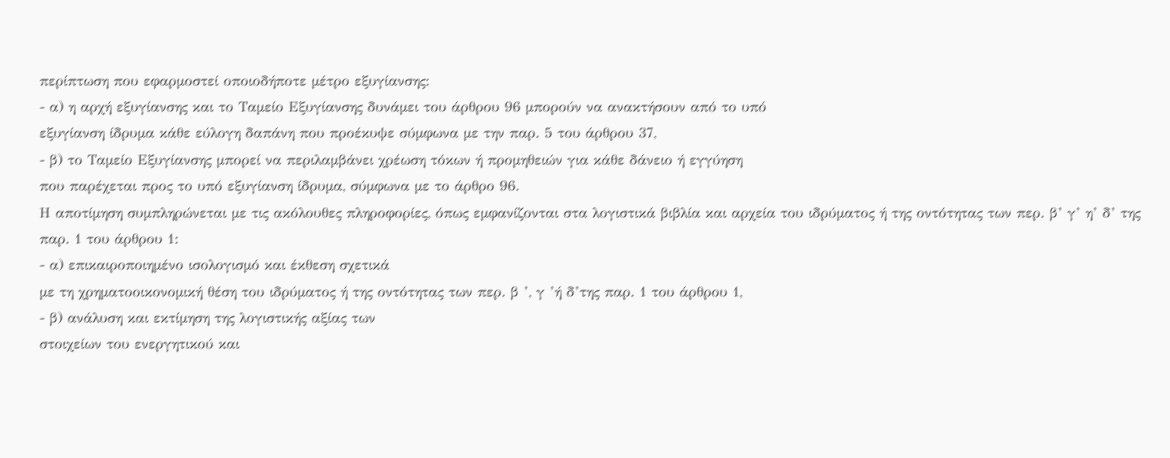περίπτωση που εφαρμοστεί οποιοδήποτε μέτρο εξυγίανσης:
- α) η αρχή εξυγίανσης και το Ταμείο Εξυγίανσης δυνάμει του άρθρου 96 μπορούν να ανακτήσουν από το υπό
εξυγίανση ίδρυμα κάθε εύλογη δαπάνη που προέκυψε σύμφωνα με την παρ. 5 του άρθρου 37,
- β) το Ταμείο Εξυγίανσης μπορεί να περιλαμβάνει χρέωση τόκων ή προμηθειών για κάθε δάνειο ή εγγύηση
που παρέχεται προς το υπό εξυγίανση ίδρυμα, σύμφωνα με το άρθρο 96.
Η αποτίμηση συμπληρώνεται με τις ακόλουθες πληροφορίες, όπως εμφανίζονται στα λογιστικά βιβλία και αρχεία του ιδρύματος ή της οντότητας των περ. β’ γ’ η’ δ’ της παρ. 1 του άρθρου 1:
- α) επικαιροποιημένο ισολογισμό και έκθεση σχετικά
με τη χρηματοοικονομική θέση του ιδρύματος ή της οντότητας των περ. β ’, γ ’ή δ’της παρ. 1 του άρθρου 1,
- β) ανάλυση και εκτίμηση της λογιστικής αξίας των
στοιχείων του ενεργητικού και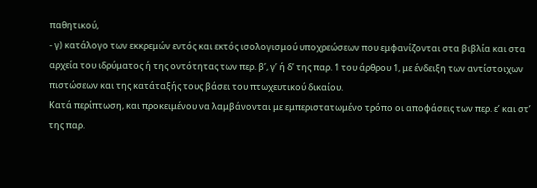παθητικού,
- γ) κατάλογο των εκκρεμών εντός και εκτός ισολογισμού υποχρεώσεων που εμφανίζονται στα βιβλία και στα
αρχεία του ιδρύματος ή της οντότητας των περ. β’, γ’ ή δ’ της παρ. 1 του άρθρου 1, με ένδειξη των αντίστοιχων πιστώσεων και της κατάταξής τους βάσει του πτωχευτικού δικαίου.
Κατά περίπτωση, και προκειμένου να λαμβάνονται με εμπεριστατωμένο τρόπο οι αποφάσεις των περ. ε’ και στ’ της παρ.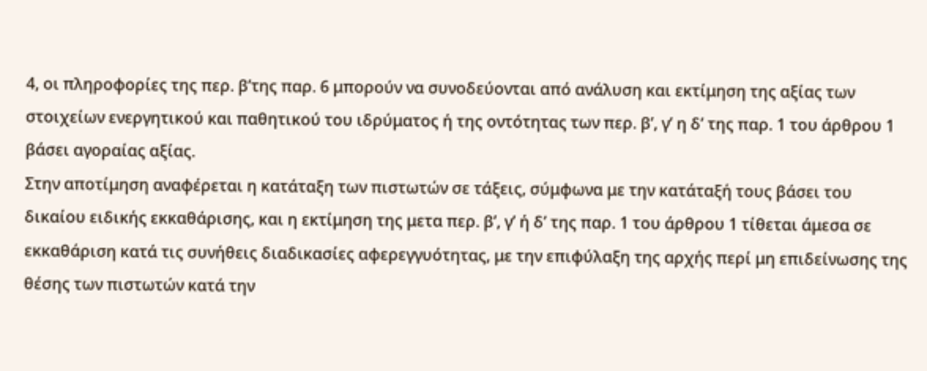4, οι πληροφορίες της περ. β’της παρ. 6 μπορούν να συνοδεύονται από ανάλυση και εκτίμηση της αξίας των στοιχείων ενεργητικού και παθητικού του ιδρύματος ή της οντότητας των περ. β’, γ’ η δ’ της παρ. 1 του άρθρου 1 βάσει αγοραίας αξίας.
Στην αποτίμηση αναφέρεται η κατάταξη των πιστωτών σε τάξεις, σύμφωνα με την κατάταξή τους βάσει του δικαίου ειδικής εκκαθάρισης, και η εκτίμηση της μετα περ. β’, γ’ ή δ’ της παρ. 1 του άρθρου 1 τίθεται άμεσα σε εκκαθάριση κατά τις συνήθεις διαδικασίες αφερεγγυότητας, με την επιφύλαξη της αρχής περί μη επιδείνωσης της θέσης των πιστωτών κατά την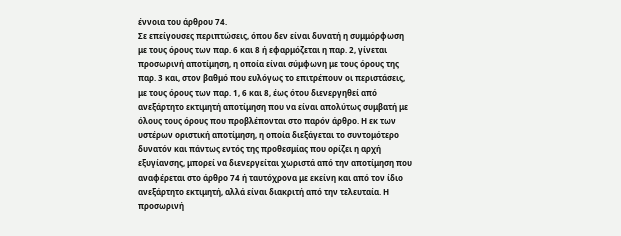έννοια του άρθρου 74.
Σε επείγουσες περιπτώσεις, όπου δεν είναι δυνατή η συμμόρφωση με τους όρους των παρ. 6 και 8 ή εφαρμόζεται η παρ. 2, γίνεται προσωρινή αποτίμηση, η οποία είναι σύμφωνη με τους όρους της παρ. 3 και, στον βαθμό που ευλόγως το επιτρέπουν οι περιστάσεις, με τους όρους των παρ. 1, 6 και 8, έως ότου διενεργηθεί από ανεξάρτητο εκτιμητή αποτίμηση που να είναι απολύτως συμβατή με όλους τους όρους που προβλέπονται στο παρόν άρθρο. Η εκ των υστέρων οριστική αποτίμηση, η οποία διεξάγεται το συντομότερο δυνατόν και πάντως εντός της προθεσμίας που ορίζει η αρχή εξυγίανσης, μπορεί να διενεργείται χωριστά από την αποτίμηση που αναφέρεται στο άρθρο 74 ή ταυτόχρονα με εκείνη και από τον ίδιο ανεξάρτητο εκτιμητή, αλλά είναι διακριτή από την τελευταία. Η προσωρινή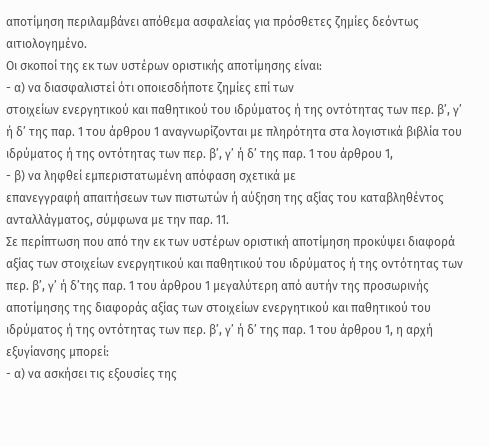αποτίμηση περιλαμβάνει απόθεμα ασφαλείας για πρόσθετες ζημίες δεόντως αιτιολογημένο.
Οι σκοποί της εκ των υστέρων οριστικής αποτίμησης είναι:
- α) να διασφαλιστεί ότι οποιεσδήποτε ζημίες επί των
στοιχείων ενεργητικού και παθητικού του ιδρύματος ή της οντότητας των περ. β’, γ’ ή δ’ της παρ. 1 του άρθρου 1 αναγνωρίζονται με πληρότητα στα λογιστικά βιβλία του ιδρύματος ή της οντότητας των περ. β’, γ’ ή δ’ της παρ. 1 του άρθρου 1,
- β) να ληφθεί εμπεριστατωμένη απόφαση σχετικά με
επανεγγραφή απαιτήσεων των πιστωτών ή αύξηση της αξίας του καταβληθέντος ανταλλάγματος, σύμφωνα με την παρ. 11.
Σε περίπτωση που από την εκ των υστέρων οριστική αποτίμηση προκύψει διαφορά αξίας των στοιχείων ενεργητικού και παθητικού του ιδρύματος ή της οντότητας των περ. β’, γ’ ή δ’της παρ. 1 του άρθρου 1 μεγαλύτερη από αυτήν της προσωρινής αποτίμησης της διαφοράς αξίας των στοιχείων ενεργητικού και παθητικού του ιδρύματος ή της οντότητας των περ. β’, γ’ ή δ’ της παρ. 1 του άρθρου 1, η αρχή εξυγίανσης μπορεί:
- α) να ασκήσει τις εξουσίες της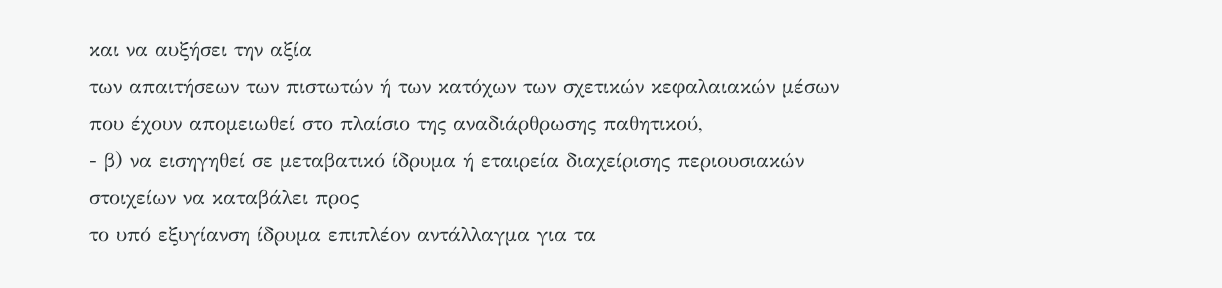και να αυξήσει την αξία
των απαιτήσεων των πιστωτών ή των κατόχων των σχετικών κεφαλαιακών μέσων που έχουν απομειωθεί στο πλαίσιο της αναδιάρθρωσης παθητικού,
- β) να εισηγηθεί σε μεταβατικό ίδρυμα ή εταιρεία διαχείρισης περιουσιακών στοιχείων να καταβάλει προς
το υπό εξυγίανση ίδρυμα επιπλέον αντάλλαγμα για τα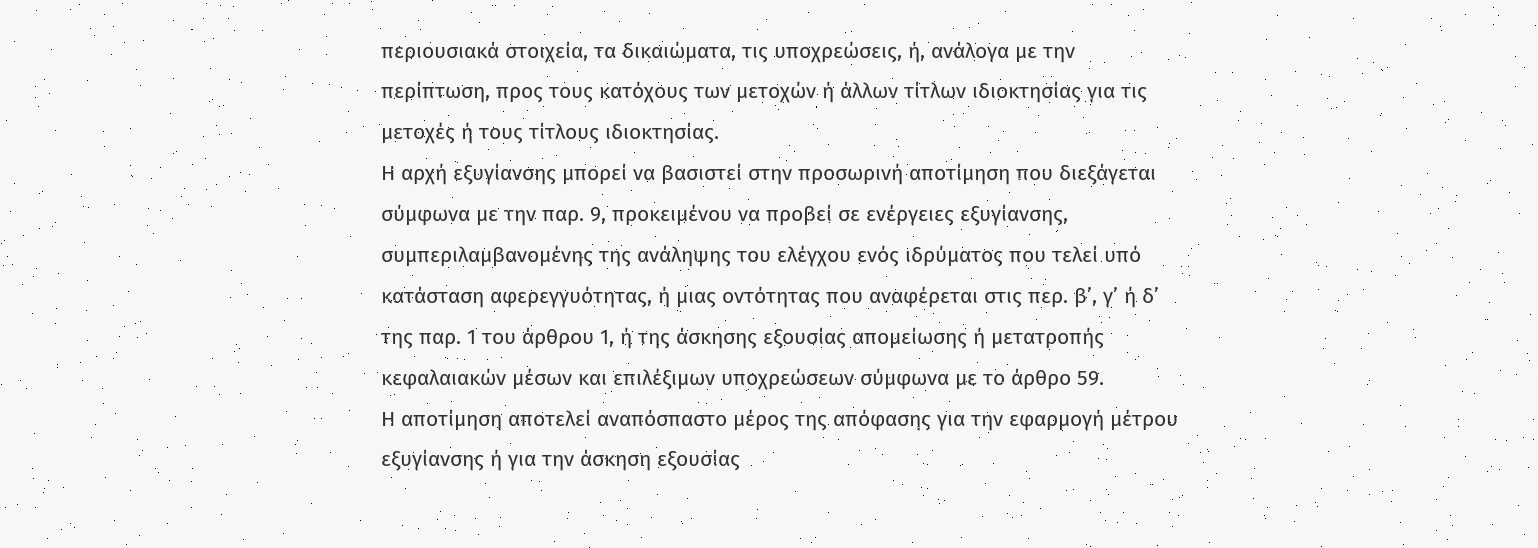περιουσιακά στοιχεία, τα δικαιώματα, τις υποχρεώσεις, ή, ανάλογα με την περίπτωση, προς τους κατόχους των μετοχών ή άλλων τίτλων ιδιοκτησίας για τις μετοχές ή τους τίτλους ιδιοκτησίας.
Η αρχή εξυγίανσης μπορεί να βασιστεί στην προσωρινή αποτίμηση που διεξάγεται σύμφωνα με την παρ. 9, προκειμένου να προβεί σε ενέργειες εξυγίανσης, συμπεριλαμβανομένης της ανάληψης του ελέγχου ενός ιδρύματος που τελεί υπό κατάσταση αφερεγγυότητας, ή μιας οντότητας που αναφέρεται στις περ. β’, γ’ ή δ’ της παρ. 1 του άρθρου 1, ή της άσκησης εξουσίας απομείωσης ή μετατροπής κεφαλαιακών μέσων και επιλέξιμων υποχρεώσεων σύμφωνα με το άρθρο 59.
Η αποτίμηση αποτελεί αναπόσπαστο μέρος της απόφασης για την εφαρμογή μέτρου εξυγίανσης ή για την άσκηση εξουσίας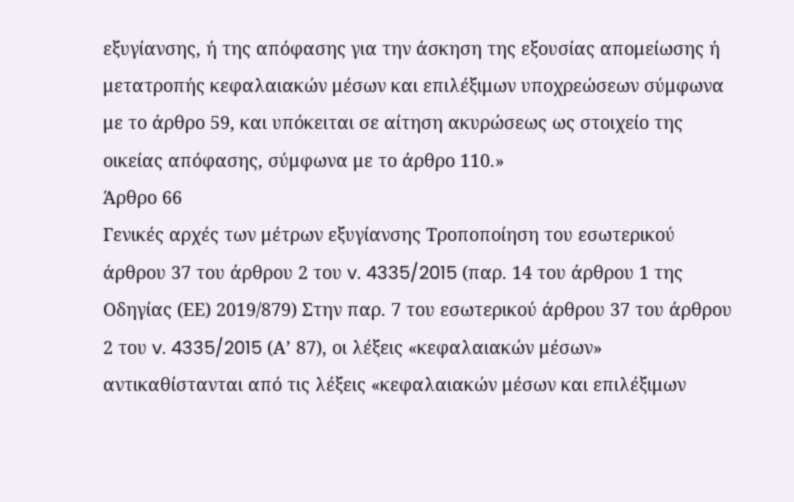εξυγίανσης, ή της απόφασης για την άσκηση της εξουσίας απομείωσης ή μετατροπής κεφαλαιακών μέσων και επιλέξιμων υποχρεώσεων σύμφωνα με το άρθρο 59, και υπόκειται σε αίτηση ακυρώσεως ως στοιχείο της οικείας απόφασης, σύμφωνα με το άρθρο 110.»
Άρθρο 66
Γενικές αρχές των μέτρων εξυγίανσης Τροποποίηση του εσωτερικού άρθρου 37 του άρθρου 2 του v. 4335/2015 (παρ. 14 του άρθρου 1 της Οδηγίας (ΕΕ) 2019/879) Στην παρ. 7 του εσωτερικού άρθρου 37 του άρθρου 2 του v. 4335/2015 (Α’ 87), οι λέξεις «κεφαλαιακών μέσων» αντικαθίστανται από τις λέξεις «κεφαλαιακών μέσων και επιλέξιμων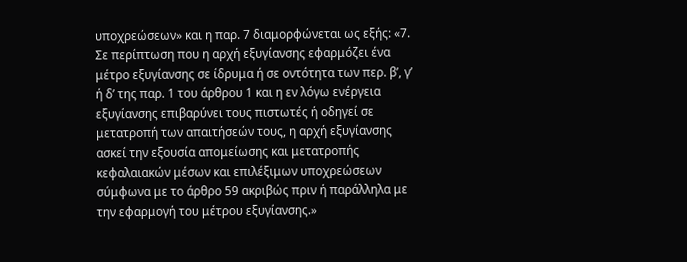υποχρεώσεων» και η παρ. 7 διαμορφώνεται ως εξής: «7. Σε περίπτωση που η αρχή εξυγίανσης εφαρμόζει ένα μέτρο εξυγίανσης σε ίδρυμα ή σε οντότητα των περ. β’, γ’ ή δ’ της παρ. 1 του άρθρου 1 και η εν λόγω ενέργεια εξυγίανσης επιβαρύνει τους πιστωτές ή οδηγεί σε μετατροπή των απαιτήσεών τους, η αρχή εξυγίανσης ασκεί την εξουσία απομείωσης και μετατροπής κεφαλαιακών μέσων και επιλέξιμων υποχρεώσεων σύμφωνα με το άρθρο 59 ακριβώς πριν ή παράλληλα με την εφαρμογή του μέτρου εξυγίανσης.»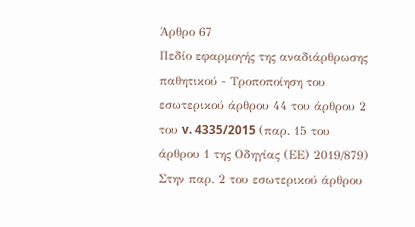Άρθρο 67
Πεδίο εφαρμογής της αναδιάρθρωσης παθητικού - Τροποποίηση του εσωτερικού άρθρου 44 του άρθρου 2 του v. 4335/2015 (παρ. 15 του άρθρου 1 της Οδηγίας (ΕΕ) 2019/879) Στην παρ. 2 του εσωτερικού άρθρου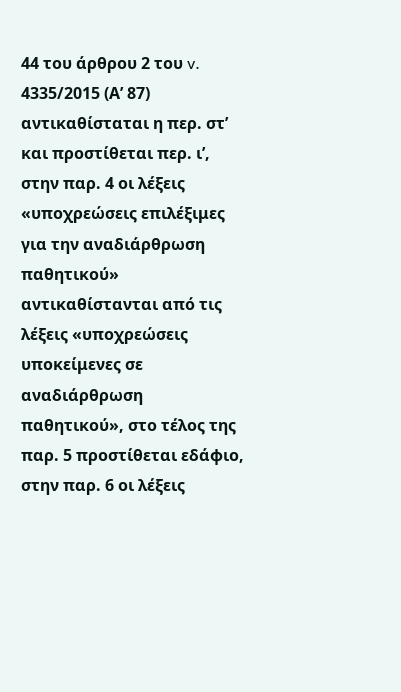44 του άρθρου 2 του v. 4335/2015 (Α’ 87) αντικαθίσταται η περ. στ’ και προστίθεται περ. ι’, στην παρ. 4 οι λέξεις «υποχρεώσεις επιλέξιμες για την αναδιάρθρωση παθητικού» αντικαθίστανται από τις λέξεις «υποχρεώσεις υποκείμενες σε αναδιάρθρωση παθητικού», στο τέλος της παρ. 5 προστίθεται εδάφιο, στην παρ. 6 οι λέξεις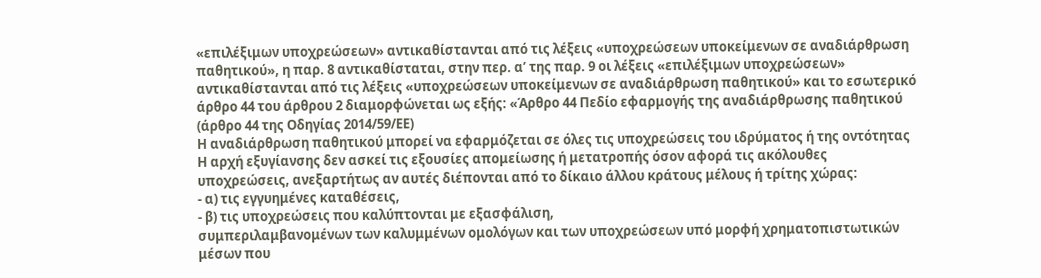«επιλέξιμων υποχρεώσεων» αντικαθίστανται από τις λέξεις «υποχρεώσεων υποκείμενων σε αναδιάρθρωση παθητικού», η παρ. 8 αντικαθίσταται, στην περ. α’ της παρ. 9 οι λέξεις «επιλέξιμων υποχρεώσεων» αντικαθίστανται από τις λέξεις «υποχρεώσεων υποκείμενων σε αναδιάρθρωση παθητικού» και το εσωτερικό άρθρο 44 του άρθρου 2 διαμορφώνεται ως εξής: «Άρθρο 44 Πεδίο εφαρμογής της αναδιάρθρωσης παθητικού (άρθρο 44 της Οδηγίας 2014/59/ΕΕ)
Η αναδιάρθρωση παθητικού μπορεί να εφαρμόζεται σε όλες τις υποχρεώσεις του ιδρύματος ή της οντότητας
Η αρχή εξυγίανσης δεν ασκεί τις εξουσίες απομείωσης ή μετατροπής όσον αφορά τις ακόλουθες υποχρεώσεις, ανεξαρτήτως αν αυτές διέπονται από το δίκαιο άλλου κράτους μέλους ή τρίτης χώρας:
- α) τις εγγυημένες καταθέσεις,
- β) τις υποχρεώσεις που καλύπτονται με εξασφάλιση,
συμπεριλαμβανομένων των καλυμμένων ομολόγων και των υποχρεώσεων υπό μορφή χρηματοπιστωτικών μέσων που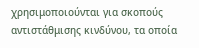χρησιμοποιούνται για σκοπούς αντιστάθμισης κινδύνου, τα οποία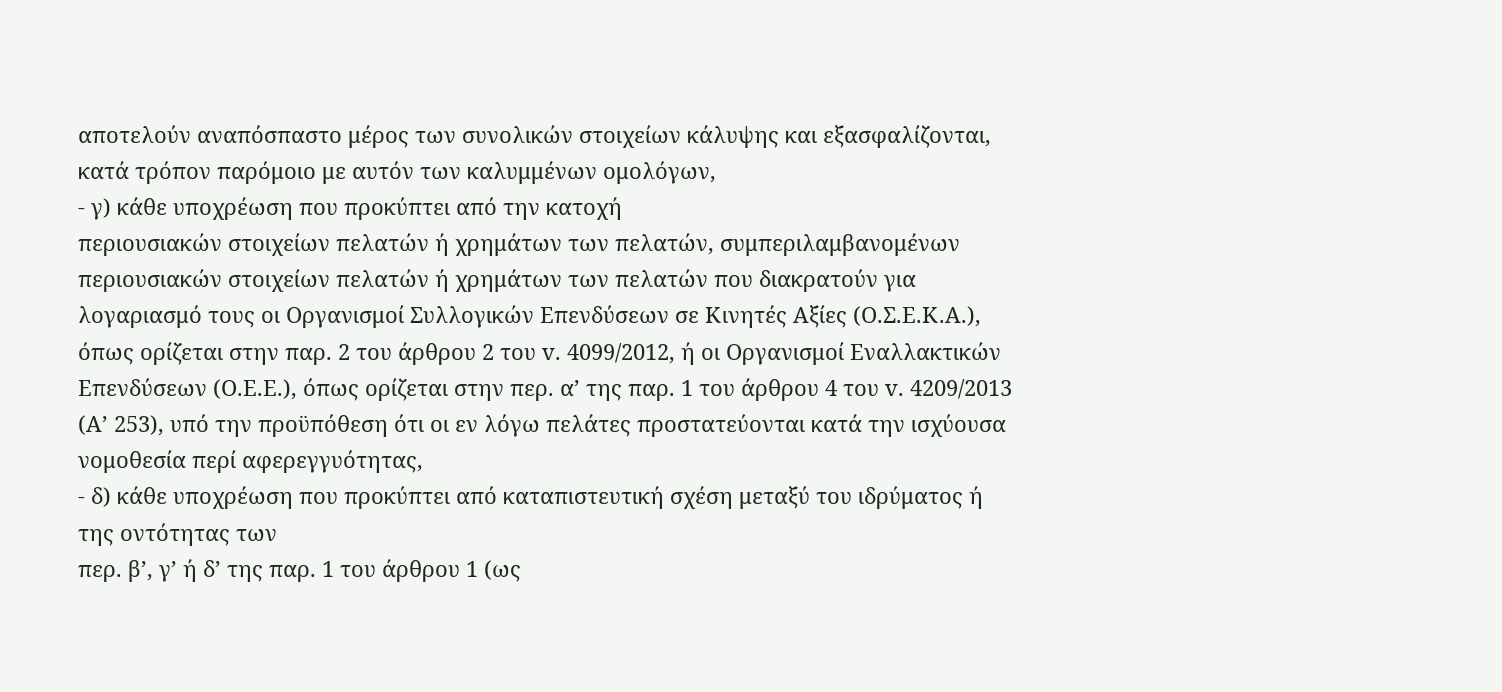αποτελούν αναπόσπαστο μέρος των συνολικών στοιχείων κάλυψης και εξασφαλίζονται, κατά τρόπον παρόμοιο με αυτόν των καλυμμένων ομολόγων,
- γ) κάθε υποχρέωση που προκύπτει από την κατοχή
περιουσιακών στοιχείων πελατών ή χρημάτων των πελατών, συμπεριλαμβανομένων περιουσιακών στοιχείων πελατών ή χρημάτων των πελατών που διακρατούν για λογαριασμό τους οι Οργανισμοί Συλλογικών Επενδύσεων σε Κινητές Αξίες (Ο.Σ.Ε.Κ.Α.), όπως ορίζεται στην παρ. 2 του άρθρου 2 του v. 4099/2012, ή οι Οργανισμοί Εναλλακτικών Επενδύσεων (Ο.Ε.Ε.), όπως ορίζεται στην περ. α’ της παρ. 1 του άρθρου 4 του v. 4209/2013 (Α’ 253), υπό την προϋπόθεση ότι οι εν λόγω πελάτες προστατεύονται κατά την ισχύουσα νομοθεσία περί αφερεγγυότητας,
- δ) κάθε υποχρέωση που προκύπτει από καταπιστευτική σχέση μεταξύ του ιδρύματος ή της οντότητας των
περ. β’, γ’ ή δ’ της παρ. 1 του άρθρου 1 (ως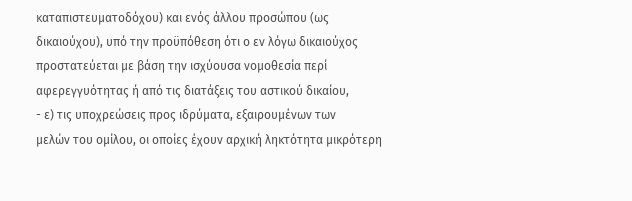καταπιστευματοδόχου) και ενός άλλου προσώπου (ως δικαιούχου), υπό την προϋπόθεση ότι ο εν λόγω δικαιούχος προστατεύεται με βάση την ισχύουσα νομοθεσία περί αφερεγγυότητας ή από τις διατάξεις του αστικού δικαίου,
- ε) τις υποχρεώσεις προς ιδρύματα, εξαιρουμένων των
μελών του ομίλου, οι οποίες έχουν αρχική ληκτότητα μικρότερη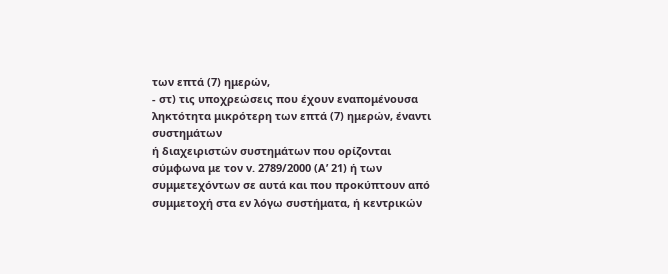των επτά (7) ημερών,
- στ) τις υποχρεώσεις που έχουν εναπομένουσα ληκτότητα μικρότερη των επτά (7) ημερών, έναντι συστημάτων
ή διαχειριστών συστημάτων που ορίζονται σύμφωνα με τον v. 2789/2000 (Α’ 21) ή των συμμετεχόντων σε αυτά και που προκύπτουν από συμμετοχή στα εν λόγω συστήματα, ή κεντρικών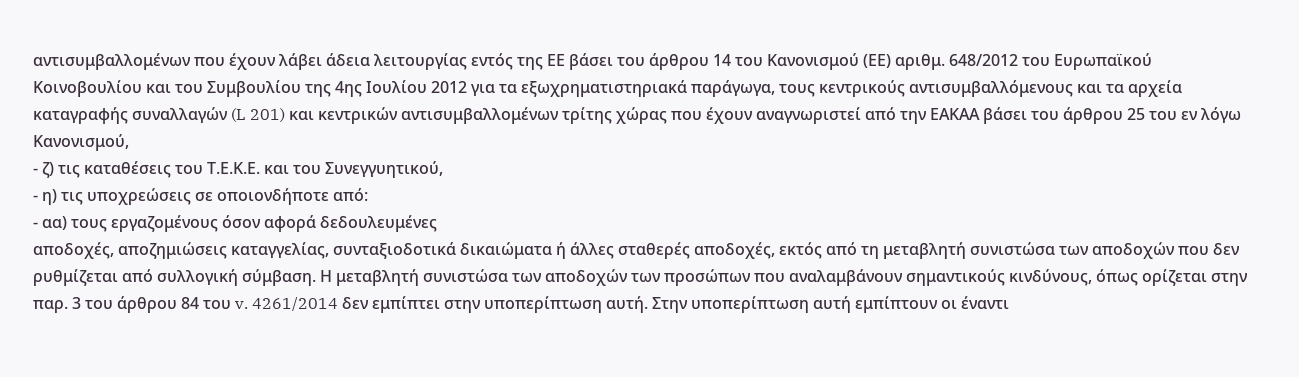αντισυμβαλλομένων που έχουν λάβει άδεια λειτουργίας εντός της ΕΕ βάσει του άρθρου 14 του Κανονισμού (ΕΕ) αριθμ. 648/2012 του Ευρωπαϊκού Κοινοβουλίου και του Συμβουλίου της 4ης Ιουλίου 2012 για τα εξωχρηματιστηριακά παράγωγα, τους κεντρικούς αντισυμβαλλόμενους και τα αρχεία καταγραφής συναλλαγών (L 201) και κεντρικών αντισυμβαλλομένων τρίτης χώρας που έχουν αναγνωριστεί από την ΕΑΚΑΑ βάσει του άρθρου 25 του εν λόγω Κανονισμού,
- ζ) τις καταθέσεις του Τ.Ε.Κ.Ε. και του Συνεγγυητικού,
- η) τις υποχρεώσεις σε οποιονδήποτε από:
- αα) τους εργαζομένους όσον αφορά δεδουλευμένες
αποδοχές, αποζημιώσεις καταγγελίας, συνταξιοδοτικά δικαιώματα ή άλλες σταθερές αποδοχές, εκτός από τη μεταβλητή συνιστώσα των αποδοχών που δεν ρυθμίζεται από συλλογική σύμβαση. Η μεταβλητή συνιστώσα των αποδοχών των προσώπων που αναλαμβάνουν σημαντικούς κινδύνους, όπως ορίζεται στην παρ. 3 του άρθρου 84 του v. 4261/2014 δεν εμπίπτει στην υποπερίπτωση αυτή. Στην υποπερίπτωση αυτή εμπίπτουν οι έναντι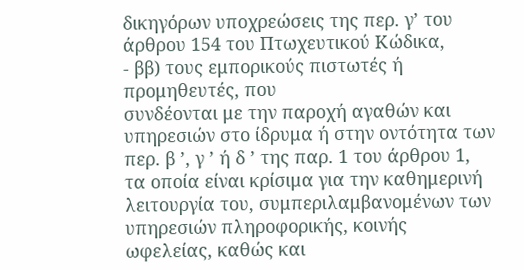δικηγόρων υποχρεώσεις της περ. γ’ του άρθρου 154 του Πτωχευτικού Κώδικα,
- ββ) τους εμπορικούς πιστωτές ή προμηθευτές, που
συνδέονται με την παροχή αγαθών και υπηρεσιών στο ίδρυμα ή στην οντότητα των περ. β ’, γ ’ ή δ ’ της παρ. 1 του άρθρου 1, τα οποία είναι κρίσιμα για την καθημερινή λειτουργία του, συμπεριλαμβανομένων των υπηρεσιών πληροφορικής, κοινής ωφελείας, καθώς και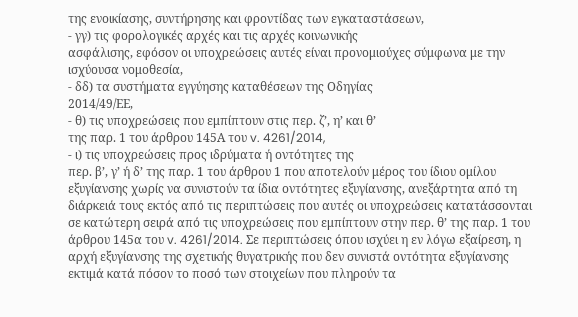της ενοικίασης, συντήρησης και φροντίδας των εγκαταστάσεων,
- γγ) τις φορολογικές αρχές και τις αρχές κοινωνικής
ασφάλισης, εφόσον οι υποχρεώσεις αυτές είναι προνομιούχες σύμφωνα με την ισχύουσα νομοθεσία,
- δδ) τα συστήματα εγγύησης καταθέσεων της Οδηγίας
2014/49/ΕΕ,
- θ) τις υποχρεώσεις που εμπίπτουν στις περ. ζ’, η’ και θ’
της παρ. 1 του άρθρου 145Α του v. 4261/2014,
- ι) τις υποχρεώσεις προς ιδρύματα ή οντότητες της
περ. β’, γ’ ή δ’ της παρ. 1 του άρθρου 1 που αποτελούν μέρος του ίδιου ομίλου εξυγίανσης χωρίς να συνιστούν τα ίδια οντότητες εξυγίανσης, ανεξάρτητα από τη διάρκειά τους εκτός από τις περιπτώσεις που αυτές οι υποχρεώσεις κατατάσσονται σε κατώτερη σειρά από τις υποχρεώσεις που εμπίπτουν στην περ. θ’ της παρ. 1 του άρθρου 145α του v. 4261/2014. Σε περιπτώσεις όπου ισχύει η εν λόγω εξαίρεση, η αρχή εξυγίανσης της σχετικής θυγατρικής που δεν συνιστά οντότητα εξυγίανσης εκτιμά κατά πόσον το ποσό των στοιχείων που πληρούν τα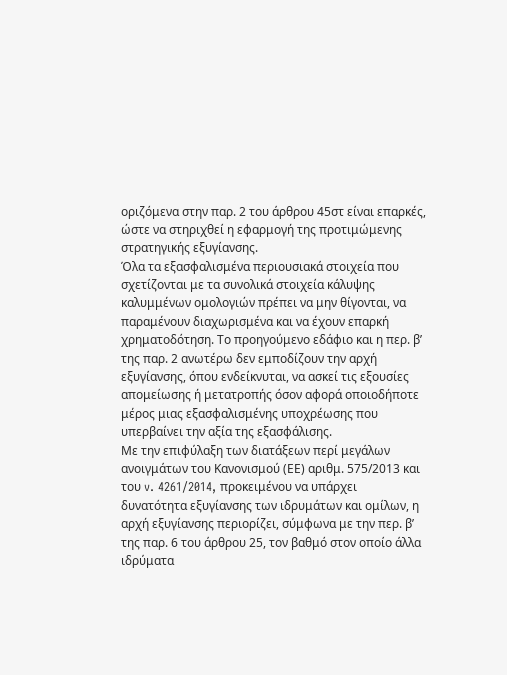οριζόμενα στην παρ. 2 του άρθρου 45στ είναι επαρκές, ώστε να στηριχθεί η εφαρμογή της προτιμώμενης στρατηγικής εξυγίανσης.
Όλα τα εξασφαλισμένα περιουσιακά στοιχεία που σχετίζονται με τα συνολικά στοιχεία κάλυψης καλυμμένων ομολογιών πρέπει να μην θίγονται, να παραμένουν διαχωρισμένα και να έχουν επαρκή χρηματοδότηση. Το προηγούμενο εδάφιο και η περ. β’ της παρ. 2 ανωτέρω δεν εμποδίζουν την αρχή εξυγίανσης, όπου ενδείκνυται, να ασκεί τις εξουσίες απομείωσης ή μετατροπής όσον αφορά οποιοδήποτε μέρος μιας εξασφαλισμένης υποχρέωσης που υπερβαίνει την αξία της εξασφάλισης.
Με την επιφύλαξη των διατάξεων περί μεγάλων ανοιγμάτων του Κανονισμού (ΕΕ) αριθμ. 575/2013 και του v. 4261/2014, προκειμένου να υπάρχει δυνατότητα εξυγίανσης των ιδρυμάτων και ομίλων, η αρχή εξυγίανσης περιορίζει, σύμφωνα με την περ. β’ της παρ. 6 του άρθρου 25, τον βαθμό στον οποίο άλλα ιδρύματα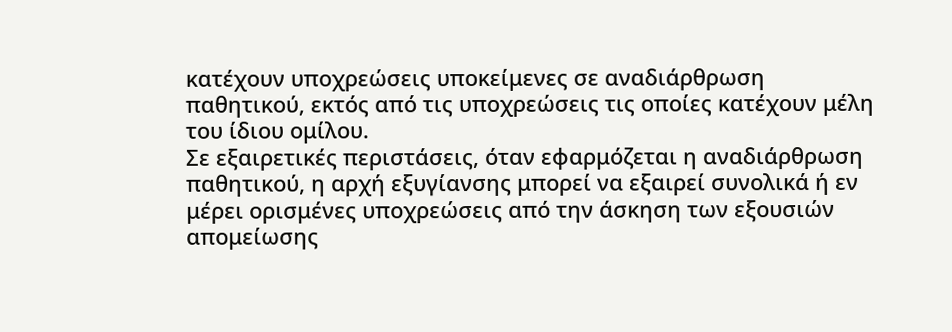κατέχουν υποχρεώσεις υποκείμενες σε αναδιάρθρωση παθητικού, εκτός από τις υποχρεώσεις τις οποίες κατέχουν μέλη του ίδιου ομίλου.
Σε εξαιρετικές περιστάσεις, όταν εφαρμόζεται η αναδιάρθρωση παθητικού, η αρχή εξυγίανσης μπορεί να εξαιρεί συνολικά ή εν μέρει ορισμένες υποχρεώσεις από την άσκηση των εξουσιών απομείωσης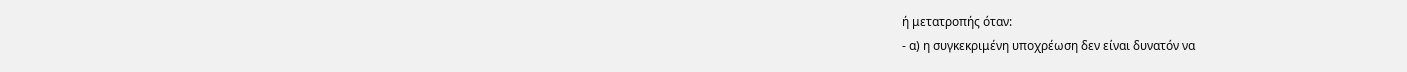ή μετατροπής όταν:
- α) η συγκεκριμένη υποχρέωση δεν είναι δυνατόν να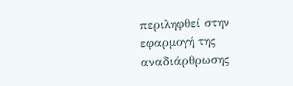περιληφθεί στην εφαρμογή της αναδιάρθρωσης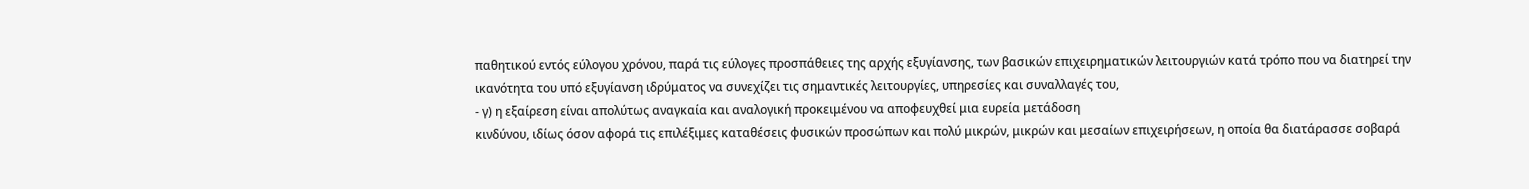παθητικού εντός εύλογου χρόνου, παρά τις εύλογες προσπάθειες της αρχής εξυγίανσης, των βασικών επιχειρηματικών λειτουργιών κατά τρόπο που να διατηρεί την ικανότητα του υπό εξυγίανση ιδρύματος να συνεχίζει τις σημαντικές λειτουργίες, υπηρεσίες και συναλλαγές του,
- γ) η εξαίρεση είναι απολύτως αναγκαία και αναλογική προκειμένου να αποφευχθεί μια ευρεία μετάδοση
κινδύνου, ιδίως όσον αφορά τις επιλέξιμες καταθέσεις φυσικών προσώπων και πολύ μικρών, μικρών και μεσαίων επιχειρήσεων, η οποία θα διατάρασσε σοβαρά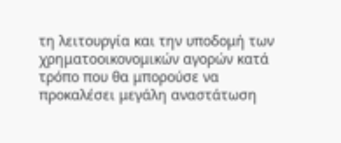τη λειτουργία και την υποδομή των χρηματοοικονομικών αγορών κατά τρόπο που θα μπορούσε να προκαλέσει μεγάλη αναστάτωση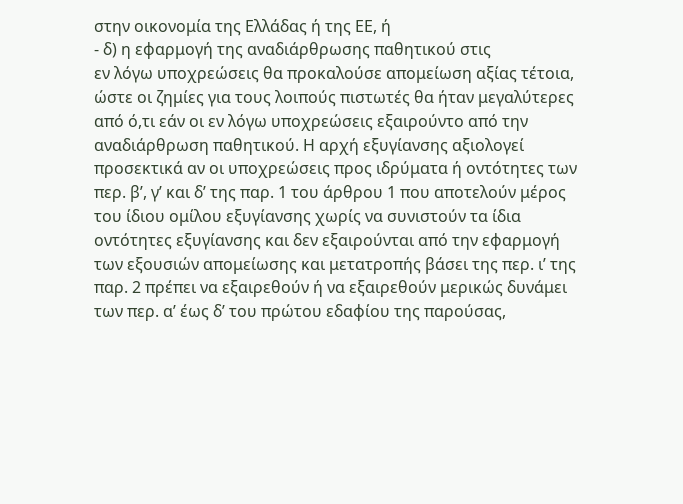στην οικονομία της Ελλάδας ή της ΕΕ, ή
- δ) η εφαρμογή της αναδιάρθρωσης παθητικού στις
εν λόγω υποχρεώσεις θα προκαλούσε απομείωση αξίας τέτοια, ώστε οι ζημίες για τους λοιπούς πιστωτές θα ήταν μεγαλύτερες από ό,τι εάν οι εν λόγω υποχρεώσεις εξαιρούντο από την αναδιάρθρωση παθητικού. Η αρχή εξυγίανσης αξιολογεί προσεκτικά αν οι υποχρεώσεις προς ιδρύματα ή οντότητες των περ. β’, γ’ και δ’ της παρ. 1 του άρθρου 1 που αποτελούν μέρος του ίδιου ομίλου εξυγίανσης χωρίς να συνιστούν τα ίδια οντότητες εξυγίανσης και δεν εξαιρούνται από την εφαρμογή των εξουσιών απομείωσης και μετατροπής βάσει της περ. ι’ της παρ. 2 πρέπει να εξαιρεθούν ή να εξαιρεθούν μερικώς δυνάμει των περ. α’ έως δ’ του πρώτου εδαφίου της παρούσας,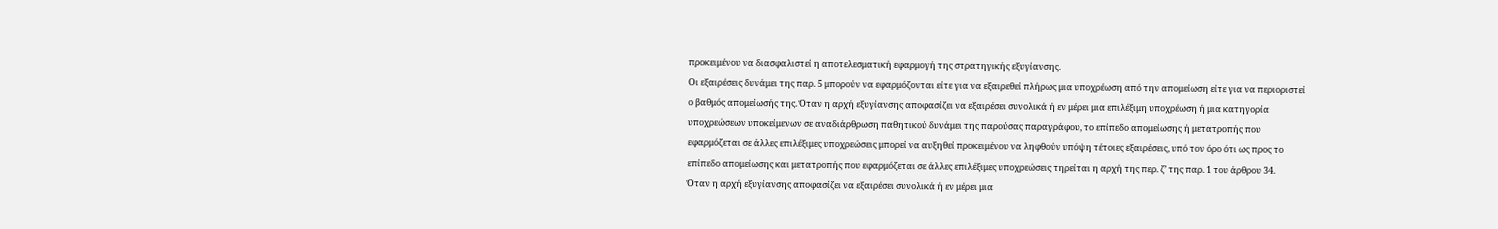προκειμένου να διασφαλιστεί η αποτελεσματική εφαρμογή της στρατηγικής εξυγίανσης.
Οι εξαιρέσεις δυνάμει της παρ. 5 μπορούν να εφαρμόζονται είτε για να εξαιρεθεί πλήρως μια υποχρέωση από την απομείωση είτε για να περιοριστεί ο βαθμός απομείωσής της. Όταν η αρχή εξυγίανσης αποφασίζει να εξαιρέσει συνολικά ή εν μέρει μια επιλέξιμη υποχρέωση ή μια κατηγορία υποχρεώσεων υποκείμενων σε αναδιάρθρωση παθητικού δυνάμει της παρούσας παραγράφου, το επίπεδο απομείωσης ή μετατροπής που εφαρμόζεται σε άλλες επιλέξιμες υποχρεώσεις μπορεί να αυξηθεί προκειμένου να ληφθούν υπόψη τέτοιες εξαιρέσεις, υπό τον όρο ότι ως προς το επίπεδο απομείωσης και μετατροπής που εφαρμόζεται σε άλλες επιλέξιμες υποχρεώσεις τηρείται η αρχή της περ. ζ’ της παρ. 1 του άρθρου 34.
Όταν η αρχή εξυγίανσης αποφασίζει να εξαιρέσει συνολικά ή εν μέρει μια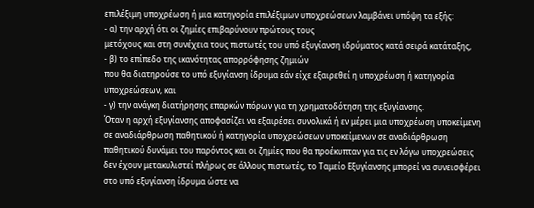επιλέξιμη υποχρέωση ή μια κατηγορία επιλέξιμων υποχρεώσεων λαμβάνει υπόψη τα εξής:
- α) την αρχή ότι οι ζημίες επιβαρύνουν πρώτους τους
μετόχους και στη συνέχεια τους πιστωτές του υπό εξυγίανση ιδρύματος κατά σειρά κατάταξης,
- β) το επίπεδο της ικανότητας απορρόφησης ζημιών
που θα διατηρούσε το υπό εξυγίανση ίδρυμα εάν είχε εξαιρεθεί η υποχρέωση ή κατηγορία υποχρεώσεων, και
- γ) την ανάγκη διατήρησης επαρκών πόρων για τη χρηματοδότηση της εξυγίανσης.
Όταν η αρχή εξυγίανσης αποφασίζει να εξαιρέσει συνολικά ή εν μέρει μια υποχρέωση υποκείμενη σε αναδιάρθρωση παθητικού ή κατηγορία υποχρεώσεων υποκείμενων σε αναδιάρθρωση παθητικού δυνάμει του παρόντος και οι ζημίες που θα προέκυπταν για τις εν λόγω υποχρεώσεις δεν έχουν μετακυλιστεί πλήρως σε άλλους πιστωτές, το Ταμείο Εξυγίανσης μπορεί να συνεισφέρει στο υπό εξυγίανση ίδρυμα ώστε να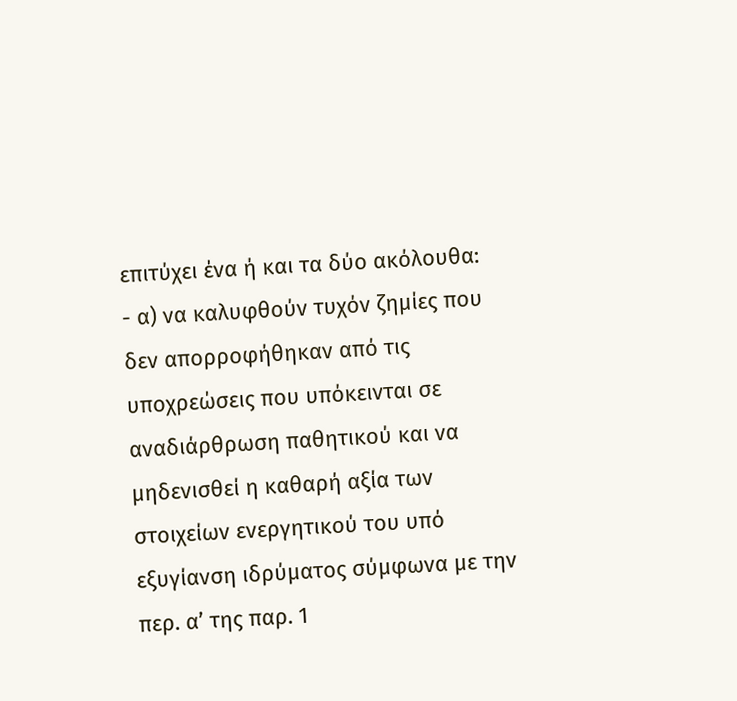επιτύχει ένα ή και τα δύο ακόλουθα:
- α) να καλυφθούν τυχόν ζημίες που δεν απορροφήθηκαν από τις υποχρεώσεις που υπόκεινται σε αναδιάρθρωση παθητικού και να μηδενισθεί η καθαρή αξία των
στοιχείων ενεργητικού του υπό εξυγίανση ιδρύματος σύμφωνα με την περ. α’ της παρ. 1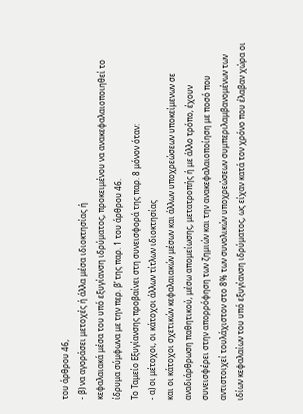του άρθρου 46,
- β) να αγοράσει μετοχές ή άλλα μέσα ιδιοκτησίας ή
κεφαλαιακά μέσα του υπό εξυγίανση ιδρύματος, προκειμένου να ανακεφαλαιοποιηθεί το ίδρυμα σύμφωνα με την περ. β’ της παρ. 1 του άρθρου 46.
Το Ταμείο Εξυγίανσης προβαίνει στη συνεισφορά της παρ. 8 μόνον όταν:
- α) οι μέτοχοι, οι κάτοχοι άλλων τίτλων ιδιοκτησίας
και οι κάτοχοι σχετικών κεφαλαιακών μέσων και άλλων υποχρεώσεων υποκείμενων σε αναδιάρθρωση παθητικού, μέσω απομείωσης, μετατροπής ή με άλλο τρόπο, έχουν συνεισφέρει στην απορρόφηση των ζημιών και την ανακεφαλαιοποίηση με ποσό που αντιστοιχεί τουλάχιστον στο 8% των συνολικών υποχρεώσεων συμπεριλαμβανομένων των ιδίων κεφαλαίων του υπό εξυγίανση ιδρύματος, ως είχαν κατά τον χρόνο που έλαβαν χώρα οι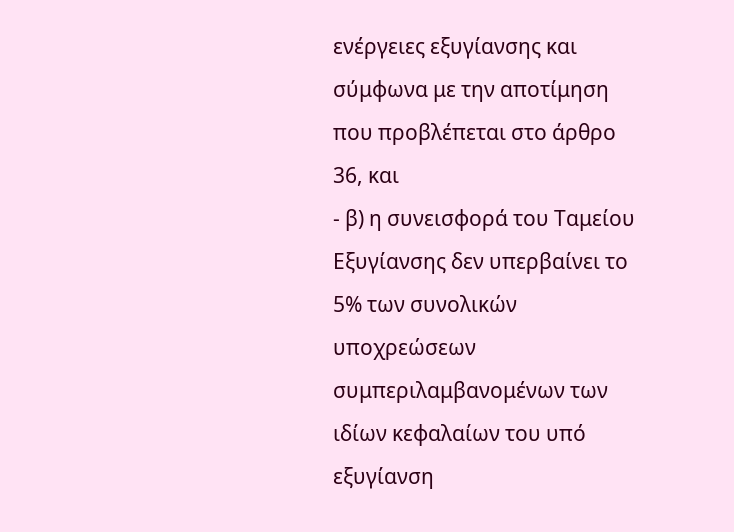ενέργειες εξυγίανσης και σύμφωνα με την αποτίμηση που προβλέπεται στο άρθρο 36, και
- β) η συνεισφορά του Ταμείου Εξυγίανσης δεν υπερβαίνει το 5% των συνολικών υποχρεώσεων συμπεριλαμβανομένων των ιδίων κεφαλαίων του υπό εξυγίανση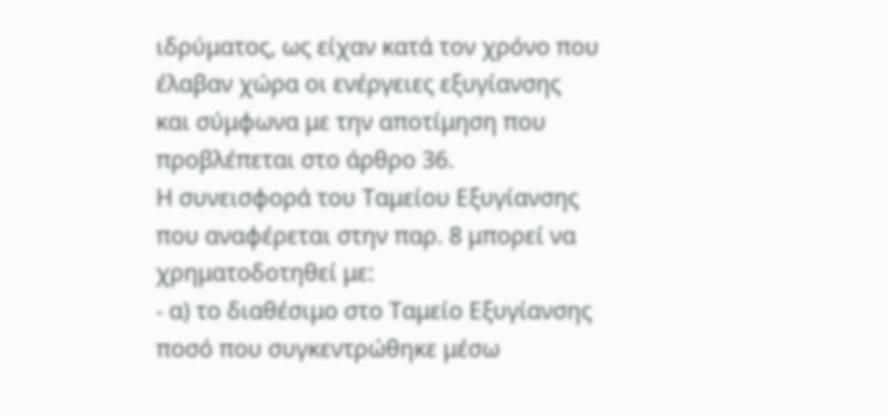ιδρύματος, ως είχαν κατά τον χρόνο που έλαβαν χώρα οι ενέργειες εξυγίανσης και σύμφωνα με την αποτίμηση που προβλέπεται στο άρθρο 36.
Η συνεισφορά του Ταμείου Εξυγίανσης που αναφέρεται στην παρ. 8 μπορεί να χρηματοδοτηθεί με:
- α) το διαθέσιμο στο Ταμείο Εξυγίανσης ποσό που συγκεντρώθηκε μέσω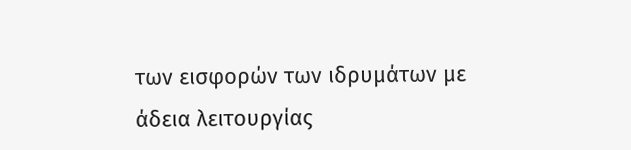των εισφορών των ιδρυμάτων με
άδεια λειτουργίας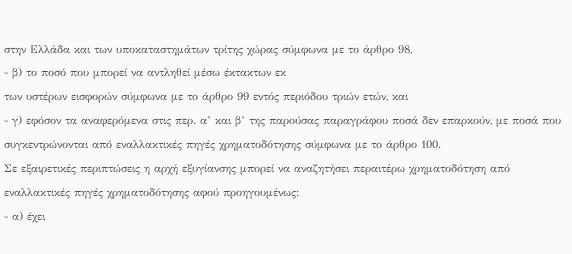στην Ελλάδα και των υποκαταστημάτων τρίτης χώρας σύμφωνα με το άρθρο 98,
- β) το ποσό που μπορεί να αντληθεί μέσω έκτακτων εκ
των υστέρων εισφορών σύμφωνα με το άρθρο 99 εντός περιόδου τριών ετών, και
- γ) εφόσον τα αναφερόμενα στις περ. α’ και β’ της παρούσας παραγράφου ποσά δεν επαρκούν, με ποσά που
συγκεντρώνονται από εναλλακτικές πηγές χρηματοδότησης σύμφωνα με το άρθρο 100.
Σε εξαιρετικές περιπτώσεις η αρχή εξυγίανσης μπορεί να αναζητήσει περαιτέρω χρηματοδότηση από εναλλακτικές πηγές χρηματοδότησης αφού προηγουμένως:
- α) έχει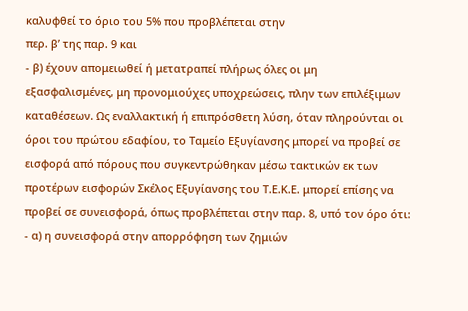καλυφθεί το όριο του 5% που προβλέπεται στην
περ. β’ της παρ. 9 και
- β) έχουν απομειωθεί ή μετατραπεί πλήρως όλες οι μη
εξασφαλισμένες, μη προνομιούχες υποχρεώσεις, πλην των επιλέξιμων καταθέσεων. Ως εναλλακτική ή επιπρόσθετη λύση, όταν πληρούνται οι όροι του πρώτου εδαφίου, το Ταμείο Εξυγίανσης μπορεί να προβεί σε εισφορά από πόρους που συγκεντρώθηκαν μέσω τακτικών εκ των προτέρων εισφορών Σκέλος Εξυγίανσης του Τ.Ε.Κ.Ε. μπορεί επίσης να προβεί σε συνεισφορά, όπως προβλέπεται στην παρ. 8, υπό τον όρο ότι:
- α) η συνεισφορά στην απορρόφηση των ζημιών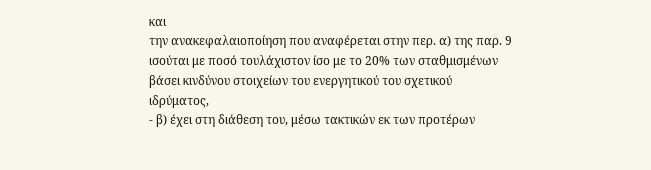και
την ανακεφαλαιοποίηση που αναφέρεται στην περ. α) της παρ. 9 ισούται με ποσό τουλάχιστον ίσο με το 20% των σταθμισμένων βάσει κινδύνου στοιχείων του ενεργητικού του σχετικού ιδρύματος,
- β) έχει στη διάθεση του, μέσω τακτικών εκ των προτέρων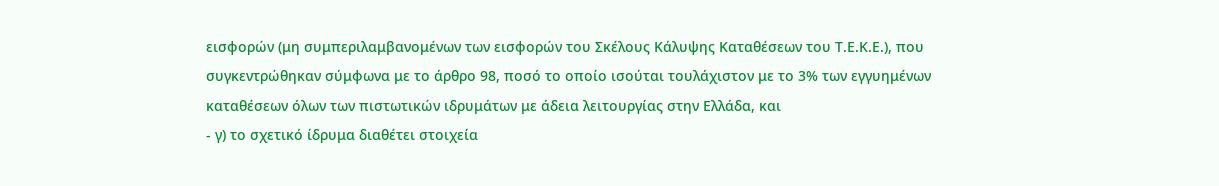εισφορών (μη συμπεριλαμβανομένων των εισφορών του Σκέλους Κάλυψης Καταθέσεων του Τ.Ε.Κ.Ε.), που
συγκεντρώθηκαν σύμφωνα με το άρθρο 98, ποσό το οποίο ισούται τουλάχιστον με το 3% των εγγυημένων καταθέσεων όλων των πιστωτικών ιδρυμάτων με άδεια λειτουργίας στην Ελλάδα, και
- γ) το σχετικό ίδρυμα διαθέτει στοιχεία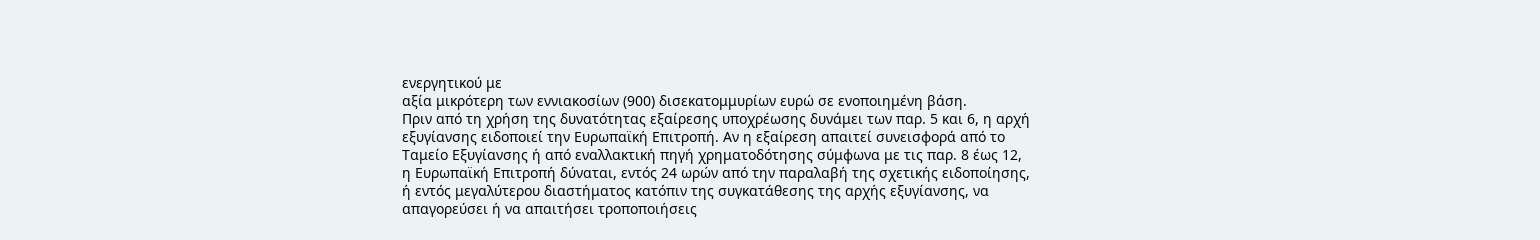ενεργητικού με
αξία μικρότερη των εννιακοσίων (900) δισεκατομμυρίων ευρώ σε ενοποιημένη βάση.
Πριν από τη χρήση της δυνατότητας εξαίρεσης υποχρέωσης δυνάμει των παρ. 5 και 6, η αρχή εξυγίανσης ειδοποιεί την Ευρωπαϊκή Επιτροπή. Αν η εξαίρεση απαιτεί συνεισφορά από το Ταμείο Εξυγίανσης ή από εναλλακτική πηγή χρηματοδότησης σύμφωνα με τις παρ. 8 έως 12, η Ευρωπαϊκή Επιτροπή δύναται, εντός 24 ωρών από την παραλαβή της σχετικής ειδοποίησης, ή εντός μεγαλύτερου διαστήματος κατόπιν της συγκατάθεσης της αρχής εξυγίανσης, να απαγορεύσει ή να απαιτήσει τροποποιήσεις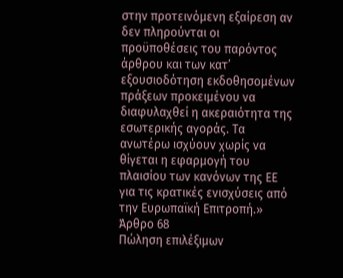στην προτεινόμενη εξαίρεση αν δεν πληρούνται οι προϋποθέσεις του παρόντος άρθρου και των κατ’ εξουσιοδότηση εκδοθησομένων πράξεων προκειμένου να διαφυλαχθεί η ακεραιότητα της εσωτερικής αγοράς. Τα ανωτέρω ισχύουν χωρίς να θίγεται η εφαρμογή του πλαισίου των κανόνων της ΕΕ για τις κρατικές ενισχύσεις από την Ευρωπαϊκή Επιτροπή.»
Άρθρο 68
Πώληση επιλέξιμων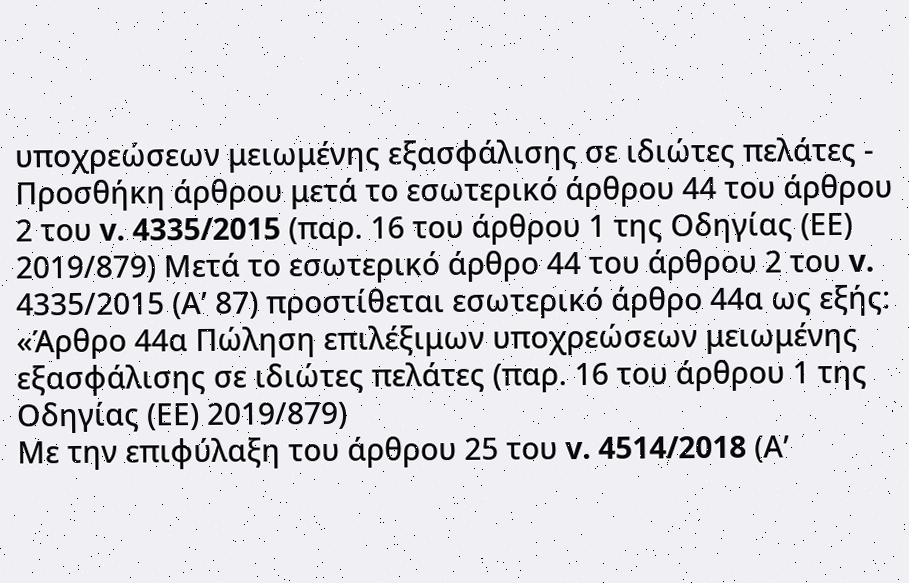υποχρεώσεων μειωμένης εξασφάλισης σε ιδιώτες πελάτες - Προσθήκη άρθρου μετά το εσωτερικό άρθρου 44 του άρθρου 2 του v. 4335/2015 (παρ. 16 του άρθρου 1 της Οδηγίας (ΕΕ) 2019/879) Μετά το εσωτερικό άρθρο 44 του άρθρου 2 του v. 4335/2015 (Α’ 87) προστίθεται εσωτερικό άρθρο 44α ως εξής: «Άρθρο 44α Πώληση επιλέξιμων υποχρεώσεων μειωμένης εξασφάλισης σε ιδιώτες πελάτες (παρ. 16 του άρθρου 1 της Οδηγίας (ΕΕ) 2019/879)
Με την επιφύλαξη του άρθρου 25 του v. 4514/2018 (Α’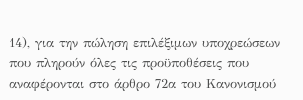14), για την πώληση επιλέξιμων υποχρεώσεων που πληρούν όλες τις προϋποθέσεις που αναφέρονται στο άρθρο 72α του Κανονισμού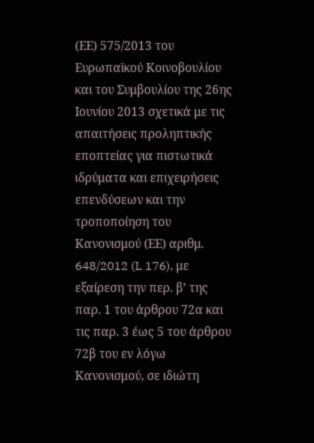(ΕΕ) 575/2013 του Ευρωπαϊκού Κοινοβουλίου και του Συμβουλίου της 26ης Ιουνίου 2013 σχετικά με τις απαιτήσεις προληπτικής εποπτείας για πιστωτικά ιδρύματα και επιχειρήσεις επενδύσεων και την τροποποίηση του Κανονισμού (ΕΕ) αριθμ. 648/2012 (L 176), με εξαίρεση την περ. β’ της παρ. 1 του άρθρου 72α και τις παρ. 3 έως 5 του άρθρου 72β του εν λόγω Κανονισμού, σε ιδιώτη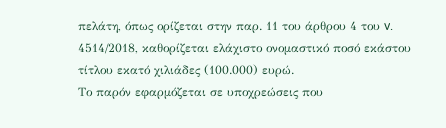πελάτη, όπως ορίζεται στην παρ. 11 του άρθρου 4 του v. 4514/2018, καθορίζεται ελάχιστο ονομαστικό ποσό εκάστου τίτλου εκατό χιλιάδες (100.000) ευρώ.
Το παρόν εφαρμόζεται σε υποχρεώσεις που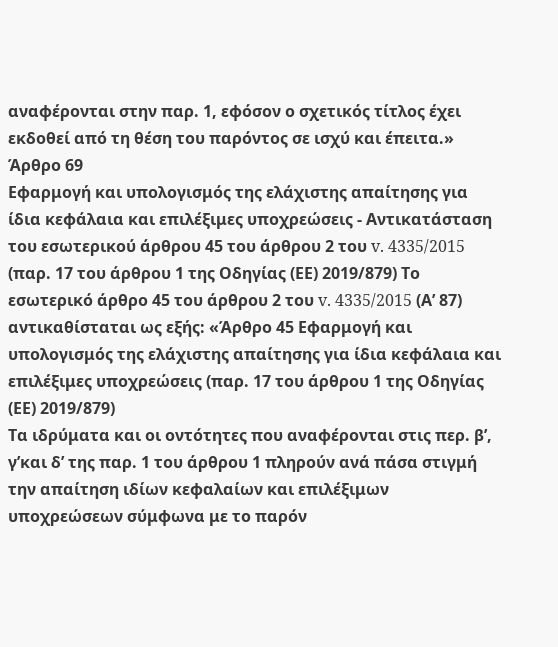αναφέρονται στην παρ. 1, εφόσον ο σχετικός τίτλος έχει εκδοθεί από τη θέση του παρόντος σε ισχύ και έπειτα.»
Άρθρο 69
Εφαρμογή και υπολογισμός της ελάχιστης απαίτησης για ίδια κεφάλαια και επιλέξιμες υποχρεώσεις - Αντικατάσταση του εσωτερικού άρθρου 45 του άρθρου 2 του v. 4335/2015 (παρ. 17 του άρθρου 1 της Οδηγίας (ΕΕ) 2019/879) Το εσωτερικό άρθρο 45 του άρθρου 2 του v. 4335/2015 (Α’ 87) αντικαθίσταται ως εξής: «Άρθρο 45 Εφαρμογή και υπολογισμός της ελάχιστης απαίτησης για ίδια κεφάλαια και επιλέξιμες υποχρεώσεις (παρ. 17 του άρθρου 1 της Οδηγίας (ΕΕ) 2019/879)
Τα ιδρύματα και οι οντότητες που αναφέρονται στις περ. β’, γ’και δ’ της παρ. 1 του άρθρου 1 πληρούν ανά πάσα στιγμή την απαίτηση ιδίων κεφαλαίων και επιλέξιμων υποχρεώσεων σύμφωνα με το παρόν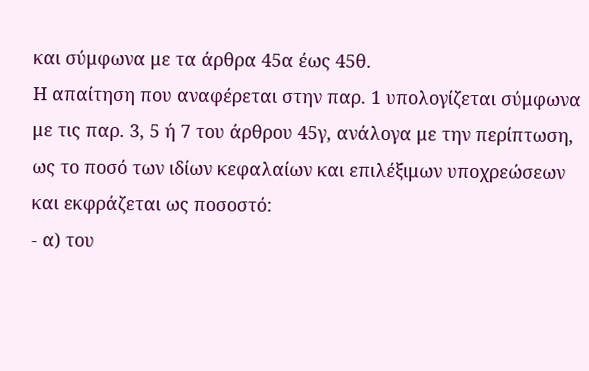και σύμφωνα με τα άρθρα 45α έως 45θ.
Η απαίτηση που αναφέρεται στην παρ. 1 υπολογίζεται σύμφωνα με τις παρ. 3, 5 ή 7 του άρθρου 45γ, ανάλογα με την περίπτωση, ως το ποσό των ιδίων κεφαλαίων και επιλέξιμων υποχρεώσεων και εκφράζεται ως ποσοστό:
- α) του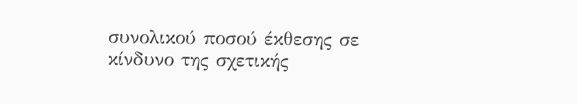συνολικού ποσού έκθεσης σε κίνδυνο της σχετικής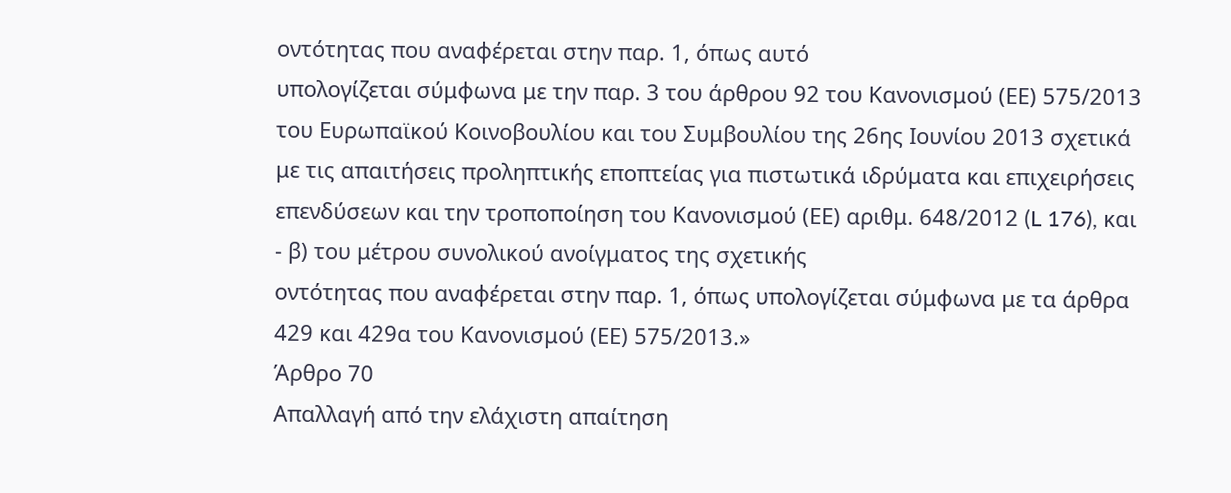οντότητας που αναφέρεται στην παρ. 1, όπως αυτό
υπολογίζεται σύμφωνα με την παρ. 3 του άρθρου 92 του Κανονισμού (ΕΕ) 575/2013 του Ευρωπαϊκού Κοινοβουλίου και του Συμβουλίου της 26ης Ιουνίου 2013 σχετικά με τις απαιτήσεις προληπτικής εποπτείας για πιστωτικά ιδρύματα και επιχειρήσεις επενδύσεων και την τροποποίηση του Κανονισμού (ΕΕ) αριθμ. 648/2012 (L 176), και
- β) του μέτρου συνολικού ανοίγματος της σχετικής
οντότητας που αναφέρεται στην παρ. 1, όπως υπολογίζεται σύμφωνα με τα άρθρα 429 και 429α του Κανονισμού (ΕΕ) 575/2013.»
Άρθρο 70
Απαλλαγή από την ελάχιστη απαίτηση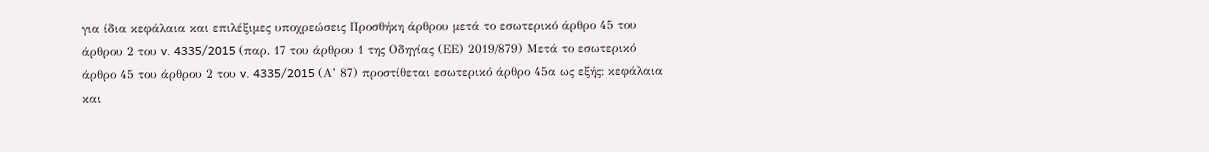για ίδια κεφάλαια και επιλέξιμες υποχρεώσεις Προσθήκη άρθρου μετά το εσωτερικό άρθρο 45 του άρθρου 2 του v. 4335/2015 (παρ. 17 του άρθρου 1 της Οδηγίας (ΕΕ) 2019/879) Μετά το εσωτερικό άρθρο 45 του άρθρου 2 του v. 4335/2015 (Α’ 87) προστίθεται εσωτερικό άρθρο 45α ως εξής: κεφάλαια και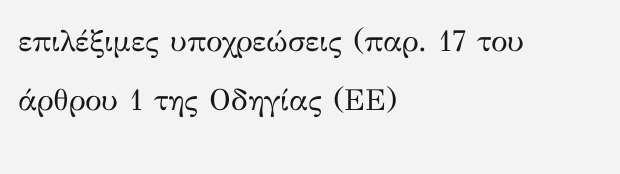επιλέξιμες υποχρεώσεις (παρ. 17 του άρθρου 1 της Οδηγίας (ΕΕ)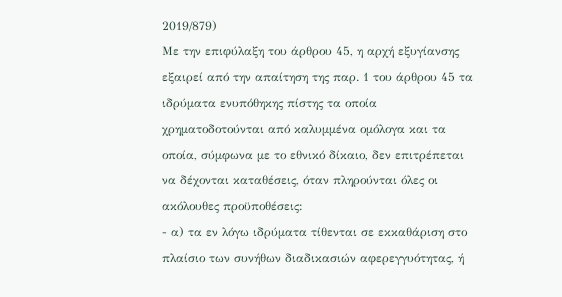2019/879)
Με την επιφύλαξη του άρθρου 45, η αρχή εξυγίανσης εξαιρεί από την απαίτηση της παρ. 1 του άρθρου 45 τα ιδρύματα ενυπόθηκης πίστης τα οποία χρηματοδοτούνται από καλυμμένα ομόλογα και τα οποία, σύμφωνα με το εθνικό δίκαιο, δεν επιτρέπεται να δέχονται καταθέσεις, όταν πληρούνται όλες οι ακόλουθες προϋποθέσεις:
- α) τα εν λόγω ιδρύματα τίθενται σε εκκαθάριση στο
πλαίσιο των συνήθων διαδικασιών αφερεγγυότητας, ή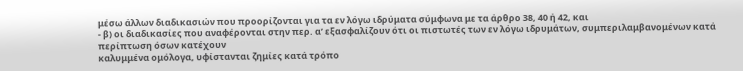μέσω άλλων διαδικασιών που προορίζονται για τα εν λόγω ιδρύματα σύμφωνα με τα άρθρο 38, 40 ή 42, και
- β) οι διαδικασίες που αναφέρονται στην περ. α’ εξασφαλίζουν ότι οι πιστωτές των εν λόγω ιδρυμάτων, συμπεριλαμβανομένων κατά περίπτωση όσων κατέχουν
καλυμμένα ομόλογα, υφίστανται ζημίες κατά τρόπο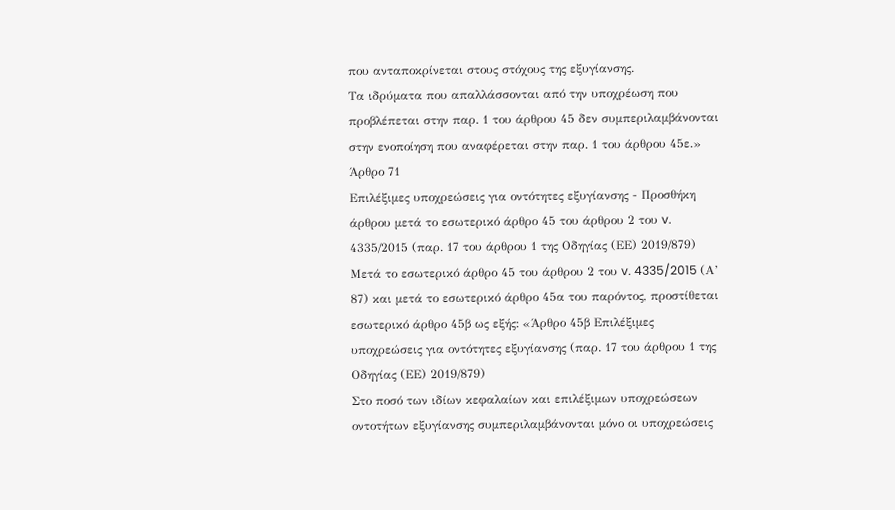που ανταποκρίνεται στους στόχους της εξυγίανσης.
Τα ιδρύματα που απαλλάσσονται από την υποχρέωση που προβλέπεται στην παρ. 1 του άρθρου 45 δεν συμπεριλαμβάνονται στην ενοποίηση που αναφέρεται στην παρ. 1 του άρθρου 45ε.»
Άρθρο 71
Επιλέξιμες υποχρεώσεις για οντότητες εξυγίανσης - Προσθήκη άρθρου μετά το εσωτερικό άρθρο 45 του άρθρου 2 του v. 4335/2015 (παρ. 17 του άρθρου 1 της Οδηγίας (ΕΕ) 2019/879) Μετά το εσωτερικό άρθρο 45 του άρθρου 2 του v. 4335/2015 (Α’ 87) και μετά το εσωτερικό άρθρο 45α του παρόντος, προστίθεται εσωτερικό άρθρο 45β ως εξής: «Άρθρο 45β Επιλέξιμες υποχρεώσεις για οντότητες εξυγίανσης (παρ. 17 του άρθρου 1 της Οδηγίας (ΕΕ) 2019/879)
Στο ποσό των ιδίων κεφαλαίων και επιλέξιμων υποχρεώσεων οντοτήτων εξυγίανσης συμπεριλαμβάνονται μόνο οι υποχρεώσεις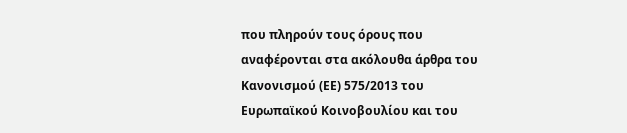που πληρούν τους όρους που αναφέρονται στα ακόλουθα άρθρα του Κανονισμού (ΕΕ) 575/2013 του Ευρωπαϊκού Κοινοβουλίου και του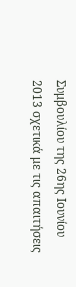Συμβουλίου της 26ης Ιουνίου 2013 σχετικά με τις απαιτήσεις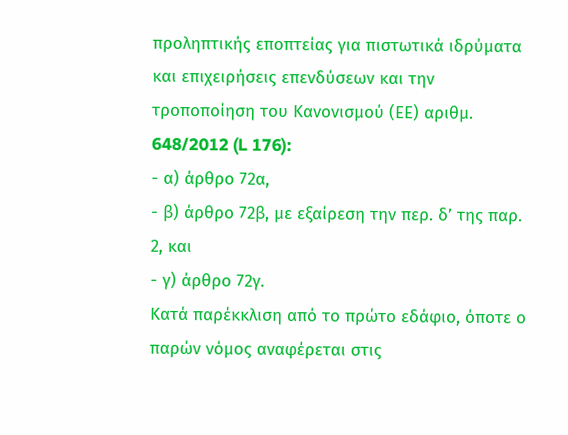προληπτικής εποπτείας για πιστωτικά ιδρύματα και επιχειρήσεις επενδύσεων και την τροποποίηση του Κανονισμού (ΕΕ) αριθμ. 648/2012 (L 176):
- α) άρθρο 72α,
- β) άρθρο 72β, με εξαίρεση την περ. δ’ της παρ. 2, και
- γ) άρθρο 72γ.
Κατά παρέκκλιση από το πρώτο εδάφιο, όποτε ο παρών νόμος αναφέρεται στις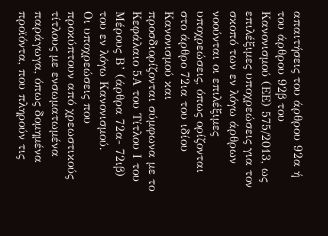απαιτήσεις του άρθρου 92α ή του άρθρου 92β του Κανονισμού (ΕΕ) 575/2013, ως επιλέξιμες υποχρεώσεις για τον σκοπό των εν λόγω άρθρων νοούνται οι επιλέξιμες υποχρεώσεις, όπως ορίζονται στο άρθρο 72ια του ιδίου Κανονισμού και προσδιορίζονται σύμφωνα με το Κεφάλαιο 5Α του Τίτλου Ι του Μέρους Β’ (άρθρα 72α- 72ιβ) του εν λόγω Κανονισμού.
Οι υποχρεώσεις που προκύπτουν από χρεωστικούς τίτλους με ενσωματωμένα παράγωγα, όπως δομημένα προϊόντα, που πληρούν τις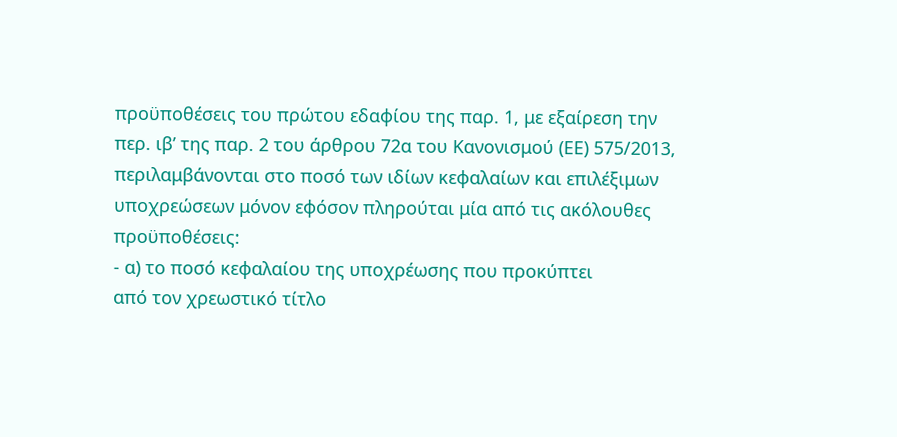προϋποθέσεις του πρώτου εδαφίου της παρ. 1, με εξαίρεση την περ. ιβ’ της παρ. 2 του άρθρου 72α του Κανονισμού (ΕΕ) 575/2013, περιλαμβάνονται στο ποσό των ιδίων κεφαλαίων και επιλέξιμων υποχρεώσεων μόνον εφόσον πληρούται μία από τις ακόλουθες προϋποθέσεις:
- α) το ποσό κεφαλαίου της υποχρέωσης που προκύπτει
από τον χρεωστικό τίτλο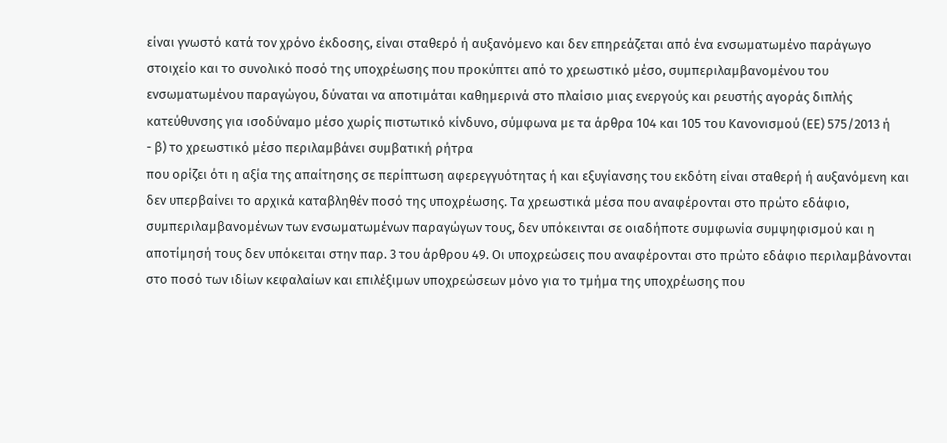είναι γνωστό κατά τον χρόνο έκδοσης, είναι σταθερό ή αυξανόμενο και δεν επηρεάζεται από ένα ενσωματωμένο παράγωγο στοιχείο και το συνολικό ποσό της υποχρέωσης που προκύπτει από το χρεωστικό μέσο, συμπεριλαμβανομένου του ενσωματωμένου παραγώγου, δύναται να αποτιμάται καθημερινά στο πλαίσιο μιας ενεργούς και ρευστής αγοράς διπλής κατεύθυνσης για ισοδύναμο μέσο χωρίς πιστωτικό κίνδυνο, σύμφωνα με τα άρθρα 104 και 105 του Κανονισμού (ΕΕ) 575/2013 ή
- β) το χρεωστικό μέσο περιλαμβάνει συμβατική ρήτρα
που ορίζει ότι η αξία της απαίτησης σε περίπτωση αφερεγγυότητας ή και εξυγίανσης του εκδότη είναι σταθερή ή αυξανόμενη και δεν υπερβαίνει το αρχικά καταβληθέν ποσό της υποχρέωσης. Τα χρεωστικά μέσα που αναφέρονται στο πρώτο εδάφιο, συμπεριλαμβανομένων των ενσωματωμένων παραγώγων τους, δεν υπόκεινται σε οιαδήποτε συμφωνία συμψηφισμού και η αποτίμησή τους δεν υπόκειται στην παρ. 3 του άρθρου 49. Οι υποχρεώσεις που αναφέρονται στο πρώτο εδάφιο περιλαμβάνονται στο ποσό των ιδίων κεφαλαίων και επιλέξιμων υποχρεώσεων μόνο για το τμήμα της υποχρέωσης που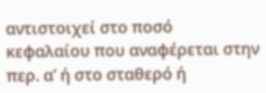αντιστοιχεί στο ποσό κεφαλαίου που αναφέρεται στην περ. α’ ή στο σταθερό ή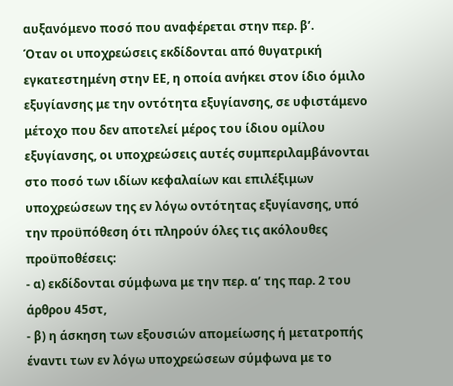αυξανόμενο ποσό που αναφέρεται στην περ. β’.
Όταν οι υποχρεώσεις εκδίδονται από θυγατρική εγκατεστημένη στην ΕΕ, η οποία ανήκει στον ίδιο όμιλο εξυγίανσης με την οντότητα εξυγίανσης, σε υφιστάμενο μέτοχο που δεν αποτελεί μέρος του ίδιου ομίλου εξυγίανσης, οι υποχρεώσεις αυτές συμπεριλαμβάνονται στο ποσό των ιδίων κεφαλαίων και επιλέξιμων υποχρεώσεων της εν λόγω οντότητας εξυγίανσης, υπό την προϋπόθεση ότι πληρούν όλες τις ακόλουθες προϋποθέσεις:
- α) εκδίδονται σύμφωνα με την περ. α’ της παρ. 2 του
άρθρου 45στ,
- β) η άσκηση των εξουσιών απομείωσης ή μετατροπής έναντι των εν λόγω υποχρεώσεων σύμφωνα με το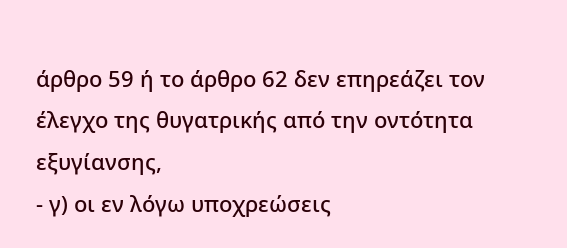άρθρο 59 ή το άρθρο 62 δεν επηρεάζει τον έλεγχο της θυγατρικής από την οντότητα εξυγίανσης,
- γ) οι εν λόγω υποχρεώσεις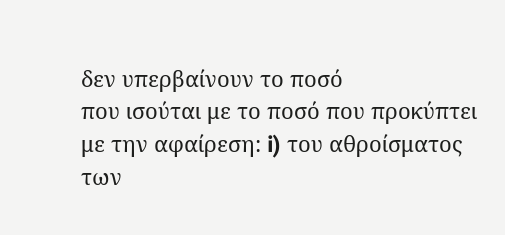δεν υπερβαίνουν το ποσό
που ισούται με το ποσό που προκύπτει με την αφαίρεση: i) του αθροίσματος των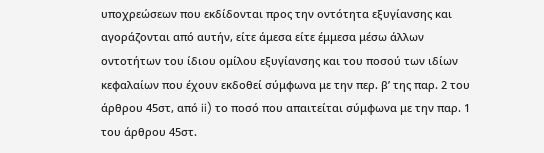υποχρεώσεων που εκδίδονται προς την οντότητα εξυγίανσης και αγοράζονται από αυτήν, είτε άμεσα είτε έμμεσα μέσω άλλων οντοτήτων του ίδιου ομίλου εξυγίανσης και του ποσού των ιδίων κεφαλαίων που έχουν εκδοθεί σύμφωνα με την περ. β’ της παρ. 2 του άρθρου 45στ, από ii) το ποσό που απαιτείται σύμφωνα με την παρ. 1 του άρθρου 45στ.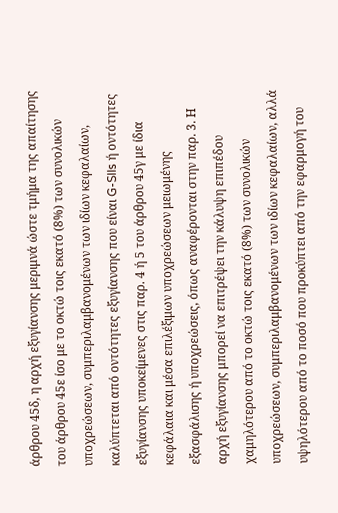άρθρου 45δ, η αρχή εξυγίανσης μεριμνά ώστε τμήμα της απαίτησης του άρθρου 45ε ίσο με το οκτώ τοις εκατό (8%) των συνολικών υποχρεώσεων, συμπεριλαμβανομένων των ιδίων κεφαλαίων, καλύπτεται από οντότητες εξυγίανσης που είναι G-SIIs ή οντότητες εξυγίανσης υποκείμενες στις παρ. 4 ή 5 του άρθρου 45γ με ίδια κεφάλαια και μέσα επιλέξιμων υποχρεώσεων μειωμένης εξασφάλισης ή υποχρεώσεις, όπως αναφέρονται στην παρ. 3. Η αρχή εξυγίανσης μπορεί να επιτρέψει την κάλυψη επιπέδου χαμηλότερου από το οκτώ τοις εκατό (8%) των συνολικών υποχρεώσεων, συμπεριλαμβανομένων των ιδίων κεφαλαίων, αλλά υψηλότερου από το ποσό που προκύπτει από την εφαρμογή του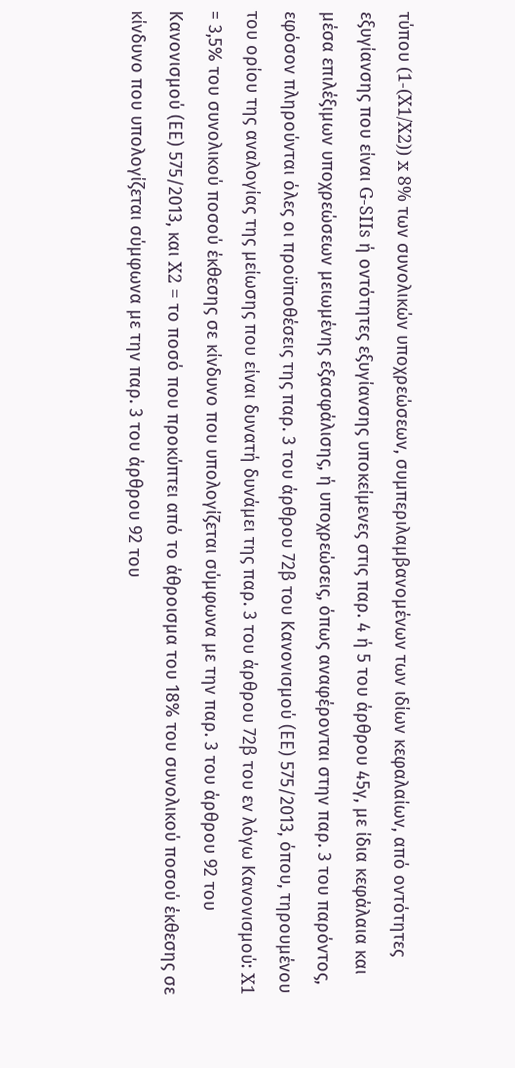τύπου (1-(X1/X2)) x 8% των συνολικών υποχρεώσεων, συμπεριλαμβανομένων των ιδίων κεφαλαίων, από οντότητες εξυγίανσης που είναι G-SIIs ή οντότητες εξυγίανσης υποκείμενες στις παρ. 4 ή 5 του άρθρου 45γ, με ίδια κεφάλαια και μέσα επιλέξιμων υποχρεώσεων μειωμένης εξασφάλισης, ή υποχρεώσεις, όπως αναφέρονται στην παρ. 3 του παρόντος, εφόσον πληρούνται όλες οι προϋποθέσεις της παρ. 3 του άρθρου 72β του Κανονισμού (ΕΕ) 575/2013, όπου, τηρουμένου του ορίου της αναλογίας της μείωσης που είναι δυνατή δυνάμει της παρ. 3 του άρθρου 72β του εν λόγω Κανονισμού: X1 = 3,5% του συνολικού ποσού έκθεσης σε κίνδυνο που υπολογίζεται σύμφωνα με την παρ. 3 του άρθρου 92 του Κανονισμού (ΕΕ) 575/2013, και X2 = το ποσό που προκύπτει από το άθροισμα του 18% του συνολικού ποσού έκθεσης σε κίνδυνο που υπολογίζεται σύμφωνα με την παρ. 3 του άρθρου 92 του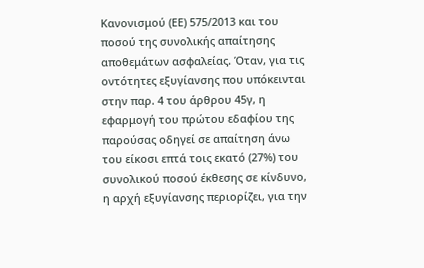Κανονισμού (ΕΕ) 575/2013 και του ποσού της συνολικής απαίτησης αποθεμάτων ασφαλείας. Όταν, για τις οντότητες εξυγίανσης που υπόκεινται στην παρ. 4 του άρθρου 45γ, η εφαρμογή του πρώτου εδαφίου της παρούσας οδηγεί σε απαίτηση άνω του είκοσι επτά τοις εκατό (27%) του συνολικού ποσού έκθεσης σε κίνδυνο, η αρχή εξυγίανσης περιορίζει, για την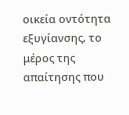οικεία οντότητα εξυγίανσης, το μέρος της απαίτησης που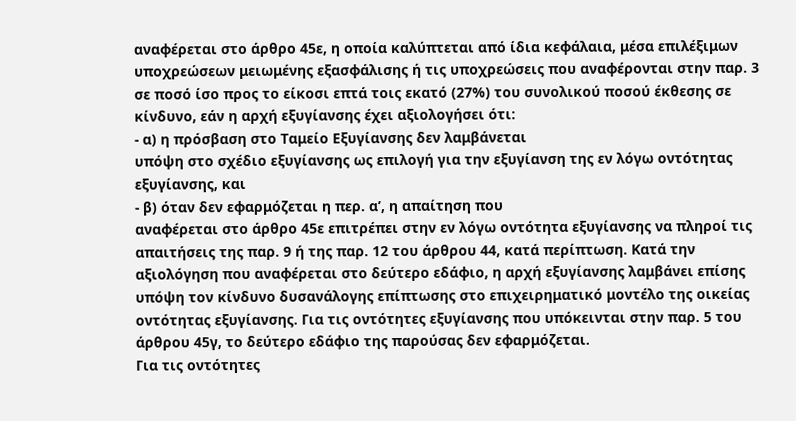αναφέρεται στο άρθρο 45ε, η οποία καλύπτεται από ίδια κεφάλαια, μέσα επιλέξιμων υποχρεώσεων μειωμένης εξασφάλισης ή τις υποχρεώσεις που αναφέρονται στην παρ. 3 σε ποσό ίσο προς το είκοσι επτά τοις εκατό (27%) του συνολικού ποσού έκθεσης σε κίνδυνο, εάν η αρχή εξυγίανσης έχει αξιολογήσει ότι:
- α) η πρόσβαση στο Ταμείο Εξυγίανσης δεν λαμβάνεται
υπόψη στο σχέδιο εξυγίανσης ως επιλογή για την εξυγίανση της εν λόγω οντότητας εξυγίανσης, και
- β) όταν δεν εφαρμόζεται η περ. α’, η απαίτηση που
αναφέρεται στο άρθρο 45ε επιτρέπει στην εν λόγω οντότητα εξυγίανσης να πληροί τις απαιτήσεις της παρ. 9 ή της παρ. 12 του άρθρου 44, κατά περίπτωση. Κατά την αξιολόγηση που αναφέρεται στο δεύτερο εδάφιο, η αρχή εξυγίανσης λαμβάνει επίσης υπόψη τον κίνδυνο δυσανάλογης επίπτωσης στο επιχειρηματικό μοντέλο της οικείας οντότητας εξυγίανσης. Για τις οντότητες εξυγίανσης που υπόκεινται στην παρ. 5 του άρθρου 45γ, το δεύτερο εδάφιο της παρούσας δεν εφαρμόζεται.
Για τις οντότητες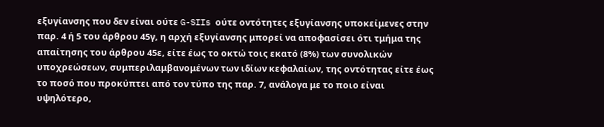εξυγίανσης που δεν είναι ούτε G-SIIs ούτε οντότητες εξυγίανσης υποκείμενες στην παρ. 4 ή 5 του άρθρου 45γ, η αρχή εξυγίανσης μπορεί να αποφασίσει ότι τμήμα της απαίτησης του άρθρου 45ε, είτε έως το οκτώ τοις εκατό (8%) των συνολικών υποχρεώσεων, συμπεριλαμβανομένων των ιδίων κεφαλαίων, της οντότητας είτε έως το ποσό που προκύπτει από τον τύπο της παρ. 7, ανάλογα με το ποιο είναι υψηλότερο,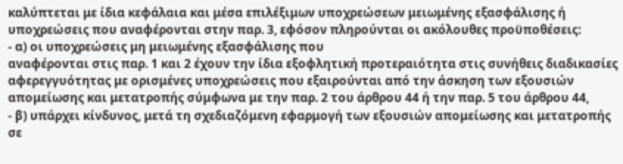καλύπτεται με ίδια κεφάλαια και μέσα επιλέξιμων υποχρεώσεων μειωμένης εξασφάλισης ή υποχρεώσεις που αναφέρονται στην παρ. 3, εφόσον πληρούνται οι ακόλουθες προϋποθέσεις:
- α) οι υποχρεώσεις μη μειωμένης εξασφάλισης που
αναφέρονται στις παρ. 1 και 2 έχουν την ίδια εξοφλητική προτεραιότητα στις συνήθεις διαδικασίες αφερεγγυότητας με ορισμένες υποχρεώσεις που εξαιρούνται από την άσκηση των εξουσιών απομείωσης και μετατροπής σύμφωνα με την παρ. 2 του άρθρου 44 ή την παρ. 5 του άρθρου 44,
- β) υπάρχει κίνδυνος, μετά τη σχεδιαζόμενη εφαρμογή των εξουσιών απομείωσης και μετατροπής σε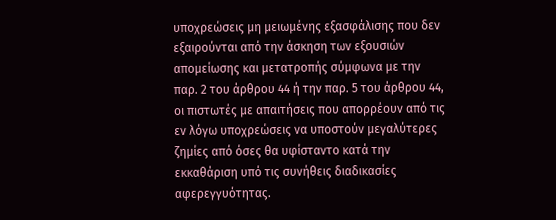υποχρεώσεις μη μειωμένης εξασφάλισης που δεν εξαιρούνται από την άσκηση των εξουσιών απομείωσης και μετατροπής σύμφωνα με την παρ. 2 του άρθρου 44 ή την παρ. 5 του άρθρου 44, οι πιστωτές με απαιτήσεις που απορρέουν από τις εν λόγω υποχρεώσεις να υποστούν μεγαλύτερες ζημίες από όσες θα υφίσταντο κατά την εκκαθάριση υπό τις συνήθεις διαδικασίες αφερεγγυότητας.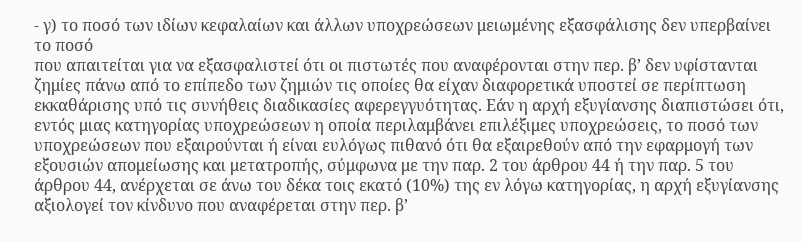- γ) το ποσό των ιδίων κεφαλαίων και άλλων υποχρεώσεων μειωμένης εξασφάλισης δεν υπερβαίνει το ποσό
που απαιτείται για να εξασφαλιστεί ότι οι πιστωτές που αναφέρονται στην περ. β’ δεν υφίστανται ζημίες πάνω από το επίπεδο των ζημιών τις οποίες θα είχαν διαφορετικά υποστεί σε περίπτωση εκκαθάρισης υπό τις συνήθεις διαδικασίες αφερεγγυότητας. Εάν η αρχή εξυγίανσης διαπιστώσει ότι, εντός μιας κατηγορίας υποχρεώσεων η οποία περιλαμβάνει επιλέξιμες υποχρεώσεις, το ποσό των υποχρεώσεων που εξαιρούνται ή είναι ευλόγως πιθανό ότι θα εξαιρεθούν από την εφαρμογή των εξουσιών απομείωσης και μετατροπής, σύμφωνα με την παρ. 2 του άρθρου 44 ή την παρ. 5 του άρθρου 44, ανέρχεται σε άνω του δέκα τοις εκατό (10%) της εν λόγω κατηγορίας, η αρχή εξυγίανσης αξιολογεί τον κίνδυνο που αναφέρεται στην περ. β’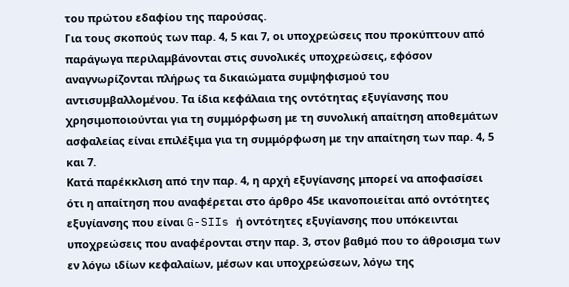του πρώτου εδαφίου της παρούσας.
Για τους σκοπούς των παρ. 4, 5 και 7, οι υποχρεώσεις που προκύπτουν από παράγωγα περιλαμβάνονται στις συνολικές υποχρεώσεις, εφόσον αναγνωρίζονται πλήρως τα δικαιώματα συμψηφισμού του αντισυμβαλλομένου. Τα ίδια κεφάλαια της οντότητας εξυγίανσης που χρησιμοποιούνται για τη συμμόρφωση με τη συνολική απαίτηση αποθεμάτων ασφαλείας είναι επιλέξιμα για τη συμμόρφωση με την απαίτηση των παρ. 4, 5 και 7.
Κατά παρέκκλιση από την παρ. 4, η αρχή εξυγίανσης μπορεί να αποφασίσει ότι η απαίτηση που αναφέρεται στο άρθρο 45ε ικανοποιείται από οντότητες εξυγίανσης που είναι G-SIIs ή οντότητες εξυγίανσης που υπόκεινται υποχρεώσεις που αναφέρονται στην παρ. 3, στον βαθμό που το άθροισμα των εν λόγω ιδίων κεφαλαίων, μέσων και υποχρεώσεων, λόγω της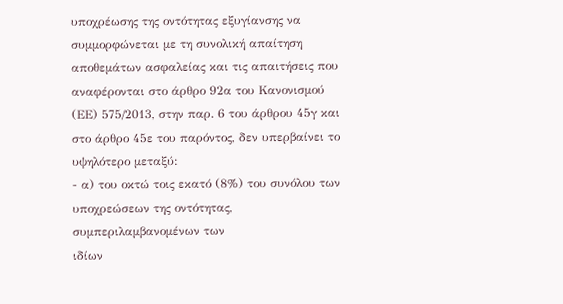υποχρέωσης της οντότητας εξυγίανσης να συμμορφώνεται με τη συνολική απαίτηση αποθεμάτων ασφαλείας και τις απαιτήσεις που αναφέρονται στο άρθρο 92α του Κανονισμού (ΕΕ) 575/2013, στην παρ. 6 του άρθρου 45γ και στο άρθρο 45ε του παρόντος, δεν υπερβαίνει το υψηλότερο μεταξύ:
- α) του οκτώ τοις εκατό (8%) του συνόλου των υποχρεώσεων της οντότητας, συμπεριλαμβανομένων των
ιδίων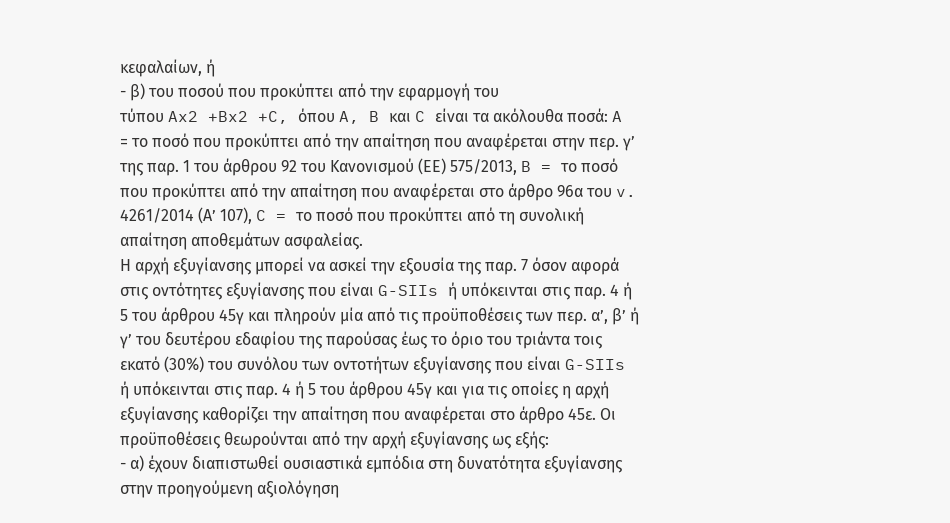κεφαλαίων, ή
- β) του ποσού που προκύπτει από την εφαρμογή του
τύπου Ax2 +Bx2 +C, όπου A, B και C είναι τα ακόλουθα ποσά: A = το ποσό που προκύπτει από την απαίτηση που αναφέρεται στην περ. γ’ της παρ. 1 του άρθρου 92 του Κανονισμού (ΕΕ) 575/2013, B = το ποσό που προκύπτει από την απαίτηση που αναφέρεται στο άρθρο 96α του v. 4261/2014 (Α’ 107), C = το ποσό που προκύπτει από τη συνολική απαίτηση αποθεμάτων ασφαλείας.
Η αρχή εξυγίανσης μπορεί να ασκεί την εξουσία της παρ. 7 όσον αφορά στις οντότητες εξυγίανσης που είναι G-SIIs ή υπόκεινται στις παρ. 4 ή 5 του άρθρου 45γ και πληρούν μία από τις προϋποθέσεις των περ. α’, β’ ή γ’ του δευτέρου εδαφίου της παρούσας έως το όριο του τριάντα τοις εκατό (30%) του συνόλου των οντοτήτων εξυγίανσης που είναι G-SIIs ή υπόκεινται στις παρ. 4 ή 5 του άρθρου 45γ και για τις οποίες η αρχή εξυγίανσης καθορίζει την απαίτηση που αναφέρεται στο άρθρο 45ε. Οι προϋποθέσεις θεωρούνται από την αρχή εξυγίανσης ως εξής:
- α) έχουν διαπιστωθεί ουσιαστικά εμπόδια στη δυνατότητα εξυγίανσης στην προηγούμενη αξιολόγηση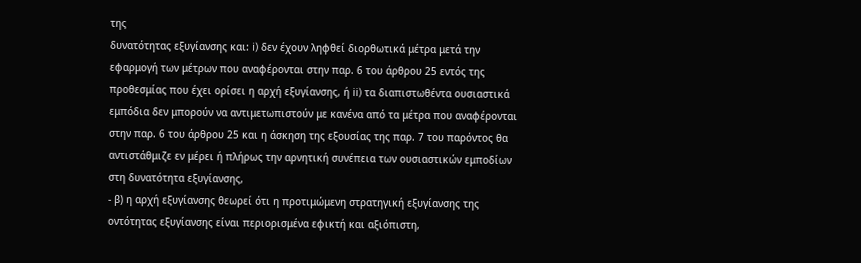της
δυνατότητας εξυγίανσης και: i) δεν έχουν ληφθεί διορθωτικά μέτρα μετά την εφαρμογή των μέτρων που αναφέρονται στην παρ. 6 του άρθρου 25 εντός της προθεσμίας που έχει ορίσει η αρχή εξυγίανσης, ή ii) τα διαπιστωθέντα ουσιαστικά εμπόδια δεν μπορούν να αντιμετωπιστούν με κανένα από τα μέτρα που αναφέρονται στην παρ. 6 του άρθρου 25 και η άσκηση της εξουσίας της παρ. 7 του παρόντος θα αντιστάθμιζε εν μέρει ή πλήρως την αρνητική συνέπεια των ουσιαστικών εμποδίων στη δυνατότητα εξυγίανσης,
- β) η αρχή εξυγίανσης θεωρεί ότι η προτιμώμενη στρατηγική εξυγίανσης της οντότητας εξυγίανσης είναι περιορισμένα εφικτή και αξιόπιστη,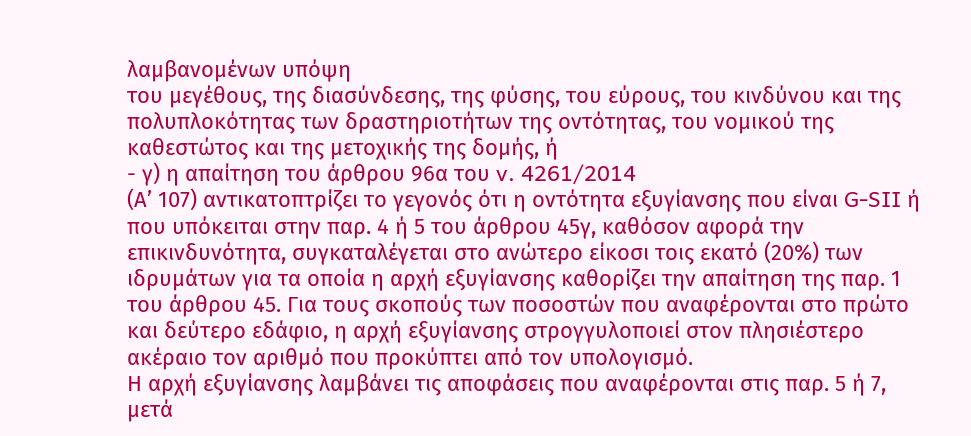λαμβανομένων υπόψη
του μεγέθους, της διασύνδεσης, της φύσης, του εύρους, του κινδύνου και της πολυπλοκότητας των δραστηριοτήτων της οντότητας, του νομικού της καθεστώτος και της μετοχικής της δομής, ή
- γ) η απαίτηση του άρθρου 96α του v. 4261/2014
(Α’ 107) αντικατοπτρίζει το γεγονός ότι η οντότητα εξυγίανσης που είναι G-SII ή που υπόκειται στην παρ. 4 ή 5 του άρθρου 45γ, καθόσον αφορά την επικινδυνότητα, συγκαταλέγεται στο ανώτερο είκοσι τοις εκατό (20%) των ιδρυμάτων για τα οποία η αρχή εξυγίανσης καθορίζει την απαίτηση της παρ. 1 του άρθρου 45. Για τους σκοπούς των ποσοστών που αναφέρονται στο πρώτο και δεύτερο εδάφιο, η αρχή εξυγίανσης στρογγυλοποιεί στον πλησιέστερο ακέραιο τον αριθμό που προκύπτει από τον υπολογισμό.
Η αρχή εξυγίανσης λαμβάνει τις αποφάσεις που αναφέρονται στις παρ. 5 ή 7, μετά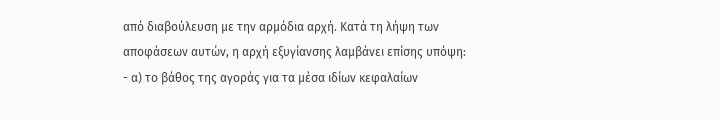από διαβούλευση με την αρμόδια αρχή. Κατά τη λήψη των αποφάσεων αυτών, η αρχή εξυγίανσης λαμβάνει επίσης υπόψη:
- α) το βάθος της αγοράς για τα μέσα ιδίων κεφαλαίων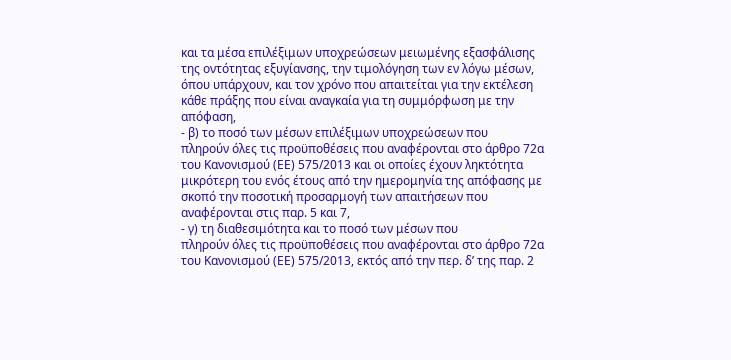και τα μέσα επιλέξιμων υποχρεώσεων μειωμένης εξασφάλισης της οντότητας εξυγίανσης, την τιμολόγηση των εν λόγω μέσων, όπου υπάρχουν, και τον χρόνο που απαιτείται για την εκτέλεση κάθε πράξης που είναι αναγκαία για τη συμμόρφωση με την απόφαση,
- β) το ποσό των μέσων επιλέξιμων υποχρεώσεων που
πληρούν όλες τις προϋποθέσεις που αναφέρονται στο άρθρο 72α του Κανονισμού (ΕΕ) 575/2013 και οι οποίες έχουν ληκτότητα μικρότερη του ενός έτους από την ημερομηνία της απόφασης με σκοπό την ποσοτική προσαρμογή των απαιτήσεων που αναφέρονται στις παρ. 5 και 7,
- γ) τη διαθεσιμότητα και το ποσό των μέσων που
πληρούν όλες τις προϋποθέσεις που αναφέρονται στο άρθρο 72α του Κανονισμού (ΕΕ) 575/2013, εκτός από την περ. δ’ της παρ. 2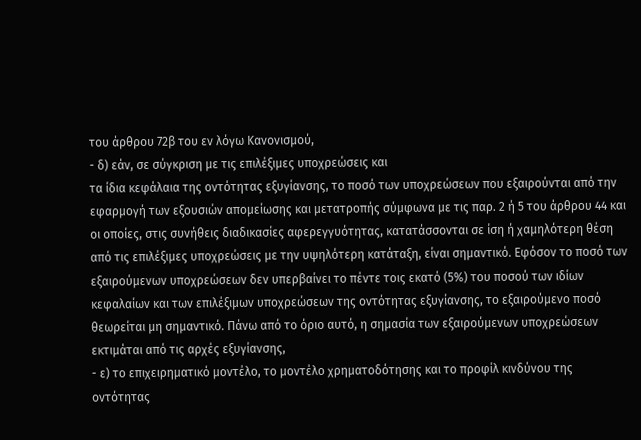του άρθρου 72β του εν λόγω Κανονισμού,
- δ) εάν, σε σύγκριση με τις επιλέξιμες υποχρεώσεις και
τα ίδια κεφάλαια της οντότητας εξυγίανσης, το ποσό των υποχρεώσεων που εξαιρούνται από την εφαρμογή των εξουσιών απομείωσης και μετατροπής σύμφωνα με τις παρ. 2 ή 5 του άρθρου 44 και οι οποίες, στις συνήθεις διαδικασίες αφερεγγυότητας, κατατάσσονται σε ίση ή χαμηλότερη θέση από τις επιλέξιμες υποχρεώσεις με την υψηλότερη κατάταξη, είναι σημαντικό. Εφόσον το ποσό των εξαιρούμενων υποχρεώσεων δεν υπερβαίνει το πέντε τοις εκατό (5%) του ποσού των ιδίων κεφαλαίων και των επιλέξιμων υποχρεώσεων της οντότητας εξυγίανσης, το εξαιρούμενο ποσό θεωρείται μη σημαντικό. Πάνω από το όριο αυτό, η σημασία των εξαιρούμενων υποχρεώσεων εκτιμάται από τις αρχές εξυγίανσης,
- ε) το επιχειρηματικό μοντέλο, το μοντέλο χρηματοδότησης και το προφίλ κινδύνου της οντότητας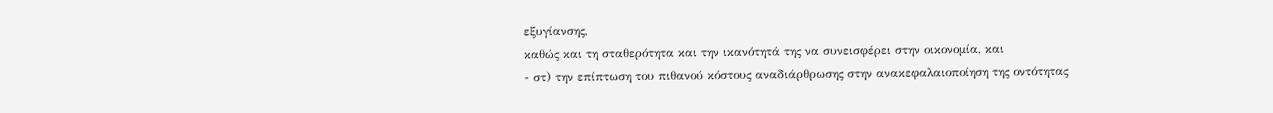εξυγίανσης,
καθώς και τη σταθερότητα και την ικανότητά της να συνεισφέρει στην οικονομία, και
- στ) την επίπτωση του πιθανού κόστους αναδιάρθρωσης στην ανακεφαλαιοποίηση της οντότητας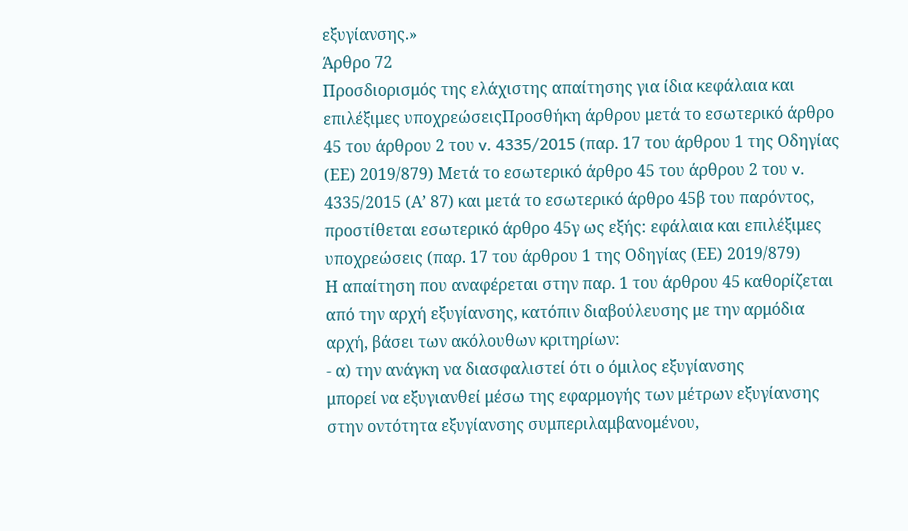εξυγίανσης.»
Άρθρο 72
Προσδιορισμός της ελάχιστης απαίτησης για ίδια κεφάλαια και επιλέξιμες υποχρεώσειςΠροσθήκη άρθρου μετά το εσωτερικό άρθρο 45 του άρθρου 2 του v. 4335/2015 (παρ. 17 του άρθρου 1 της Οδηγίας (ΕΕ) 2019/879) Μετά το εσωτερικό άρθρο 45 του άρθρου 2 του v. 4335/2015 (Α’ 87) και μετά το εσωτερικό άρθρο 45β του παρόντος, προστίθεται εσωτερικό άρθρο 45γ ως εξής: εφάλαια και επιλέξιμες υποχρεώσεις (παρ. 17 του άρθρου 1 της Οδηγίας (ΕΕ) 2019/879)
Η απαίτηση που αναφέρεται στην παρ. 1 του άρθρου 45 καθορίζεται από την αρχή εξυγίανσης, κατόπιν διαβούλευσης με την αρμόδια αρχή, βάσει των ακόλουθων κριτηρίων:
- α) την ανάγκη να διασφαλιστεί ότι ο όμιλος εξυγίανσης
μπορεί να εξυγιανθεί μέσω της εφαρμογής των μέτρων εξυγίανσης στην οντότητα εξυγίανσης συμπεριλαμβανομένου,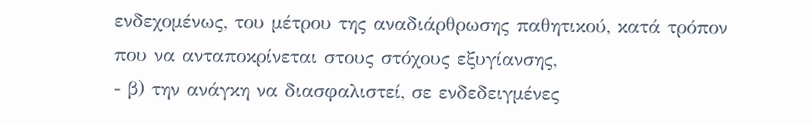ενδεχομένως, του μέτρου της αναδιάρθρωσης παθητικού, κατά τρόπον που να ανταποκρίνεται στους στόχους εξυγίανσης,
- β) την ανάγκη να διασφαλιστεί, σε ενδεδειγμένες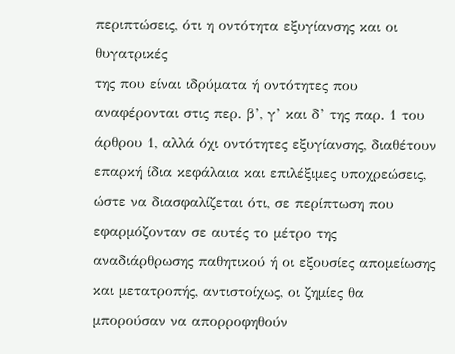περιπτώσεις, ότι η οντότητα εξυγίανσης και οι θυγατρικές
της που είναι ιδρύματα ή οντότητες που αναφέρονται στις περ. β’, γ’ και δ’ της παρ. 1 του άρθρου 1, αλλά όχι οντότητες εξυγίανσης, διαθέτουν επαρκή ίδια κεφάλαια και επιλέξιμες υποχρεώσεις, ώστε να διασφαλίζεται ότι, σε περίπτωση που εφαρμόζονταν σε αυτές το μέτρο της αναδιάρθρωσης παθητικού ή οι εξουσίες απομείωσης και μετατροπής, αντιστοίχως, οι ζημίες θα μπορούσαν να απορροφηθούν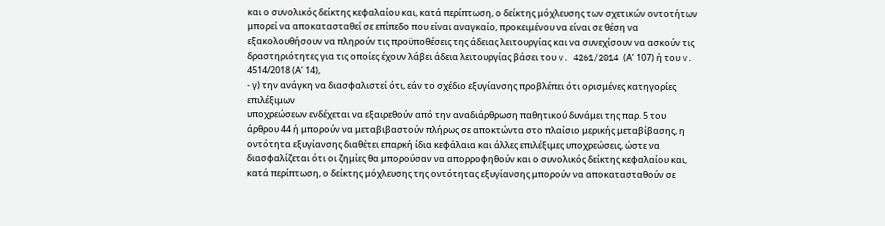και ο συνολικός δείκτης κεφαλαίου και, κατά περίπτωση, ο δείκτης μόχλευσης των σχετικών οντοτήτων μπορεί να αποκατασταθεί σε επίπεδο που είναι αναγκαίο, προκειμένου να είναι σε θέση να εξακολουθήσουν να πληρούν τις προϋποθέσεις της άδειας λειτουργίας και να συνεχίσουν να ασκούν τις δραστηριότητες για τις οποίες έχουν λάβει άδεια λειτουργίας βάσει του v. 4261/2014 (Α’ 107) ή του v. 4514/2018 (Α’ 14),
- γ) την ανάγκη να διασφαλιστεί ότι, εάν το σχέδιο εξυγίανσης προβλέπει ότι ορισμένες κατηγορίες επιλέξιμων
υποχρεώσεων ενδέχεται να εξαιρεθούν από την αναδιάρθρωση παθητικού δυνάμει της παρ. 5 του άρθρου 44 ή μπορούν να μεταβιβαστούν πλήρως σε αποκτώντα στο πλαίσιο μερικής μεταβίβασης, η οντότητα εξυγίανσης διαθέτει επαρκή ίδια κεφάλαια και άλλες επιλέξιμες υποχρεώσεις, ώστε να διασφαλίζεται ότι οι ζημίες θα μπορούσαν να απορροφηθούν και ο συνολικός δείκτης κεφαλαίου και, κατά περίπτωση, ο δείκτης μόχλευσης της οντότητας εξυγίανσης μπορούν να αποκατασταθούν σε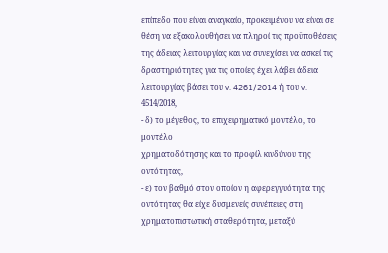επίπεδο που είναι αναγκαίο, προκειμένου να είναι σε θέση να εξακολουθήσει να πληροί τις προϋποθέσεις της άδειας λειτουργίας και να συνεχίσει να ασκεί τις δραστηριότητες για τις οποίες έχει λάβει άδεια λειτουργίας βάσει του v. 4261/2014 ή του v. 4514/2018,
- δ) το μέγεθος, το επιχειρηματικό μοντέλο, το μοντέλο
χρηματοδότησης και το προφίλ κινδύνου της οντότητας,
- ε) τον βαθμό στον οποίον η αφερεγγυότητα της οντότητας θα είχε δυσμενείς συνέπειες στη χρηματοπιστωτική σταθερότητα, μεταξύ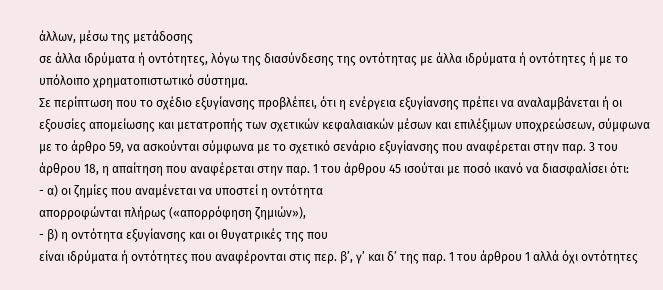άλλων, μέσω της μετάδοσης
σε άλλα ιδρύματα ή οντότητες, λόγω της διασύνδεσης της οντότητας με άλλα ιδρύματα ή οντότητες ή με το υπόλοιπο χρηματοπιστωτικό σύστημα.
Σε περίπτωση που το σχέδιο εξυγίανσης προβλέπει, ότι η ενέργεια εξυγίανσης πρέπει να αναλαμβάνεται ή οι εξουσίες απομείωσης και μετατροπής των σχετικών κεφαλαιακών μέσων και επιλέξιμων υποχρεώσεων, σύμφωνα με το άρθρο 59, να ασκούνται σύμφωνα με το σχετικό σενάριο εξυγίανσης που αναφέρεται στην παρ. 3 του άρθρου 18, η απαίτηση που αναφέρεται στην παρ. 1 του άρθρου 45 ισούται με ποσό ικανό να διασφαλίσει ότι:
- α) οι ζημίες που αναμένεται να υποστεί η οντότητα
απορροφώνται πλήρως («απορρόφηση ζημιών»),
- β) η οντότητα εξυγίανσης και οι θυγατρικές της που
είναι ιδρύματα ή οντότητες που αναφέρονται στις περ. β’, γ’ και δ’ της παρ. 1 του άρθρου 1 αλλά όχι οντότητες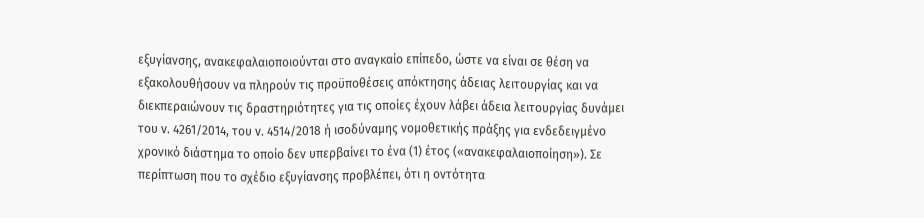εξυγίανσης, ανακεφαλαιοποιούνται στο αναγκαίο επίπεδο, ώστε να είναι σε θέση να εξακολουθήσουν να πληρούν τις προϋποθέσεις απόκτησης άδειας λειτουργίας και να διεκπεραιώνουν τις δραστηριότητες για τις οποίες έχουν λάβει άδεια λειτουργίας δυνάμει του v. 4261/2014, του v. 4514/2018 ή ισοδύναμης νομοθετικής πράξης για ενδεδειγμένο χρονικό διάστημα το οποίο δεν υπερβαίνει το ένα (1) έτος («ανακεφαλαιοποίηση»). Σε περίπτωση που το σχέδιο εξυγίανσης προβλέπει, ότι η οντότητα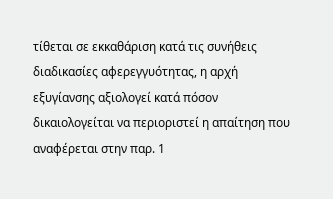τίθεται σε εκκαθάριση κατά τις συνήθεις διαδικασίες αφερεγγυότητας, η αρχή εξυγίανσης αξιολογεί κατά πόσον δικαιολογείται να περιοριστεί η απαίτηση που αναφέρεται στην παρ. 1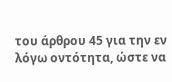του άρθρου 45 για την εν λόγω οντότητα, ώστε να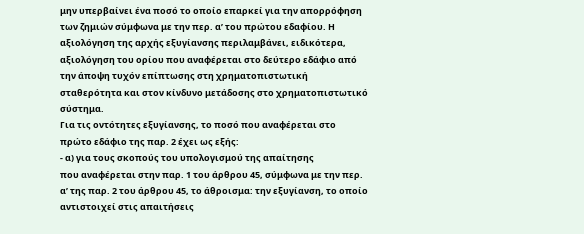μην υπερβαίνει ένα ποσό το οποίο επαρκεί για την απορρόφηση των ζημιών σύμφωνα με την περ. α’ του πρώτου εδαφίου. Η αξιολόγηση της αρχής εξυγίανσης περιλαμβάνει, ειδικότερα, αξιολόγηση του ορίου που αναφέρεται στο δεύτερο εδάφιο από την άποψη τυχόν επίπτωσης στη χρηματοπιστωτική σταθερότητα και στον κίνδυνο μετάδοσης στο χρηματοπιστωτικό σύστημα.
Για τις οντότητες εξυγίανσης, το ποσό που αναφέρεται στο πρώτο εδάφιο της παρ. 2 έχει ως εξής:
- α) για τους σκοπούς του υπολογισμού της απαίτησης
που αναφέρεται στην παρ. 1 του άρθρου 45, σύμφωνα με την περ. α’ της παρ. 2 του άρθρου 45, το άθροισμα: την εξυγίανση, το οποίο αντιστοιχεί στις απαιτήσεις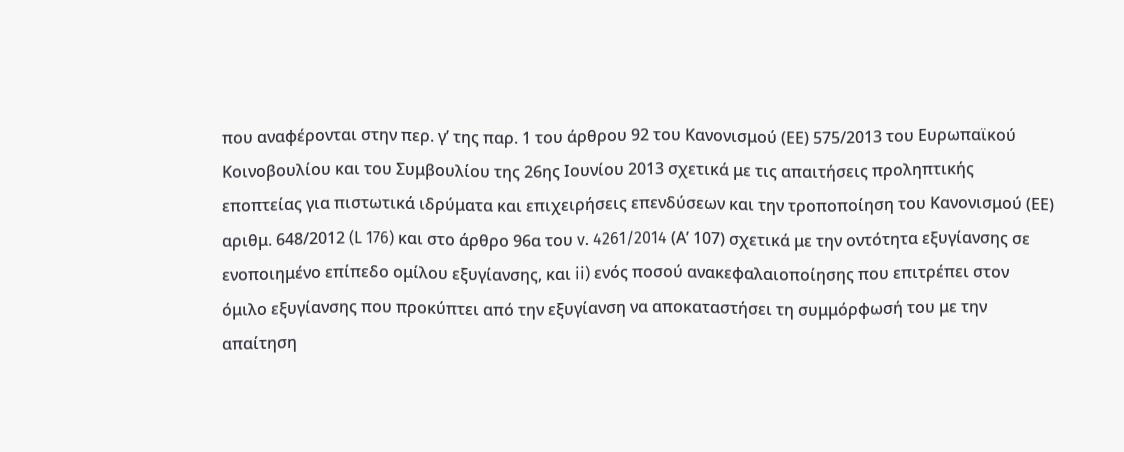που αναφέρονται στην περ. γ’ της παρ. 1 του άρθρου 92 του Κανονισμού (ΕΕ) 575/2013 του Ευρωπαϊκού Κοινοβουλίου και του Συμβουλίου της 26ης Ιουνίου 2013 σχετικά με τις απαιτήσεις προληπτικής εποπτείας για πιστωτικά ιδρύματα και επιχειρήσεις επενδύσεων και την τροποποίηση του Κανονισμού (ΕΕ) αριθμ. 648/2012 (L 176) και στο άρθρο 96α του v. 4261/2014 (Α’ 107) σχετικά με την οντότητα εξυγίανσης σε ενοποιημένο επίπεδο ομίλου εξυγίανσης, και ii) ενός ποσού ανακεφαλαιοποίησης που επιτρέπει στον όμιλο εξυγίανσης που προκύπτει από την εξυγίανση να αποκαταστήσει τη συμμόρφωσή του με την απαίτηση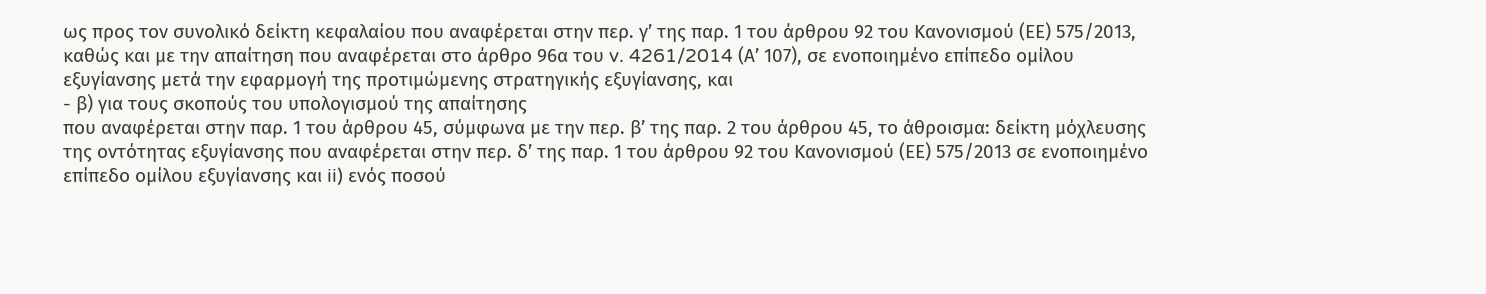ως προς τον συνολικό δείκτη κεφαλαίου που αναφέρεται στην περ. γ’ της παρ. 1 του άρθρου 92 του Κανονισμού (ΕΕ) 575/2013, καθώς και με την απαίτηση που αναφέρεται στο άρθρο 96α του v. 4261/2014 (Α’ 107), σε ενοποιημένο επίπεδο ομίλου εξυγίανσης μετά την εφαρμογή της προτιμώμενης στρατηγικής εξυγίανσης, και
- β) για τους σκοπούς του υπολογισμού της απαίτησης
που αναφέρεται στην παρ. 1 του άρθρου 45, σύμφωνα με την περ. β’ της παρ. 2 του άρθρου 45, το άθροισμα: δείκτη μόχλευσης της οντότητας εξυγίανσης που αναφέρεται στην περ. δ’ της παρ. 1 του άρθρου 92 του Κανονισμού (ΕΕ) 575/2013 σε ενοποιημένο επίπεδο ομίλου εξυγίανσης και ii) ενός ποσού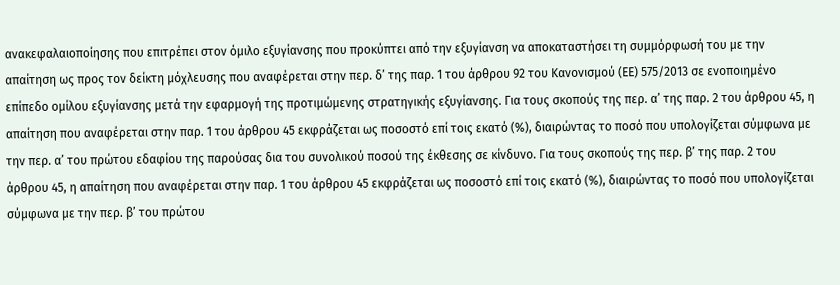ανακεφαλαιοποίησης που επιτρέπει στον όμιλο εξυγίανσης που προκύπτει από την εξυγίανση να αποκαταστήσει τη συμμόρφωσή του με την απαίτηση ως προς τον δείκτη μόχλευσης που αναφέρεται στην περ. δ’ της παρ. 1 του άρθρου 92 του Κανονισμού (ΕΕ) 575/2013 σε ενοποιημένο επίπεδο ομίλου εξυγίανσης μετά την εφαρμογή της προτιμώμενης στρατηγικής εξυγίανσης. Για τους σκοπούς της περ. α’ της παρ. 2 του άρθρου 45, η απαίτηση που αναφέρεται στην παρ. 1 του άρθρου 45 εκφράζεται ως ποσοστό επί τοις εκατό (%), διαιρώντας το ποσό που υπολογίζεται σύμφωνα με την περ. α’ του πρώτου εδαφίου της παρούσας δια του συνολικού ποσού της έκθεσης σε κίνδυνο. Για τους σκοπούς της περ. β’ της παρ. 2 του άρθρου 45, η απαίτηση που αναφέρεται στην παρ. 1 του άρθρου 45 εκφράζεται ως ποσοστό επί τοις εκατό (%), διαιρώντας το ποσό που υπολογίζεται σύμφωνα με την περ. β’ του πρώτου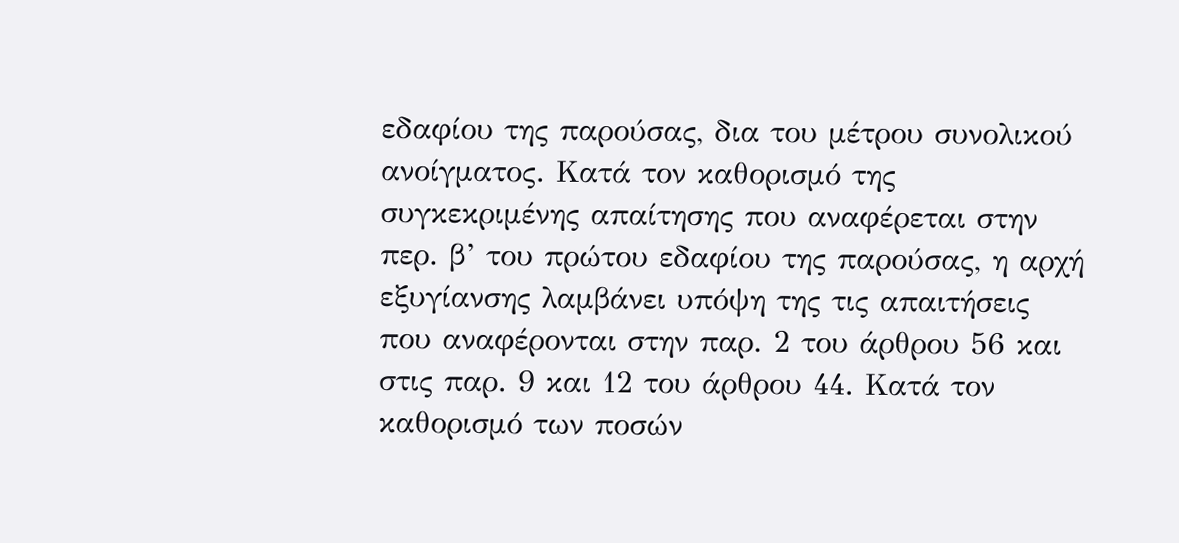εδαφίου της παρούσας, δια του μέτρου συνολικού ανοίγματος. Κατά τον καθορισμό της συγκεκριμένης απαίτησης που αναφέρεται στην περ. β’ του πρώτου εδαφίου της παρούσας, η αρχή εξυγίανσης λαμβάνει υπόψη της τις απαιτήσεις που αναφέρονται στην παρ. 2 του άρθρου 56 και στις παρ. 9 και 12 του άρθρου 44. Κατά τον καθορισμό των ποσών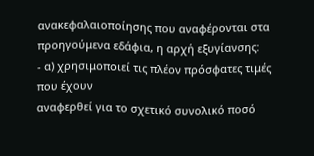ανακεφαλαιοποίησης που αναφέρονται στα προηγούμενα εδάφια, η αρχή εξυγίανσης:
- α) χρησιμοποιεί τις πλέον πρόσφατες τιμές που έχουν
αναφερθεί για το σχετικό συνολικό ποσό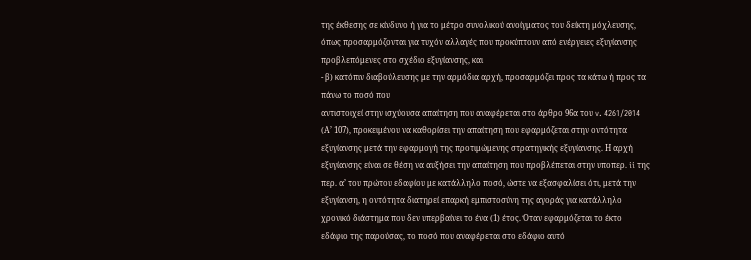της έκθεσης σε κίνδυνο ή για το μέτρο συνολικού ανοίγματος του δείκτη μόχλευσης, όπως προσαρμόζονται για τυχόν αλλαγές που προκύπτουν από ενέργειες εξυγίανσης προβλεπόμενες στο σχέδιο εξυγίανσης, και
- β) κατόπιν διαβούλευσης με την αρμόδια αρχή, προσαρμόζει προς τα κάτω ή προς τα πάνω το ποσό που
αντιστοιχεί στην ισχύουσα απαίτηση που αναφέρεται στο άρθρο 96α του v. 4261/2014 (Α’ 107), προκειμένου να καθορίσει την απαίτηση που εφαρμόζεται στην οντότητα εξυγίανσης μετά την εφαρμογή της προτιμώμενης στρατηγικής εξυγίανσης. Η αρχή εξυγίανσης είναι σε θέση να αυξήσει την απαίτηση που προβλέπεται στην υποπερ. ii της περ. α’ του πρώτου εδαφίου με κατάλληλο ποσό, ώστε να εξασφαλίσει ότι, μετά την εξυγίανση, η οντότητα διατηρεί επαρκή εμπιστοσύνη της αγοράς για κατάλληλο χρονικό διάστημα που δεν υπερβαίνει το ένα (1) έτος. Όταν εφαρμόζεται το έκτο εδάφιο της παρούσας, το ποσό που αναφέρεται στο εδάφιο αυτό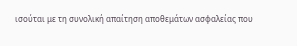ισούται με τη συνολική απαίτηση αποθεμάτων ασφαλείας που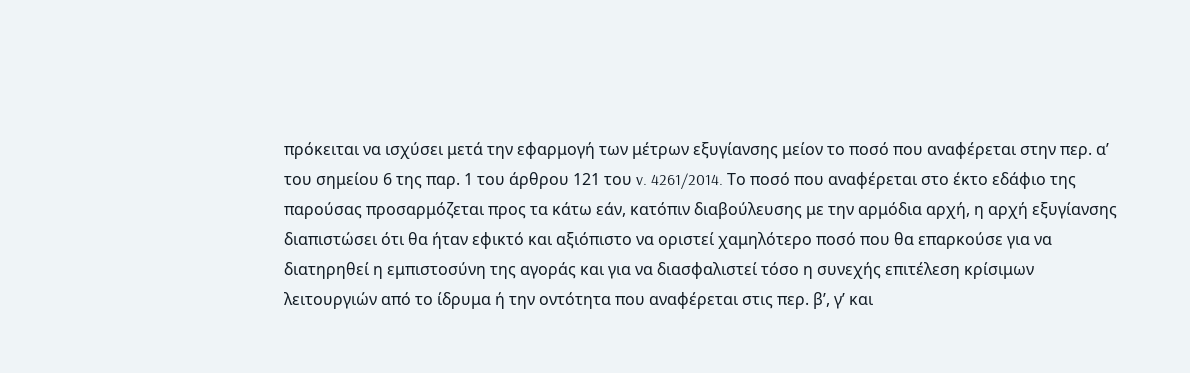πρόκειται να ισχύσει μετά την εφαρμογή των μέτρων εξυγίανσης μείον το ποσό που αναφέρεται στην περ. α’ του σημείου 6 της παρ. 1 του άρθρου 121 του v. 4261/2014. Το ποσό που αναφέρεται στο έκτο εδάφιο της παρούσας προσαρμόζεται προς τα κάτω εάν, κατόπιν διαβούλευσης με την αρμόδια αρχή, η αρχή εξυγίανσης διαπιστώσει ότι θα ήταν εφικτό και αξιόπιστο να οριστεί χαμηλότερο ποσό που θα επαρκούσε για να διατηρηθεί η εμπιστοσύνη της αγοράς και για να διασφαλιστεί τόσο η συνεχής επιτέλεση κρίσιμων λειτουργιών από το ίδρυμα ή την οντότητα που αναφέρεται στις περ. β’, γ’ και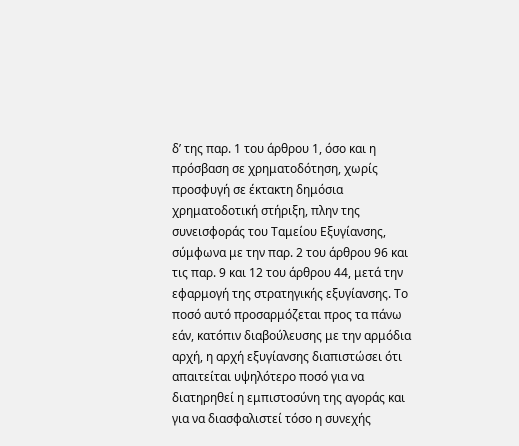δ’ της παρ. 1 του άρθρου 1, όσο και η πρόσβαση σε χρηματοδότηση, χωρίς προσφυγή σε έκτακτη δημόσια χρηματοδοτική στήριξη, πλην της συνεισφοράς του Ταμείου Εξυγίανσης, σύμφωνα με την παρ. 2 του άρθρου 96 και τις παρ. 9 και 12 του άρθρου 44, μετά την εφαρμογή της στρατηγικής εξυγίανσης. Το ποσό αυτό προσαρμόζεται προς τα πάνω εάν, κατόπιν διαβούλευσης με την αρμόδια αρχή, η αρχή εξυγίανσης διαπιστώσει ότι απαιτείται υψηλότερο ποσό για να διατηρηθεί η εμπιστοσύνη της αγοράς και για να διασφαλιστεί τόσο η συνεχής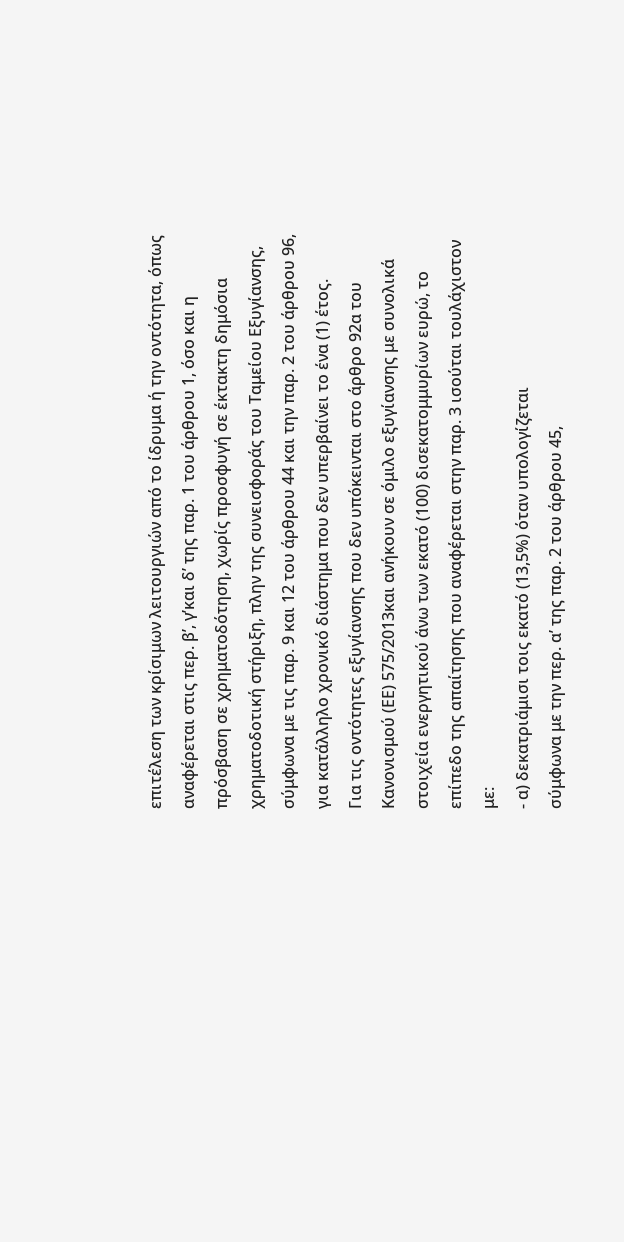επιτέλεση των κρίσιμων λειτουργιών από το ίδρυμα ή την οντότητα, όπως αναφέρεται στις περ. β’, γ’και δ’ της παρ. 1 του άρθρου 1, όσο και η πρόσβαση σε χρηματοδότηση, χωρίς προσφυγή σε έκτακτη δημόσια χρηματοδοτική στήριξη, πλην της συνεισφοράς του Ταμείου Εξυγίανσης, σύμφωνα με τις παρ. 9 και 12 του άρθρου 44 και την παρ. 2 του άρθρου 96, για κατάλληλο χρονικό διάστημα που δεν υπερβαίνει το ένα (1) έτος.
Για τις οντότητες εξυγίανσης που δεν υπόκεινται στο άρθρο 92α του Κανονισμού (ΕΕ) 575/2013και ανήκουν σε όμιλο εξυγίανσης με συνολικά στοιχεία ενεργητικού άνω των εκατό (100) δισεκατομμυρίων ευρώ, το επίπεδο της απαίτησης που αναφέρεται στην παρ. 3 ισούται τουλάχιστον με:
- α) δεκατριάμισι τοις εκατό (13,5%) όταν υπολογίζεται
σύμφωνα με την περ. α’ της παρ. 2 του άρθρου 45,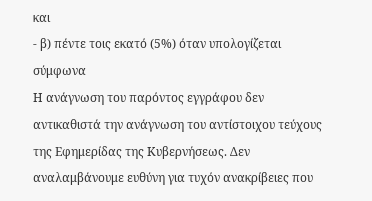και
- β) πέντε τοις εκατό (5%) όταν υπολογίζεται σύμφωνα
Η ανάγνωση του παρόντος εγγράφου δεν αντικαθιστά την ανάγνωση του αντίστοιχου τεύχους της Εφημερίδας της Κυβερνήσεως. Δεν αναλαμβάνουμε ευθύνη για τυχόν ανακρίβειες που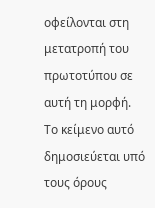οφείλονται στη μετατροπή του πρωτοτύπου σε αυτή τη μορφή.
Το κείμενο αυτό δημοσιεύεται υπό τους όρους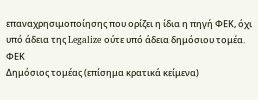επαναχρησιμοποίησης που ορίζει η ίδια η πηγή ΦΕΚ, όχι υπό άδεια της Legalize ούτε υπό άδεια δημόσιου τομέα.
ΦΕΚ
Δημόσιος τομέας (επίσημα κρατικά κείμενα)